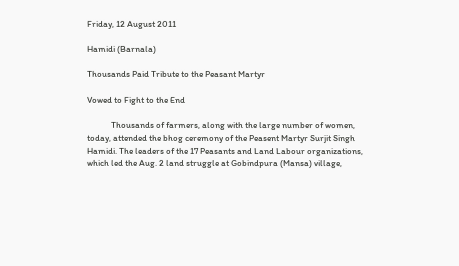Friday, 12 August 2011

Hamidi (Barnala)

Thousands Paid Tribute to the Peasant Martyr

Vowed to Fight to the End

            Thousands of farmers, along with the large number of women, today, attended the bhog ceremony of the Peasent Martyr Surjit Singh Hamidi. The leaders of the 17 Peasants and Land Labour organizations, which led the Aug. 2 land struggle at Gobindpura (Mansa) village,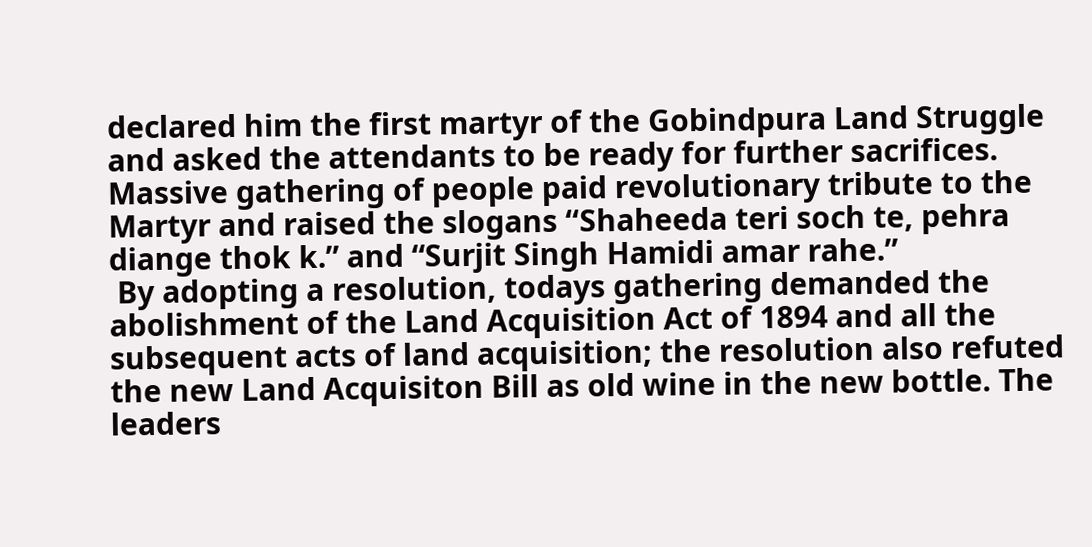declared him the first martyr of the Gobindpura Land Struggle and asked the attendants to be ready for further sacrifices. Massive gathering of people paid revolutionary tribute to the Martyr and raised the slogans ‘‘Shaheeda teri soch te, pehra diange thok k.” and “Surjit Singh Hamidi amar rahe.”
 By adopting a resolution, todays gathering demanded the abolishment of the Land Acquisition Act of 1894 and all the subsequent acts of land acquisition; the resolution also refuted the new Land Acquisiton Bill as old wine in the new bottle. The leaders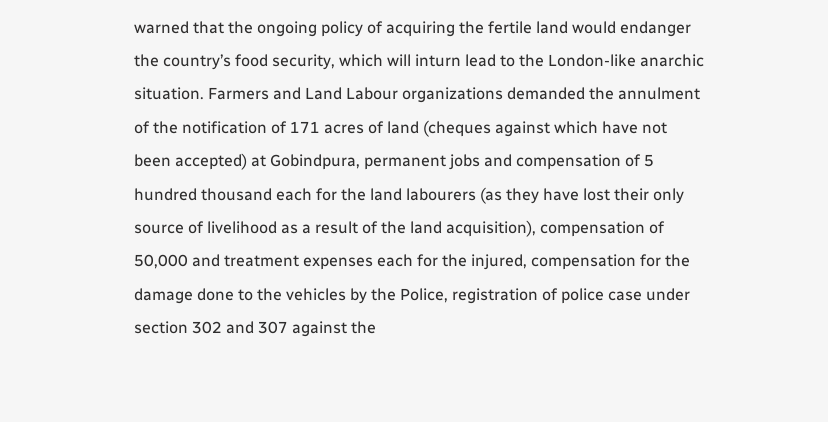warned that the ongoing policy of acquiring the fertile land would endanger the country’s food security, which will inturn lead to the London-like anarchic situation. Farmers and Land Labour organizations demanded the annulment of the notification of 171 acres of land (cheques against which have not been accepted) at Gobindpura, permanent jobs and compensation of 5 hundred thousand each for the land labourers (as they have lost their only source of livelihood as a result of the land acquisition), compensation of 50,000 and treatment expenses each for the injured, compensation for the damage done to the vehicles by the Police, registration of police case under section 302 and 307 against the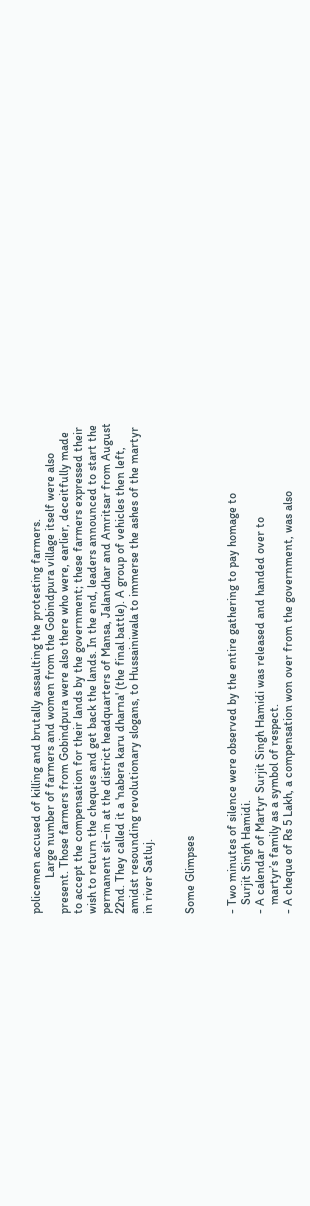policemen accused of killing and brutally assaulting the protesting farmers.
            Large number of farmers and women from the Gobindpura village itself were also present. Those farmers from Gobindpura were also there who were, earlier, deceitfully made to accept the compensation for their lands by the government; these farmers expressed their wish to return the cheques and get back the lands. In the end, leaders announced to start the permanent sit–in at the district headquarters of Mansa, Jalandhar and Amritsar from August 22nd. They called it a 'nabera karu dharna' (the final battle). A group of vehicles then left, amidst resounding revolutionary slogans, to Hussainiwala to immerse the ashes of the martyr in river Satluj.


Some Glimpses


- Two minutes of silence were observed by the entire gathering to pay homage to
   Surjit Singh Hamidi.
- A calendar of Martyr Surjit Singh Hamidi was released and handed over to
   martyr’s family as a symbol of respect.
- A cheque of Rs 5 Lakh, a compensation won over from the government, was also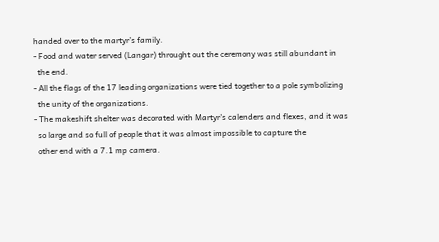handed over to the martyr’s family.
- Food and water served (Langar) throught out the ceremony was still abundant in
  the end.
- All the flags of the 17 leading organizations were tied together to a pole symbolizing
  the unity of the organizations.
- The makeshift shelter was decorated with Martyr's calenders and flexes, and it was
  so large and so full of people that it was almost impossible to capture the
  other end with a 7.1 mp camera.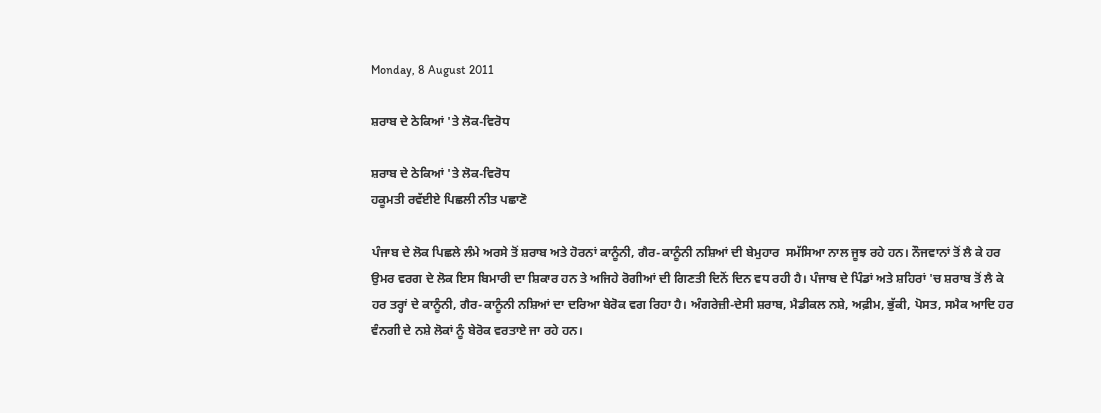Monday, 8 August 2011

ਸ਼ਰਾਬ ਦੇ ਠੇਕਿਆਂ 'ਤੇ ਲੋਕ-ਵਿਰੋਧ

ਸ਼ਰਾਬ ਦੇ ਠੇਕਿਆਂ 'ਤੇ ਲੋਕ-ਵਿਰੋਧ
ਹਕੂਮਤੀ ਰਵੱਈਏ ਪਿਛਲੀ ਨੀਤ ਪਛਾਣੋ

ਪੰਜਾਬ ਦੇ ਲੋਕ ਪਿਛਲੇ ਲੰਮੇ ਅਰਸੇ ਤੋਂ ਸ਼ਰਾਬ ਅਤੇ ਹੋਰਨਾਂ ਕਾਨੂੰਨੀ, ਗੈਰ-ਕਾਨੂੰਨੀ ਨਸ਼ਿਆਂ ਦੀ ਬੇਮੁਹਾਰ  ਸਮੱਸਿਆ ਨਾਲ ਜੂਝ ਰਹੇ ਹਨ। ਨੌਜਵਾਨਾਂ ਤੋਂ ਲੈ ਕੇ ਹਰ ਉਮਰ ਵਰਗ ਦੇ ਲੋਕ ਇਸ ਬਿਮਾਰੀ ਦਾ ਸ਼ਿਕਾਰ ਹਨ ਤੇ ਅਜਿਹੇ ਰੋਗੀਆਂ ਦੀ ਗਿਣਤੀ ਦਿਨੋਂ ਦਿਨ ਵਧ ਰਹੀ ਹੈ। ਪੰਜਾਬ ਦੇ ਪਿੰਡਾਂ ਅਤੇ ਸ਼ਹਿਰਾਂ 'ਚ ਸ਼ਰਾਬ ਤੋਂ ਲੈ ਕੇ ਹਰ ਤਰ੍ਹਾਂ ਦੇ ਕਾਨੂੰਨੀ, ਗੈਰ-ਕਾਨੂੰਨੀ ਨਸ਼ਿਆਂ ਦਾ ਦਰਿਆ ਬੇਰੋਕ ਵਗ ਰਿਹਾ ਹੈ। ਅੰਗਰੇਜ਼ੀ-ਦੇਸੀ ਸ਼ਰਾਬ, ਮੈਡੀਕਲ ਨਸ਼ੇ, ਅਫ਼ੀਮ, ਭੁੱਕੀ, ਪੋਸਤ, ਸਮੈਕ ਆਦਿ ਹਰ ਵੰਨਗੀ ਦੇ ਨਸ਼ੇ ਲੋਕਾਂ ਨੂੰ ਬੇਰੋਕ ਵਰਤਾਏ ਜਾ ਰਹੇ ਹਨ।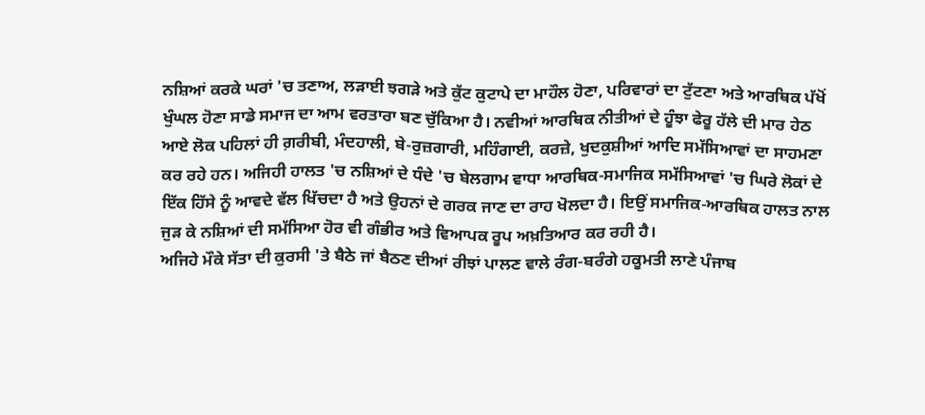ਨਸ਼ਿਆਂ ਕਰਕੇ ਘਰਾਂ 'ਚ ਤਣਾਅ, ਲੜਾਈ ਝਗੜੇ ਅਤੇ ਕੁੱਟ ਕੁਟਾਪੇ ਦਾ ਮਾਹੌਲ ਹੋਣਾ, ਪਰਿਵਾਰਾਂ ਦਾ ਟੁੱਟਣਾ ਅਤੇ ਆਰਥਿਕ ਪੱਖੋਂ ਖੁੰਘਲ ਹੋਣਾ ਸਾਡੇ ਸਮਾਜ ਦਾ ਆਮ ਵਰਤਾਰਾ ਬਣ ਚੁੱਕਿਆ ਹੈ। ਨਵੀਆਂ ਆਰਥਿਕ ਨੀਤੀਆਂ ਦੇ ਹੂੰਝਾ ਫੇਰੂ ਹੱਲੇ ਦੀ ਮਾਰ ਹੇਠ ਆਏ ਲੋਕ ਪਹਿਲਾਂ ਹੀ ਗ਼ਰੀਬੀ, ਮੰਦਹਾਲੀ, ਬੇ-ਰੁਜ਼ਗਾਰੀ, ਮਹਿੰਗਾਈ, ਕਰਜ਼ੇ, ਖੁਦਕੁਸ਼ੀਆਂ ਆਦਿ ਸਮੱਸਿਆਵਾਂ ਦਾ ਸਾਹਮਣਾ ਕਰ ਰਹੇ ਹਨ। ਅਜਿਹੀ ਹਾਲਤ 'ਚ ਨਸ਼ਿਆਂ ਦੇ ਧੰਦੇ 'ਚ ਬੇਲਗਾਮ ਵਾਧਾ ਆਰਥਿਕ-ਸਮਾਜਿਕ ਸਮੱਸਿਆਵਾਂ 'ਚ ਘਿਰੇ ਲੋਕਾਂ ਦੇ ਇੱਕ ਹਿੱਸੇ ਨੂੰ ਆਵਦੇ ਵੱਲ ਖਿੱਚਦਾ ਹੈ ਅਤੇ ਉਹਨਾਂ ਦੇ ਗਰਕ ਜਾਣ ਦਾ ਰਾਹ ਖੋਲਦਾ ਹੈ। ਇਉਂ ਸਮਾਜਿਕ-ਆਰਥਿਕ ਹਾਲਤ ਨਾਲ ਜੁੜ ਕੇ ਨਸ਼ਿਆਂ ਦੀ ਸਮੱਸਿਆ ਹੋਰ ਵੀ ਗੰਭੀਰ ਅਤੇ ਵਿਆਪਕ ਰੂਪ ਅਖ਼ਤਿਆਰ ਕਰ ਰਹੀ ਹੈ।
ਅਜਿਹੇ ਮੌਕੇ ਸੱਤਾ ਦੀ ਕੁਰਸੀ 'ਤੇ ਬੈਠੇ ਜਾਂ ਬੈਠਣ ਦੀਆਂ ਰੀਝਾਂ ਪਾਲਣ ਵਾਲੇ ਰੰਗ-ਬਰੰਗੇ ਹਕੂਮਤੀ ਲਾਣੇ ਪੰਜਾਬ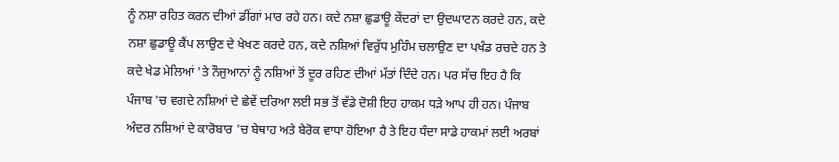ਨੂੰ ਨਸ਼ਾ ਰਹਿਤ ਕਰਨ ਦੀਆਂ ਡੀਂਗਾਂ ਮਾਰ ਰਹੇ ਹਨ। ਕਦੇ ਨਸ਼ਾ ਛੁਡਾਊ ਕੇਂਦਰਾਂ ਦਾ ਉਦਘਾਟਨ ਕਰਦੇ ਹਨ, ਕਦੇ ਨਸ਼ਾ ਛੁਡਾਊ ਕੈਂਪ ਲਾਉਣ ਦੇ ਖੇਖਣ ਕਰਦੇ ਹਨ, ਕਦੇ ਨਸ਼ਿਆਂ ਵਿਰੁੱਧ ਮੁਹਿੰਮ ਚਲਾਉਣ ਦਾ ਪਖੰਡ ਰਚਦੇ ਹਨ ਤੇ ਕਦੇ ਖੇਡ ਮੇਲਿਆਂ 'ਤੇ ਨੌਜੁਆਨਾਂ ਨੂੰ ਨਸ਼ਿਆਂ ਤੋਂ ਦੂਰ ਰਹਿਣ ਦੀਆਂ ਮੱਤਾਂ ਦਿੰਦੇ ਹਨ। ਪਰ ਸੱਚ ਇਹ ਹੈ ਕਿ ਪੰਜਾਬ 'ਚ ਵਗਦੇ ਨਸ਼ਿਆਂ ਦੇ ਛੇਵੇਂ ਦਰਿਆ ਲਈ ਸਭ ਤੋਂ ਵੱਡੇ ਦੋਸ਼ੀ ਇਹ ਹਾਕਮ ਧੜੇ ਆਪ ਹੀ ਹਨ। ਪੰਜਾਬ ਅੰਦਰ ਨਸ਼ਿਆਂ ਦੇ ਕਾਰੋਬਾਰ 'ਚ ਬੇਥਾਹ ਅਤੇ ਬੇਰੋਕ ਵਾਧਾ ਹੋਇਆ ਹੈ ਤੇ ਇਹ ਧੰਦਾ ਸਾਡੇ ਹਾਕਮਾਂ ਲਈ ਅਰਬਾਂ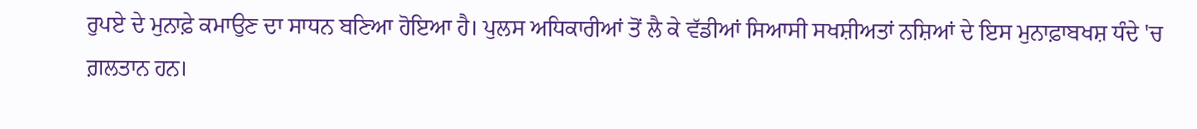ਰੁਪਏ ਦੇ ਮੁਨਾਫ਼ੇ ਕਮਾਉਣ ਦਾ ਸਾਧਨ ਬਣਿਆ ਹੋਇਆ ਹੈ। ਪੁਲਸ ਅਧਿਕਾਰੀਆਂ ਤੋਂ ਲੈ ਕੇ ਵੱਡੀਆਂ ਸਿਆਸੀ ਸਖਸ਼ੀਅਤਾਂ ਨਸ਼ਿਆਂ ਦੇ ਇਸ ਮੁਨਾਫ਼ਾਬਖਸ਼ ਧੰਦੇ 'ਚ ਗ਼ਲਤਾਨ ਹਨ।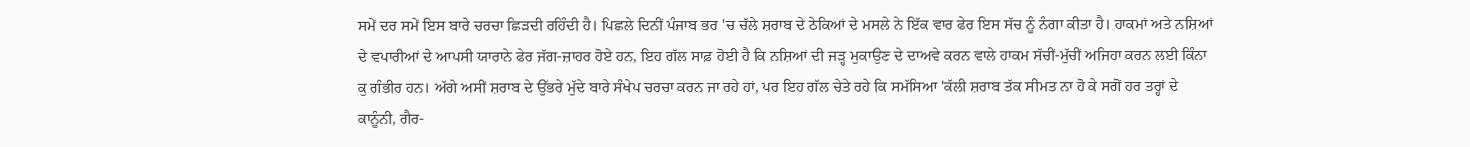ਸਮੇਂ ਦਰ ਸਮੇਂ ਇਸ ਬਾਰੇ ਚਰਚਾ ਛਿੜਦੀ ਰਹਿੰਦੀ ਹੈ। ਪਿਛਲੇ ਦਿਨੀਂ ਪੰਜਾਬ ਭਰ 'ਚ ਚੱਲੇ ਸ਼ਰਾਬ ਦੇ ਠੇਕਿਆਂ ਦੇ ਮਸਲੇ ਨੇ ਇੱਕ ਵਾਰ ਫੇਰ ਇਸ ਸੱਚ ਨੂੰ ਨੰਗਾ ਕੀਤਾ ਹੈ। ਹਾਕਮਾਂ ਅਤੇ ਨਸ਼ਿਆਂ ਦੇ ਵਪਾਰੀਆਂ ਦੇ ਆਪਸੀ ਯਾਰਾਨੇ ਫੇਰ ਜੱਗ-ਜ਼ਾਹਰ ਹੋਏ ਹਨ, ਇਹ ਗੱਲ ਸਾਫ਼ ਹੋਈ ਹੈ ਕਿ ਨਸ਼ਿਆਂ ਦੀ ਜੜ੍ਹ ਮੁਕਾਉਣ ਦੇ ਦਾਅਵੇ ਕਰਨ ਵਾਲੇ ਹਾਕਮ ਸੱਚੀਂ-ਮੁੱਚੀਂ ਅਜਿਹਾ ਕਰਨ ਲਈ ਕਿੰਨਾ ਕੁ ਗੰਭੀਰ ਹਨ। ਅੱਗੇ ਅਸੀਂ ਸ਼ਰਾਬ ਦੇ ਉੱਭਰੇ ਮੁੱਦੇ ਬਾਰੇ ਸੰਖੇਪ ਚਰਚਾ ਕਰਨ ਜਾ ਰਹੇ ਹਾਂ, ਪਰ ਇਹ ਗੱਲ ਚੇਤੇ ਰਹੇ ਕਿ ਸਮੱਸਿਆ 'ਕੱਲੀ ਸ਼ਰਾਬ ਤੱਕ ਸੀਮਤ ਨਾ ਹੋ ਕੇ ਸਗੋਂ ਹਰ ਤਰ੍ਹਾਂ ਦੇ ਕਾਨੂੰਨੀ, ਗੈਰ-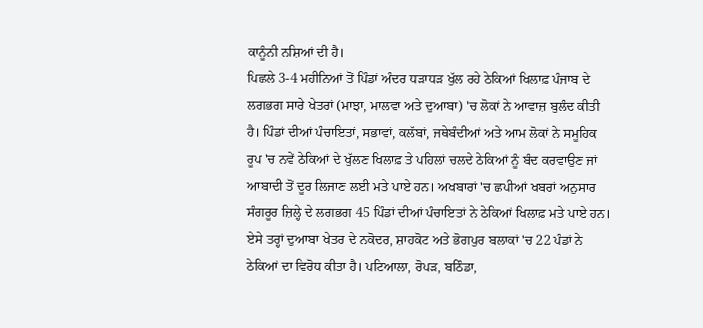ਕਾਨੂੰਨੀ ਨਸ਼ਿਆਂ ਦੀ ਹੈ।
ਪਿਛਲੇ 3-4 ਮਹੀਨਿਆਂ ਤੋਂ ਪਿੰਡਾਂ ਅੰਦਰ ਧੜਾਧੜ ਖੁੱਲ ਰਹੇ ਠੇਕਿਆਂ ਖਿਲਾਫ਼ ਪੰਜਾਬ ਦੇ ਲਗਭਗ ਸਾਰੇ ਖੇਤਰਾਂ (ਮਾਝਾ, ਮਾਲਵਾ ਅਤੇ ਦੁਆਬਾ) 'ਚ ਲੋਕਾਂ ਨੇ ਆਵਾਜ਼ ਬੁਲੰਦ ਕੀਤੀ ਹੈ। ਪਿੰਡਾਂ ਦੀਆਂ ਪੰਚਾਇਤਾਂ, ਸਭਾਵਾਂ, ਕਲੱਬਾਂ, ਜਥੇਬੰਦੀਆਂ ਅਤੇ ਆਮ ਲੋਕਾਂ ਨੇ ਸਮੂਹਿਕ ਰੂਪ 'ਚ ਨਵੇਂ ਠੇਕਿਆਂ ਦੇ ਖੁੱਲਣ ਖਿਲਾਫ਼ ਤੇ ਪਹਿਲਾਂ ਚਲਦੇ ਠੇਕਿਆਂ ਨੂੰ ਬੰਦ ਕਰਵਾਉਣ ਜਾਂ ਆਬਾਦੀ ਤੋਂ ਦੂਰ ਲਿਜਾਣ ਲਈ ਮਤੇ ਪਾਏ ਹਨ। ਅਖਬਾਰਾਂ 'ਚ ਛਪੀਆਂ ਖਬਰਾਂ ਅਨੁਸਾਰ ਸੰਗਰੂਰ ਜ਼ਿਲ੍ਹੇ ਦੇ ਲਗਭਗ 45 ਪਿੰਡਾਂ ਦੀਆਂ ਪੰਚਾਇਤਾਂ ਨੇ ਠੇਕਿਆਂ ਖਿਲਾਫ਼ ਮਤੇ ਪਾਏ ਹਨ। ਏਸੇ ਤਰ੍ਹਾਂ ਦੁਆਬਾ ਖੇਤਰ ਦੇ ਨਕੋਦਰ, ਸ਼ਾਹਕੋਟ ਅਤੇ ਭੋਗਪੁਰ ਬਲਾਕਾਂ 'ਚ 22 ਪੰਡਾਂ ਨੇ ਠੇਕਿਆਂ ਦਾ ਵਿਰੋਧ ਕੀਤਾ ਹੈ। ਪਟਿਆਲਾ, ਰੋਪੜ, ਬਠਿੰਡਾ,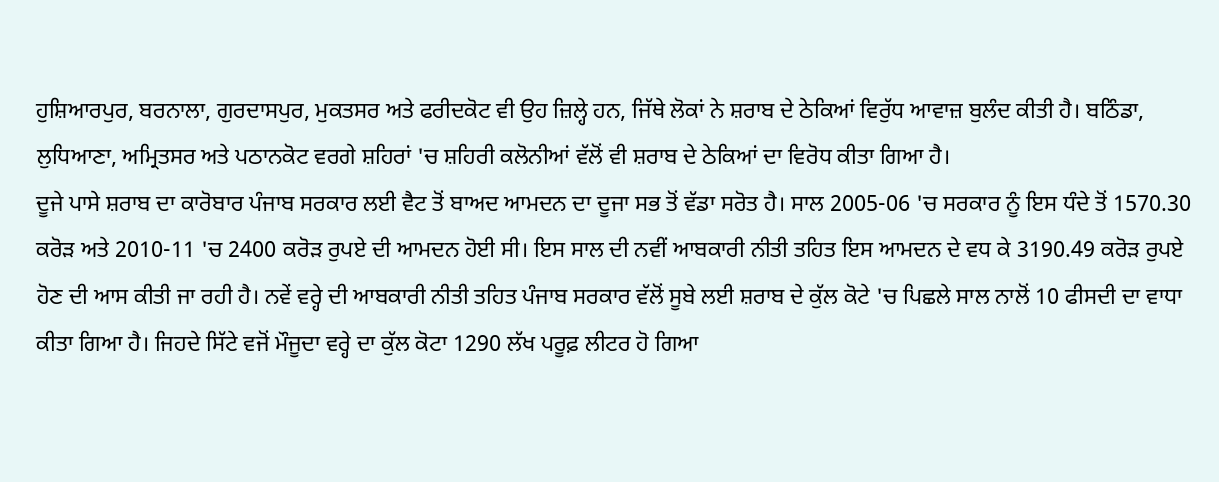ਹੁਸ਼ਿਆਰਪੁਰ, ਬਰਨਾਲਾ, ਗੁਰਦਾਸਪੁਰ, ਮੁਕਤਸਰ ਅਤੇ ਫਰੀਦਕੋਟ ਵੀ ਉਹ ਜ਼ਿਲ੍ਹੇ ਹਨ, ਜਿੱਥੇ ਲੋਕਾਂ ਨੇ ਸ਼ਰਾਬ ਦੇ ਠੇਕਿਆਂ ਵਿਰੁੱਧ ਆਵਾਜ਼ ਬੁਲੰਦ ਕੀਤੀ ਹੈ। ਬਠਿੰਡਾ, ਲੁਧਿਆਣਾ, ਅਮ੍ਰਿਤਸਰ ਅਤੇ ਪਠਾਨਕੋਟ ਵਰਗੇ ਸ਼ਹਿਰਾਂ 'ਚ ਸ਼ਹਿਰੀ ਕਲੋਨੀਆਂ ਵੱਲੋਂ ਵੀ ਸ਼ਰਾਬ ਦੇ ਠੇਕਿਆਂ ਦਾ ਵਿਰੋਧ ਕੀਤਾ ਗਿਆ ਹੈ।
ਦੂਜੇ ਪਾਸੇ ਸ਼ਰਾਬ ਦਾ ਕਾਰੋਬਾਰ ਪੰਜਾਬ ਸਰਕਾਰ ਲਈ ਵੈਟ ਤੋਂ ਬਾਅਦ ਆਮਦਨ ਦਾ ਦੂਜਾ ਸਭ ਤੋਂ ਵੱਡਾ ਸਰੋਤ ਹੈ। ਸਾਲ 2005-06 'ਚ ਸਰਕਾਰ ਨੂੰ ਇਸ ਧੰਦੇ ਤੋਂ 1570.30 ਕਰੋੜ ਅਤੇ 2010-11 'ਚ 2400 ਕਰੋੜ ਰੁਪਏ ਦੀ ਆਮਦਨ ਹੋਈ ਸੀ। ਇਸ ਸਾਲ ਦੀ ਨਵੀਂ ਆਬਕਾਰੀ ਨੀਤੀ ਤਹਿਤ ਇਸ ਆਮਦਨ ਦੇ ਵਧ ਕੇ 3190.49 ਕਰੋੜ ਰੁਪਏ ਹੋਣ ਦੀ ਆਸ ਕੀਤੀ ਜਾ ਰਹੀ ਹੈ। ਨਵੇਂ ਵਰ੍ਹੇ ਦੀ ਆਬਕਾਰੀ ਨੀਤੀ ਤਹਿਤ ਪੰਜਾਬ ਸਰਕਾਰ ਵੱਲੋਂ ਸੂਬੇ ਲਈ ਸ਼ਰਾਬ ਦੇ ਕੁੱਲ ਕੋਟੇ 'ਚ ਪਿਛਲੇ ਸਾਲ ਨਾਲੋਂ 10 ਫੀਸਦੀ ਦਾ ਵਾਧਾ ਕੀਤਾ ਗਿਆ ਹੈ। ਜਿਹਦੇ ਸਿੱਟੇ ਵਜੋਂ ਮੌਜੂਦਾ ਵਰ੍ਹੇ ਦਾ ਕੁੱਲ ਕੋਟਾ 1290 ਲੱਖ ਪਰੂਫ਼ ਲੀਟਰ ਹੋ ਗਿਆ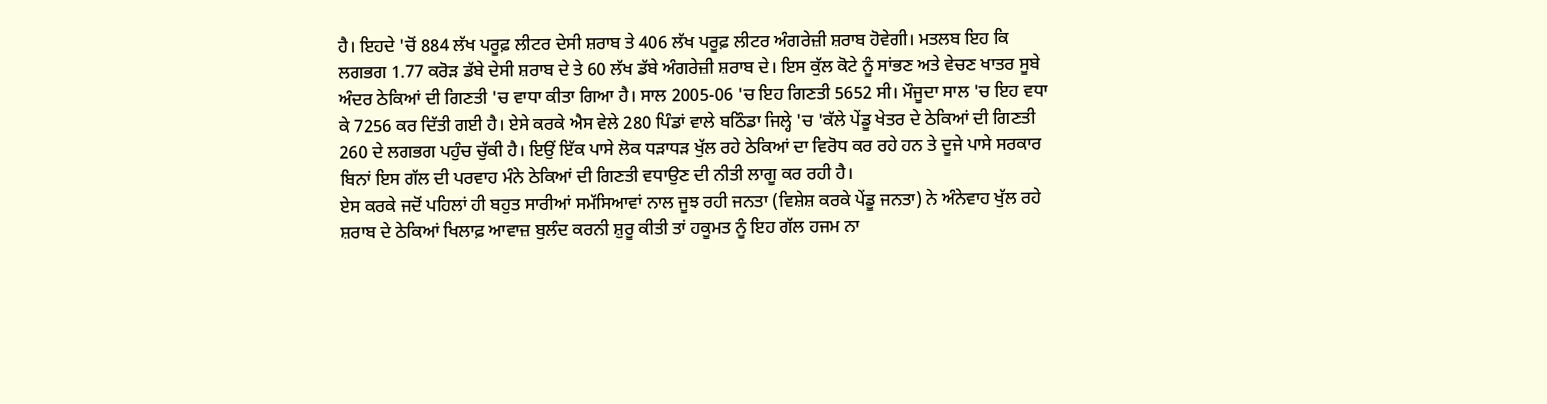ਹੈ। ਇਹਦੇ 'ਚੋਂ 884 ਲੱਖ ਪਰੂਫ਼ ਲੀਟਰ ਦੇਸੀ ਸ਼ਰਾਬ ਤੇ 406 ਲੱਖ ਪਰੂਫ਼ ਲੀਟਰ ਅੰਗਰੇਜ਼ੀ ਸ਼ਰਾਬ ਹੋਵੇਗੀ। ਮਤਲਬ ਇਹ ਕਿ ਲਗਭਗ 1.77 ਕਰੋੜ ਡੱਬੇ ਦੇਸੀ ਸ਼ਰਾਬ ਦੇ ਤੇ 60 ਲੱਖ ਡੱਬੇ ਅੰਗਰੇਜ਼ੀ ਸ਼ਰਾਬ ਦੇ। ਇਸ ਕੁੱਲ ਕੋਟੇ ਨੂੰ ਸਾਂਭਣ ਅਤੇ ਵੇਚਣ ਖਾਤਰ ਸੂਬੇ ਅੰਦਰ ਠੇਕਿਆਂ ਦੀ ਗਿਣਤੀ 'ਚ ਵਾਧਾ ਕੀਤਾ ਗਿਆ ਹੈ। ਸਾਲ 2005-06 'ਚ ਇਹ ਗਿਣਤੀ 5652 ਸੀ। ਮੌਜੂਦਾ ਸਾਲ 'ਚ ਇਹ ਵਧਾ ਕੇ 7256 ਕਰ ਦਿੱਤੀ ਗਈ ਹੈ। ਏਸੇ ਕਰਕੇ ਐਸ ਵੇਲੇ 280 ਪਿੰਡਾਂ ਵਾਲੇ ਬਠਿੰਡਾ ਜਿਲ੍ਹੇ 'ਚ 'ਕੱਲੇ ਪੇਂਡੂ ਖੇਤਰ ਦੇ ਠੇਕਿਆਂ ਦੀ ਗਿਣਤੀ 260 ਦੇ ਲਗਭਗ ਪਹੁੰਚ ਚੁੱਕੀ ਹੈ। ਇਉਂ ਇੱਕ ਪਾਸੇ ਲੋਕ ਧੜਾਧੜ ਖੁੱਲ ਰਹੇ ਠੇਕਿਆਂ ਦਾ ਵਿਰੋਧ ਕਰ ਰਹੇ ਹਨ ਤੇ ਦੂਜੇ ਪਾਸੇ ਸਰਕਾਰ ਬਿਨਾਂ ਇਸ ਗੱਲ ਦੀ ਪਰਵਾਹ ਮੰਨੇ ਠੇਕਿਆਂ ਦੀ ਗਿਣਤੀ ਵਧਾਉਣ ਦੀ ਨੀਤੀ ਲਾਗੂ ਕਰ ਰਹੀ ਹੈ।
ਏਸ ਕਰਕੇ ਜਦੋਂ ਪਹਿਲਾਂ ਹੀ ਬਹੁਤ ਸਾਰੀਆਂ ਸਮੱਸਿਆਵਾਂ ਨਾਲ ਜੂਝ ਰਹੀ ਜਨਤਾ (ਵਿਸ਼ੇਸ਼ ਕਰਕੇ ਪੇਂਡੂ ਜਨਤਾ) ਨੇ ਅੰਨੇਵਾਹ ਖੁੱਲ ਰਹੇ ਸ਼ਰਾਬ ਦੇ ਠੇਕਿਆਂ ਖਿਲਾਫ਼ ਆਵਾਜ਼ ਬੁਲੰਦ ਕਰਨੀ ਸ਼ੁਰੂ ਕੀਤੀ ਤਾਂ ਹਕੂਮਤ ਨੂੰ ਇਹ ਗੱਲ ਹਜਮ ਨਾ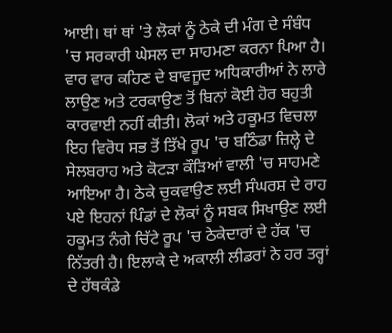ਆਈ। ਥਾਂ ਥਾਂ 'ਤੇ ਲੋਕਾਂ ਨੂੰ ਠੇਕੇ ਦੀ ਮੰਗ ਦੇ ਸੰਬੰਧ 'ਚ ਸਰਕਾਰੀ ਘੇਸਲ ਦਾ ਸਾਹਮਣਾ ਕਰਨਾ ਪਿਆ ਹੈ। ਵਾਰ ਵਾਰ ਕਹਿਣ ਦੇ ਬਾਵਜੂਦ ਅਧਿਕਾਰੀਆਂ ਨੇ ਲਾਰੇ ਲਾਉਣ ਅਤੇ ਟਰਕਾਉਣ ਤੋਂ ਬਿਨਾਂ ਕੋਈ ਹੋਰ ਬਹੁਤੀ ਕਾਰਵਾਈ ਨਹੀਂ ਕੀਤੀ। ਲੋਕਾਂ ਅਤੇ ਹਕੂਮਤ ਵਿਚਲਾ ਇਹ ਵਿਰੋਧ ਸਭ ਤੋਂ ਤਿੱਖੇ ਰੂਪ 'ਚ ਬਠਿੰਡਾ ਜ਼ਿਲ੍ਹੇ ਦੇ ਸੇਲਬਰਾਹ ਅਤੇ ਕੋਟੜਾ ਕੌੜਿਆਂ ਵਾਲੀ 'ਚ ਸਾਹਮਣੇ ਆਇਆ ਹੈ। ਠੇਕੇ ਚੁਕਵਾਉਣ ਲਈ ਸੰਘਰਸ਼ ਦੇ ਰਾਹ ਪਏ ਇਹਨਾਂ ਪਿੰਡਾਂ ਦੇ ਲੋਕਾਂ ਨੂੰ ਸਬਕ ਸਿਖਾਉਣ ਲਈ ਹਕੂਮਤ ਨੰਗੇ ਚਿੱਟੇ ਰੂਪ 'ਚ ਠੇਕੇਦਾਰਾਂ ਦੇ ਹੱਕ 'ਚ ਨਿੱਤਰੀ ਹੈ। ਇਲਾਕੇ ਦੇ ਅਕਾਲੀ ਲੀਡਰਾਂ ਨੇ ਹਰ ਤਰ੍ਹਾਂ ਦੇ ਹੱਥਕੰਡੇ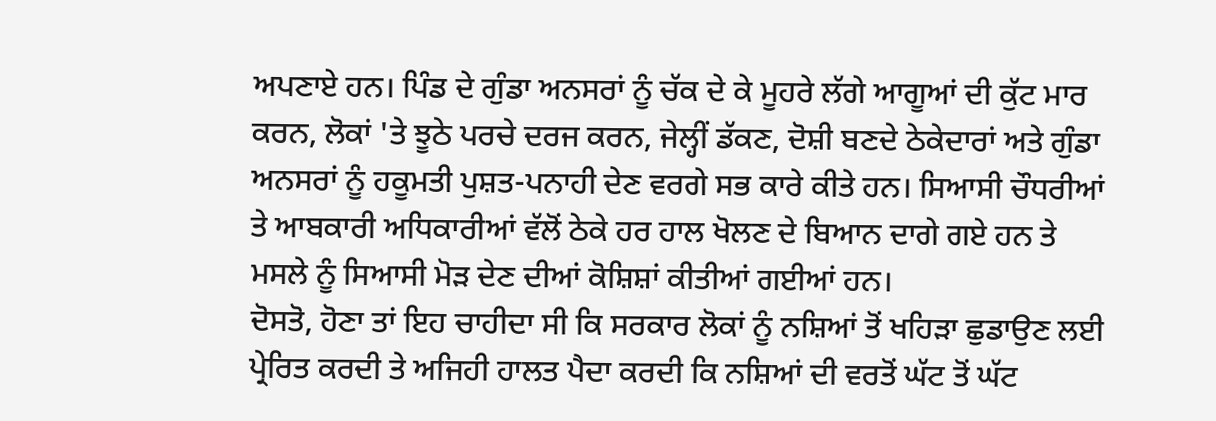ਅਪਣਾਏ ਹਨ। ਪਿੰਡ ਦੇ ਗੁੰਡਾ ਅਨਸਰਾਂ ਨੂੰ ਚੱਕ ਦੇ ਕੇ ਮੂਹਰੇ ਲੱਗੇ ਆਗੂਆਂ ਦੀ ਕੁੱਟ ਮਾਰ ਕਰਨ, ਲੋਕਾਂ 'ਤੇ ਝੂਠੇ ਪਰਚੇ ਦਰਜ ਕਰਨ, ਜੇਲ੍ਹੀਂ ਡੱਕਣ, ਦੋਸ਼ੀ ਬਣਦੇ ਠੇਕੇਦਾਰਾਂ ਅਤੇ ਗੁੰਡਾ ਅਨਸਰਾਂ ਨੂੰ ਹਕੂਮਤੀ ਪੁਸ਼ਤ-ਪਨਾਹੀ ਦੇਣ ਵਰਗੇ ਸਭ ਕਾਰੇ ਕੀਤੇ ਹਨ। ਸਿਆਸੀ ਚੌਧਰੀਆਂ ਤੇ ਆਬਕਾਰੀ ਅਧਿਕਾਰੀਆਂ ਵੱਲੋਂ ਠੇਕੇ ਹਰ ਹਾਲ ਖੋਲਣ ਦੇ ਬਿਆਨ ਦਾਗੇ ਗਏ ਹਨ ਤੇ ਮਸਲੇ ਨੂੰ ਸਿਆਸੀ ਮੋੜ ਦੇਣ ਦੀਆਂ ਕੋਸ਼ਿਸ਼ਾਂ ਕੀਤੀਆਂ ਗਈਆਂ ਹਨ।
ਦੋਸਤੋ, ਹੋਣਾ ਤਾਂ ਇਹ ਚਾਹੀਦਾ ਸੀ ਕਿ ਸਰਕਾਰ ਲੋਕਾਂ ਨੂੰ ਨਸ਼ਿਆਂ ਤੋਂ ਖਹਿੜਾ ਛੁਡਾਉਣ ਲਈ ਪ੍ਰੇਰਿਤ ਕਰਦੀ ਤੇ ਅਜਿਹੀ ਹਾਲਤ ਪੈਦਾ ਕਰਦੀ ਕਿ ਨਸ਼ਿਆਂ ਦੀ ਵਰਤੋਂ ਘੱਟ ਤੋਂ ਘੱਟ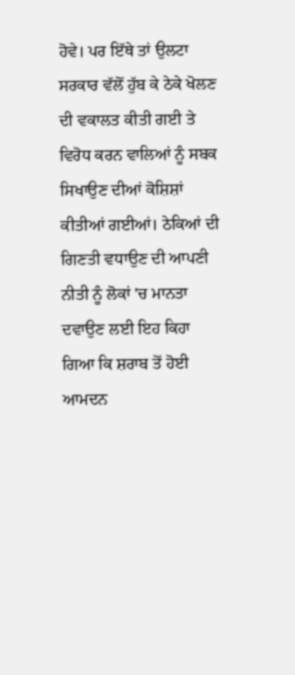ਹੋਵੇ। ਪਰ ਇੱਥੇ ਤਾਂ ਉਲਟਾ ਸਰਕਾਰ ਵੱਲੋਂ ਹੁੱਬ ਕੇ ਠੇਕੇ ਖੋਲਣ ਦੀ ਵਕਾਲਤ ਕੀਤੀ ਗਈ ਤੇ ਵਿਰੋਧ ਕਰਨ ਵਾਲਿਆਂ ਨੂੰ ਸਬਕ ਸਿਖਾਉਣ ਦੀਆਂ ਕੋਸ਼ਿਸ਼ਾਂ ਕੀਤੀਆਂ ਗਈਆਂ। ਠੇਕਿਆਂ ਦੀ ਗਿਣਤੀ ਵਧਾਉਣ ਦੀ ਆਪਣੀ ਨੀਤੀ ਨੂੰ ਲੋਕਾਂ 'ਚ ਮਾਨਤਾ ਦਵਾਉਣ ਲਈ ਇਹ ਕਿਹਾ ਗਿਆ ਕਿ ਸ਼ਰਾਬ ਤੋਂ ਹੋਈ ਆਮਦਨ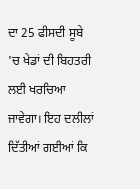ਦਾ 25 ਫੀਸਦੀ ਸੂਬੇ 'ਚ ਖੇਡਾਂ ਦੀ ਬਿਹਤਰੀ ਲਈ ਖਰਚਿਆ ਜਾਵੇਗਾ। ਇਹ ਦਲੀਲਾਂ ਦਿੱਤੀਆਂ ਗਈਆਂ ਕਿ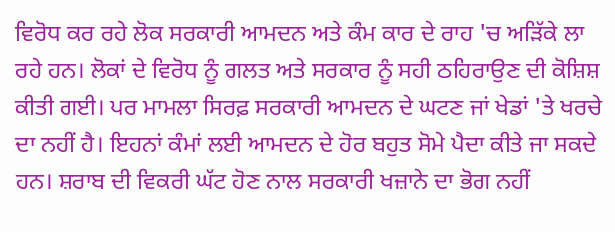ਵਿਰੋਧ ਕਰ ਰਹੇ ਲੋਕ ਸਰਕਾਰੀ ਆਮਦਨ ਅਤੇ ਕੰਮ ਕਾਰ ਦੇ ਰਾਹ 'ਚ ਅੜਿੱਕੇ ਲਾ ਰਹੇ ਹਨ। ਲੋਕਾਂ ਦੇ ਵਿਰੋਧ ਨੂੰ ਗਲਤ ਅਤੇ ਸਰਕਾਰ ਨੂੰ ਸਹੀ ਠਹਿਰਾਉਣ ਦੀ ਕੋਸ਼ਿਸ਼ ਕੀਤੀ ਗਈ। ਪਰ ਮਾਮਲਾ ਸਿਰਫ਼ ਸਰਕਾਰੀ ਆਮਦਨ ਦੇ ਘਟਣ ਜਾਂ ਖੇਡਾਂ 'ਤੇ ਖਰਚੇ ਦਾ ਨਹੀਂ ਹੈ। ਇਹਨਾਂ ਕੰਮਾਂ ਲਈ ਆਮਦਨ ਦੇ ਹੋਰ ਬਹੁਤ ਸੋਮੇ ਪੈਦਾ ਕੀਤੇ ਜਾ ਸਕਦੇ ਹਨ। ਸ਼ਰਾਬ ਦੀ ਵਿਕਰੀ ਘੱਟ ਹੋਣ ਨਾਲ ਸਰਕਾਰੀ ਖਜ਼ਾਨੇ ਦਾ ਭੋਗ ਨਹੀਂ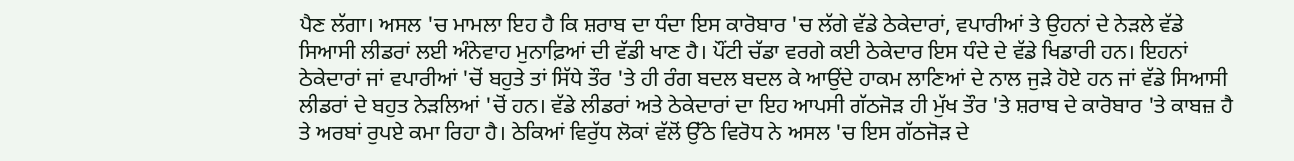ਪੈਣ ਲੱਗਾ। ਅਸਲ 'ਚ ਮਾਮਲਾ ਇਹ ਹੈ ਕਿ ਸ਼ਰਾਬ ਦਾ ਧੰਦਾ ਇਸ ਕਾਰੋਬਾਰ 'ਚ ਲੱਗੇ ਵੱਡੇ ਠੇਕੇਦਾਰਾਂ, ਵਪਾਰੀਆਂ ਤੇ ਉਹਨਾਂ ਦੇ ਨੇੜਲੇ ਵੱਡੇ ਸਿਆਸੀ ਲੀਡਰਾਂ ਲਈ ਅੰਨੇਵਾਹ ਮੁਨਾਫ਼ਿਆਂ ਦੀ ਵੱਡੀ ਖਾਣ ਹੈ। ਪੌਂਟੀ ਚੱਡਾ ਵਰਗੇ ਕਈ ਠੇਕੇਦਾਰ ਇਸ ਧੰਦੇ ਦੇ ਵੱਡੇ ਖਿਡਾਰੀ ਹਨ। ਇਹਨਾਂ ਠੇਕੇਦਾਰਾਂ ਜਾਂ ਵਪਾਰੀਆਂ 'ਚੋਂ ਬਹੁਤੇ ਤਾਂ ਸਿੱਧੇ ਤੌਰ 'ਤੇ ਹੀ ਰੰਗ ਬਦਲ ਬਦਲ ਕੇ ਆਉਂਦੇ ਹਾਕਮ ਲਾਣਿਆਂ ਦੇ ਨਾਲ ਜੁੜੇ ਹੋਏ ਹਨ ਜਾਂ ਵੱਡੇ ਸਿਆਸੀ ਲੀਡਰਾਂ ਦੇ ਬਹੁਤ ਨੇੜਲਿਆਂ 'ਚੋਂ ਹਨ। ਵੱਡੇ ਲੀਡਰਾਂ ਅਤੇ ਠੇਕੇਦਾਰਾਂ ਦਾ ਇਹ ਆਪਸੀ ਗੱਠਜੋੜ ਹੀ ਮੁੱਖ ਤੌਰ 'ਤੇ ਸ਼ਰਾਬ ਦੇ ਕਾਰੋਬਾਰ 'ਤੇ ਕਾਬਜ਼ ਹੈ ਤੇ ਅਰਬਾਂ ਰੁਪਏ ਕਮਾ ਰਿਹਾ ਹੈ। ਠੇਕਿਆਂ ਵਿਰੁੱਧ ਲੋਕਾਂ ਵੱਲੋਂ ਉੱਠੇ ਵਿਰੋਧ ਨੇ ਅਸਲ 'ਚ ਇਸ ਗੱਠਜੋੜ ਦੇ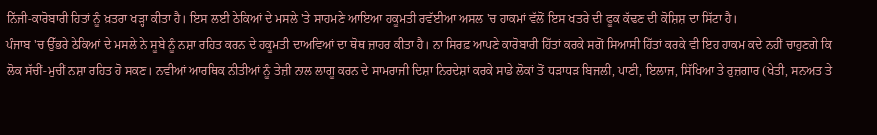ਨਿੱਜੀ-ਕਾਰੋਬਾਰੀ ਹਿਤਾਂ ਨੂੰ ਖ਼ਤਰਾ ਖੜ੍ਹਾ ਕੀਤਾ ਹੈ। ਇਸ ਲਈ ਠੇਕਿਆਂ ਦੇ ਮਸਲੇ 'ਤੇ ਸਾਹਮਣੇ ਆਇਆ ਹਕੂਮਤੀ ਰਵੱਈਆ ਅਸਲ 'ਚ ਹਾਕਮਾਂ ਵੱਲੋਂ ਇਸ ਖਤਰੇ ਦੀ ਫੂਕ ਕੱਢਣ ਦੀ ਕੋਸ਼ਿਸ਼ ਦਾ ਸਿੱਟਾ ਹੈ।
ਪੰਜਾਬ 'ਚ ਉੱਭਰੇ ਠੇਕਿਆਂ ਦੇ ਮਸਲੇ ਨੇ ਸੂਬੇ ਨੂੰ ਨਸ਼ਾ ਰਹਿਤ ਕਰਨ ਦੇ ਹਕੂਮਤੀ ਦਾਅਵਿਆਂ ਦਾ ਥੋਥ ਜ਼ਾਹਰ ਕੀਤਾ ਹੈ। ਨਾ ਸਿਰਫ਼ ਆਪਣੇ ਕਾਰੋਬਾਰੀ ਹਿੱਤਾਂ ਕਰਕੇ ਸਗੋਂ ਸਿਆਸੀ ਹਿੱਤਾਂ ਕਰਕੇ ਵੀ ਇਹ ਹਾਕਮ ਕਦੇ ਨਹੀਂ ਚਾਹੁਣਗੇ ਕਿ ਲੋਕ ਸੱਚੀਂ-ਮੁਚੀਂ ਨਸ਼ਾ ਰਹਿਤ ਹੋ ਸਕਣ। ਨਵੀਆਂ ਆਰਥਿਕ ਨੀਤੀਆਂ ਨੂੰ ਤੇਜ਼ੀ ਨਾਲ ਲਾਗੂ ਕਰਨ ਦੇ ਸਾਮਰਾਜੀ ਦਿਸ਼ਾ ਨਿਰਦੇਸ਼ਾਂ ਕਰਕੇ ਸਾਡੇ ਲੋਕਾਂ ਤੋਂ ਧੜਾਧੜ ਬਿਜਲੀ, ਪਾਣੀ, ਇਲਾਜ, ਸਿੱਖਿਆ ਤੇ ਰੁਜ਼ਗਾਰ (ਖੇਤੀ, ਸਨਅਤ ਤੇ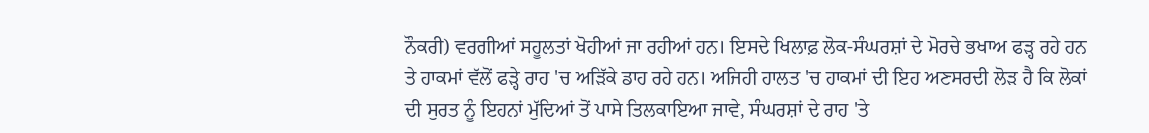ਨੌਕਰੀ) ਵਰਗੀਆਂ ਸਹੂਲਤਾਂ ਖੋਹੀਆਂ ਜਾ ਰਹੀਆਂ ਹਨ। ਇਸਦੇ ਖਿਲਾਫ਼ ਲੋਕ-ਸੰਘਰਸ਼ਾਂ ਦੇ ਮੋਰਚੇ ਭਖਾਅ ਫੜ੍ਹ ਰਹੇ ਹਨ ਤੇ ਹਾਕਮਾਂ ਵੱਲੋਂ ਫੜ੍ਹੇ ਰਾਹ 'ਚ ਅੜਿੱਕੇ ਡਾਹ ਰਹੇ ਹਨ। ਅਜਿਹੀ ਹਾਲਤ 'ਚ ਹਾਕਮਾਂ ਦੀ ਇਹ ਅਣਸਰਦੀ ਲੋੜ ਹੈ ਕਿ ਲੋਕਾਂ ਦੀ ਸੁਰਤ ਨੂੰ ਇਹਨਾਂ ਮੁੱਦਿਆਂ ਤੋਂ ਪਾਸੇ ਤਿਲਕਾਇਆ ਜਾਵੇ, ਸੰਘਰਸ਼ਾਂ ਦੇ ਰਾਹ 'ਤੇ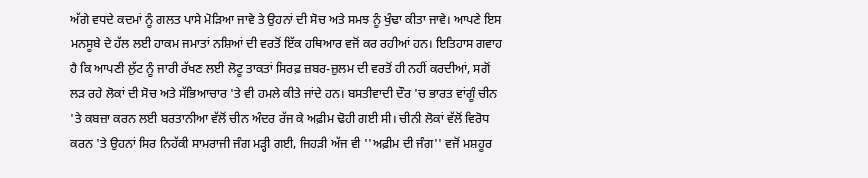ਅੱਗੇ ਵਧਦੇ ਕਦਮਾਂ ਨੂੰ ਗਲਤ ਪਾਸੇ ਮੋੜਿਆ ਜਾਵੇ ਤੇ ਉਹਨਾਂ ਦੀ ਸੋਚ ਅਤੇ ਸਮਝ ਨੂੰ ਖੁੰਢਾ ਕੀਤਾ ਜਾਵੇ। ਆਪਣੇ ਇਸ ਮਨਸੂਬੇ ਦੇ ਹੱਲ ਲਈ ਹਾਕਮ ਜਮਾਤਾਂ ਨਸ਼ਿਆਂ ਦੀ ਵਰਤੋਂ ਇੱਕ ਹਥਿਆਰ ਵਜੋਂ ਕਰ ਰਹੀਆਂ ਹਨ। ਇਤਿਹਾਸ ਗਵਾਹ ਹੈ ਕਿ ਆਪਣੀ ਲੁੱਟ ਨੂੰ ਜਾਰੀ ਰੱਖਣ ਲਈ ਲੋਟੂ ਤਾਕਤਾਂ ਸਿਰਫ਼ ਜ਼ਬਰ-ਜ਼ੁਲਮ ਦੀ ਵਰਤੋਂ ਹੀ ਨਹੀਂ ਕਰਦੀਆਂ, ਸਗੋਂ ਲੜ ਰਹੇ ਲੋਕਾਂ ਦੀ ਸੋਚ ਅਤੇ ਸੱਭਿਆਚਾਰ 'ਤੇ ਵੀ ਹਮਲੇ ਕੀਤੇ ਜਾਂਦੇ ਹਨ। ਬਸਤੀਵਾਦੀ ਦੌਰ 'ਚ ਭਾਰਤ ਵਾਂਗੂੰ ਚੀਨ 'ਤੇ ਕਬਜ਼ਾ ਕਰਨ ਲਈ ਬਰਤਾਨੀਆ ਵੱਲੋਂ ਚੀਨ ਅੰਦਰ ਰੱਜ ਕੇ ਅਫ਼ੀਮ ਢੋਹੀ ਗਈ ਸੀ। ਚੀਨੀ ਲੋਕਾਂ ਵੱਲੋਂ ਵਿਰੋਧ ਕਰਨ 'ਤੇ ਉਹਨਾਂ ਸਿਰ ਨਿਹੱਕੀ ਸਾਮਰਾਜੀ ਜੰਗ ਮੜ੍ਹੀ ਗਈ, ਜਿਹੜੀ ਅੱਜ ਵੀ ''ਅਫ਼ੀਮ ਦੀ ਜੰਗ'' ਵਜੋਂ ਮਸ਼ਹੂਰ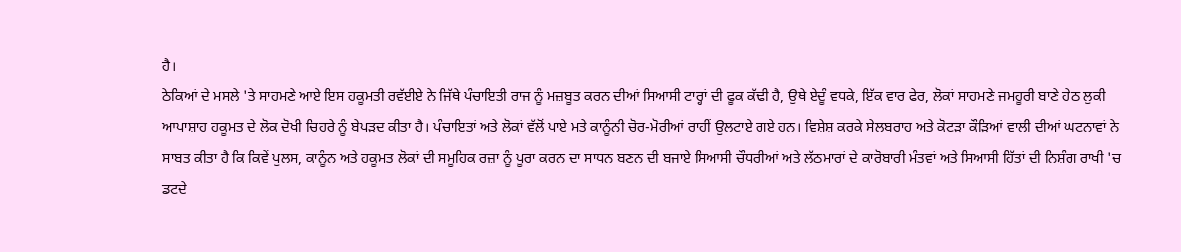ਹੈ।
ਠੇਕਿਆਂ ਦੇ ਮਸਲੇ 'ਤੇ ਸਾਹਮਣੇ ਆਏ ਇਸ ਹਕੂਮਤੀ ਰਵੱਈਏ ਨੇ ਜਿੱਥੇ ਪੰਚਾਇਤੀ ਰਾਜ ਨੂੰ ਮਜ਼ਬੂਤ ਕਰਨ ਦੀਆਂ ਸਿਆਸੀ ਟਾਰ੍ਹਾਂ ਦੀ ਫੂਕ ਕੱਢੀ ਹੈ, ਉਥੇ ਏਦੂੰ ਵਧਕੇ, ਇੱਕ ਵਾਰ ਫੇਰ, ਲੋਕਾਂ ਸਾਹਮਣੇ ਜਮਹੂਰੀ ਬਾਣੇ ਹੇਠ ਲੁਕੀ ਆਪਾਸ਼ਾਹ ਹਕੂਮਤ ਦੇ ਲੋਕ ਦੋਖੀ ਚਿਹਰੇ ਨੂੰ ਬੇਪੜਦ ਕੀਤਾ ਹੈ। ਪੰਚਾਇਤਾਂ ਅਤੇ ਲੋਕਾਂ ਵੱਲੋਂ ਪਾਏ ਮਤੇ ਕਾਨੂੰਨੀ ਚੋਰ-ਮੋਰੀਆਂ ਰਾਹੀਂ ਉਲਟਾਏ ਗਏ ਹਨ। ਵਿਸ਼ੇਸ਼ ਕਰਕੇ ਸੇਲਬਰਾਹ ਅਤੇ ਕੋਟੜਾ ਕੌੜਿਆਂ ਵਾਲੀ ਦੀਆਂ ਘਟਨਾਵਾਂ ਨੇ ਸਾਬਤ ਕੀਤਾ ਹੈ ਕਿ ਕਿਵੇਂ ਪੁਲਸ, ਕਾਨੂੰਨ ਅਤੇ ਹਕੂਮਤ ਲੋਕਾਂ ਦੀ ਸਮੂਹਿਕ ਰਜ਼ਾ ਨੂੰ ਪੂਰਾ ਕਰਨ ਦਾ ਸਾਧਨ ਬਣਨ ਦੀ ਬਜਾਏ ਸਿਆਸੀ ਚੌਧਰੀਆਂ ਅਤੇ ਲੱਠਮਾਰਾਂ ਦੇ ਕਾਰੋਬਾਰੀ ਮੰਤਵਾਂ ਅਤੇ ਸਿਆਸੀ ਹਿੱਤਾਂ ਦੀ ਨਿਸ਼ੰਗ ਰਾਖੀ 'ਚ ਡਟਦੇ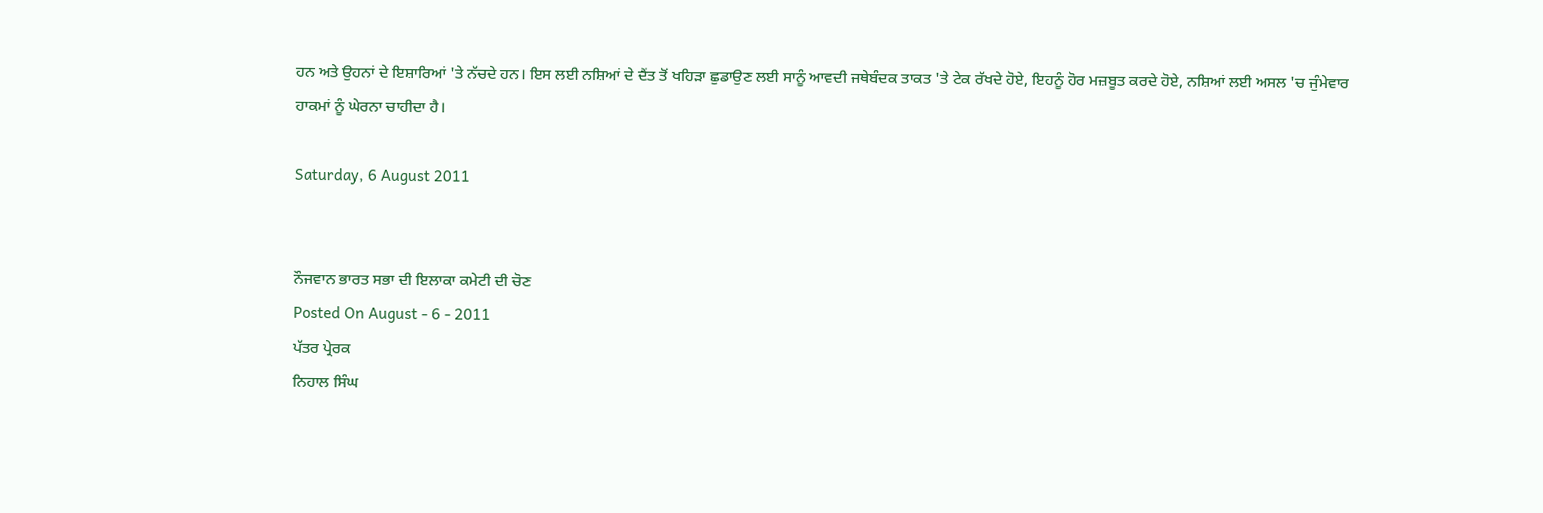ਹਨ ਅਤੇ ਉਹਨਾਂ ਦੇ ਇਸ਼ਾਰਿਆਂ 'ਤੇ ਨੱਚਦੇ ਹਨ। ਇਸ ਲਈ ਨਸ਼ਿਆਂ ਦੇ ਦੈਂਤ ਤੋਂ ਖਹਿੜਾ ਛੁਡਾਉਣ ਲਈ ਸਾਨੂੰ ਆਵਦੀ ਜਥੇਬੰਦਕ ਤਾਕਤ 'ਤੇ ਟੇਕ ਰੱਖਦੇ ਹੋਏ, ਇਹਨੂੰ ਹੋਰ ਮਜ਼ਬੂਤ ਕਰਦੇ ਹੋਏ, ਨਸ਼ਿਆਂ ਲਈ ਅਸਲ 'ਚ ਜੁੰਮੇਵਾਰ  ਹਾਕਮਾਂ ਨੂੰ ਘੇਰਨਾ ਚਾਹੀਦਾ ਹੈ।

Saturday, 6 August 2011


ਨੌਜਵਾਨ ਭਾਰਤ ਸਭਾ ਦੀ ਇਲਾਕਾ ਕਮੇਟੀ ਦੀ ਚੋਣ
Posted On August - 6 - 2011
ਪੱਤਰ ਪ੍ਰੇਰਕ
ਨਿਹਾਲ ਸਿੰਘ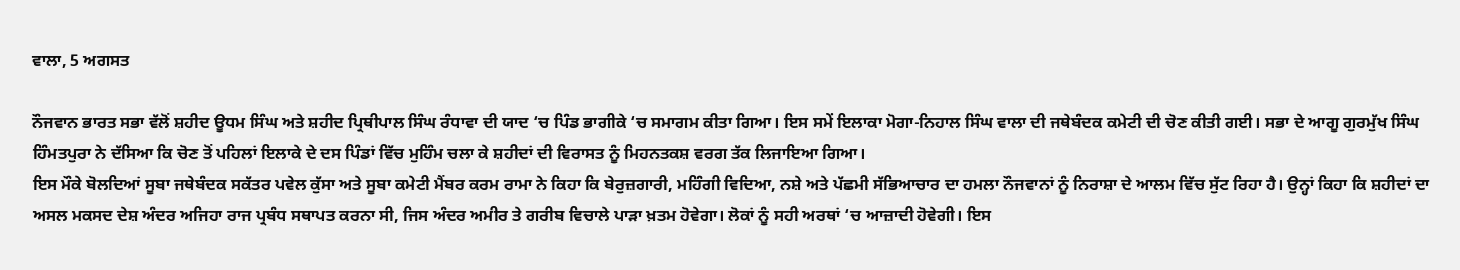ਵਾਲਾ, 5 ਅਗਸਤ

ਨੌਜਵਾਨ ਭਾਰਤ ਸਭਾ ਵੱਲੋਂ ਸ਼ਹੀਦ ਊਧਮ ਸਿੰਘ ਅਤੇ ਸ਼ਹੀਦ ਪ੍ਰਿਥੀਪਾਲ ਸਿੰਘ ਰੰਧਾਵਾ ਦੀ ਯਾਦ ‘ਚ ਪਿੰਡ ਭਾਗੀਕੇ ‘ਚ ਸਮਾਗਮ ਕੀਤਾ ਗਿਆ। ਇਸ ਸਮੇਂ ਇਲਾਕਾ ਮੋਗਾ-ਨਿਹਾਲ ਸਿੰਘ ਵਾਲਾ ਦੀ ਜਥੇਬੰਦਕ ਕਮੇਟੀ ਦੀ ਚੋਣ ਕੀਤੀ ਗਈ। ਸਭਾ ਦੇ ਆਗੂ ਗੁਰਮੁੱਖ ਸਿੰਘ ਹਿੰਮਤਪੁਰਾ ਨੇ ਦੱਸਿਆ ਕਿ ਚੋਣ ਤੋਂ ਪਹਿਲਾਂ ਇਲਾਕੇ ਦੇ ਦਸ ਪਿੰਡਾਂ ਵਿੱਚ ਮੁਹਿੰਮ ਚਲਾ ਕੇ ਸ਼ਹੀਦਾਂ ਦੀ ਵਿਰਾਸਤ ਨੂੰ ਮਿਹਨਤਕਸ਼ ਵਰਗ ਤੱਕ ਲਿਜਾਇਆ ਗਿਆ।
ਇਸ ਮੌਕੇ ਬੋਲਦਿਆਂ ਸੂਬਾ ਜਥੇਬੰਦਕ ਸਕੱਤਰ ਪਵੇਲ ਕੁੱਸਾ ਅਤੇ ਸੂਬਾ ਕਮੇਟੀ ਮੈਂਬਰ ਕਰਮ ਰਾਮਾ ਨੇ ਕਿਹਾ ਕਿ ਬੇਰੁਜ਼ਗਾਰੀ, ਮਹਿੰਗੀ ਵਿਦਿਆ, ਨਸ਼ੇ ਅਤੇ ਪੱਛਮੀ ਸੱਭਿਆਚਾਰ ਦਾ ਹਮਲਾ ਨੌਜਵਾਨਾਂ ਨੂੰ ਨਿਰਾਸ਼ਾ ਦੇ ਆਲਮ ਵਿੱਚ ਸੁੱਟ ਰਿਹਾ ਹੈ। ਉਨ੍ਹਾਂ ਕਿਹਾ ਕਿ ਸ਼ਹੀਦਾਂ ਦਾ ਅਸਲ ਮਕਸਦ ਦੇਸ਼ ਅੰਦਰ ਅਜਿਹਾ ਰਾਜ ਪ੍ਰਬੰਧ ਸਥਾਪਤ ਕਰਨਾ ਸੀ, ਜਿਸ ਅੰਦਰ ਅਮੀਰ ਤੇ ਗਰੀਬ ਵਿਚਾਲੇ ਪਾੜਾ ਖ਼ਤਮ ਹੋਵੇਗਾ। ਲੋਕਾਂ ਨੂੰ ਸਹੀ ਅਰਥਾਂ ‘ਚ ਆਜ਼ਾਦੀ ਹੋਵੇਗੀ। ਇਸ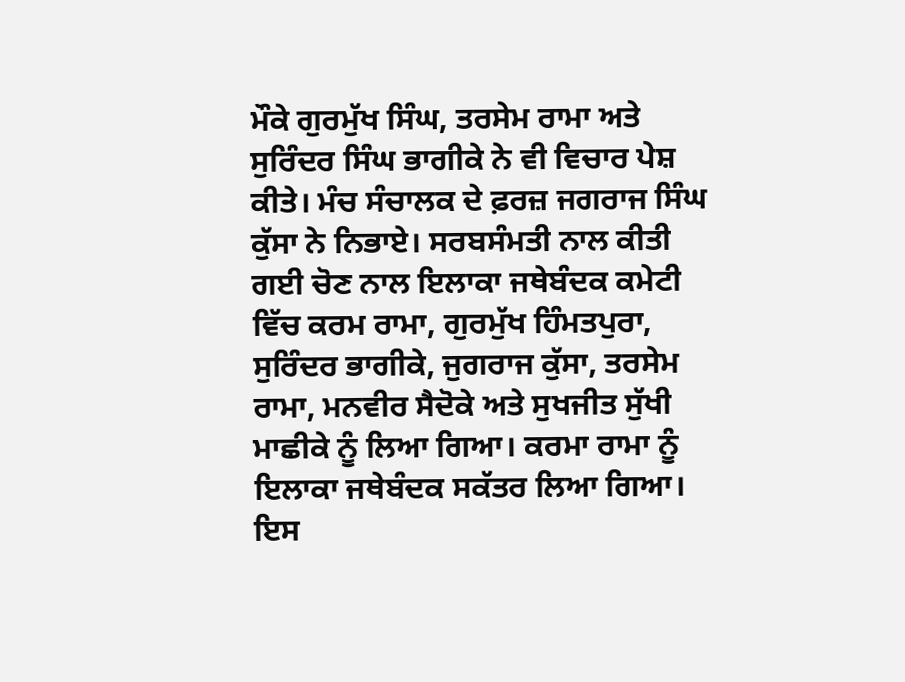ਮੌਕੇ ਗੁਰਮੁੱਖ ਸਿੰਘ, ਤਰਸੇਮ ਰਾਮਾ ਅਤੇ ਸੁਰਿੰਦਰ ਸਿੰਘ ਭਾਗੀਕੇ ਨੇ ਵੀ ਵਿਚਾਰ ਪੇਸ਼ ਕੀਤੇ। ਮੰਚ ਸੰਚਾਲਕ ਦੇ ਫ਼ਰਜ਼ ਜਗਰਾਜ ਸਿੰਘ ਕੁੱਸਾ ਨੇ ਨਿਭਾਏ। ਸਰਬਸੰਮਤੀ ਨਾਲ ਕੀਤੀ ਗਈ ਚੋਣ ਨਾਲ ਇਲਾਕਾ ਜਥੇਬੰਦਕ ਕਮੇਟੀ ਵਿੱਚ ਕਰਮ ਰਾਮਾ, ਗੁਰਮੁੱਖ ਹਿੰਮਤਪੁਰਾ, ਸੁਰਿੰਦਰ ਭਾਗੀਕੇ, ਜੁਗਰਾਜ ਕੁੱਸਾ, ਤਰਸੇਮ ਰਾਮਾ, ਮਨਵੀਰ ਸੈਦੋਕੇ ਅਤੇ ਸੁਖਜੀਤ ਸੁੱਖੀ ਮਾਛੀਕੇ ਨੂੰ ਲਿਆ ਗਿਆ। ਕਰਮਾ ਰਾਮਾ ਨੂੰ ਇਲਾਕਾ ਜਥੇਬੰਦਕ ਸਕੱਤਰ ਲਿਆ ਗਿਆ। ਇਸ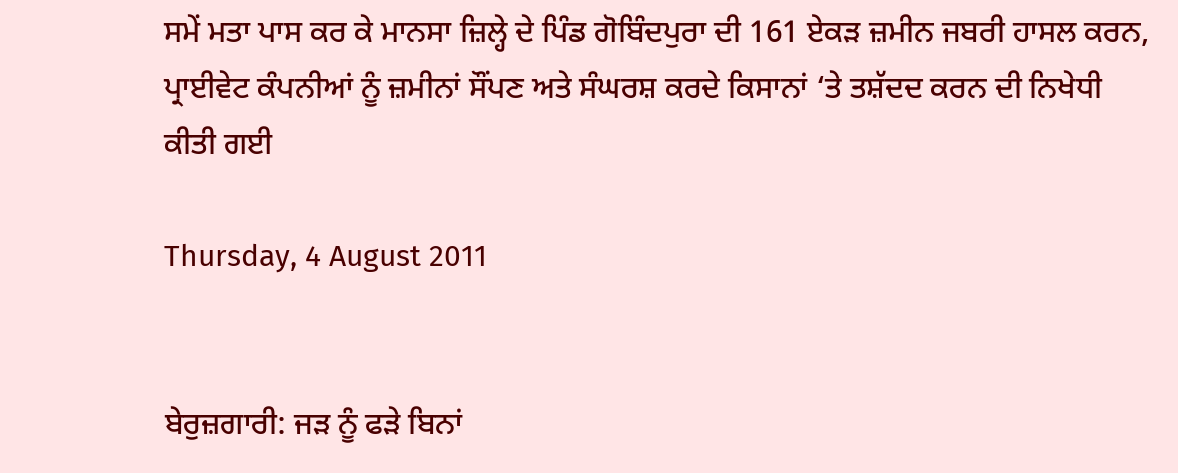ਸਮੇਂ ਮਤਾ ਪਾਸ ਕਰ ਕੇ ਮਾਨਸਾ ਜ਼ਿਲ੍ਹੇ ਦੇ ਪਿੰਡ ਗੋਬਿੰਦਪੁਰਾ ਦੀ 161 ਏਕੜ ਜ਼ਮੀਨ ਜਬਰੀ ਹਾਸਲ ਕਰਨ, ਪ੍ਰਾਈਵੇਟ ਕੰਪਨੀਆਂ ਨੂੰ ਜ਼ਮੀਨਾਂ ਸੌਂਪਣ ਅਤੇ ਸੰਘਰਸ਼ ਕਰਦੇ ਕਿਸਾਨਾਂ ‘ਤੇ ਤਸ਼ੱਦਦ ਕਰਨ ਦੀ ਨਿਖੇਧੀ ਕੀਤੀ ਗਈ

Thursday, 4 August 2011


ਬੇਰੁਜ਼ਗਾਰੀ: ਜੜ ਨੂੰ ਫੜੇ ਬਿਨਾਂ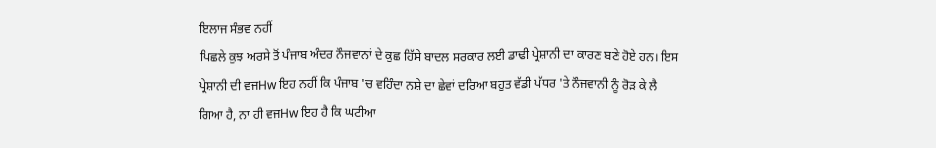ਇਲਾਜ ਸੰਭਵ ਨਹੀਂ
ਪਿਛਲੇ ਕੁਝ ਅਰਸੇ ਤੋਂ ਪੰਜਾਬ ਅੰਦਰ ਨੌਜਵਾਨਾਂ ਦੇ ਕੁਛ ਹਿੱਸੇ ਬਾਦਲ ਸਰਕਾਰ ਲਈ ਡਾਢੀ ਪ੍ਰੇਸ਼ਾਨੀ ਦਾ ਕਾਰਣ ਬਣੇ ਹੋਏ ਹਨ। ਇਸ ਪ੍ਰੇਸ਼ਾਨੀ ਦੀ ਵਜHw ਇਹ ਨਹੀਂ ਕਿ ਪੰਜਾਬ 'ਚ ਵਹਿੰਦਾ ਨਸ਼ੇ ਦਾ ਛੇਵਾਂ ਦਰਿਆ ਬਹੁਤ ਵੱਡੀ ਪੱਧਰ 'ਤੇ ਨੌਜਵਾਨੀ ਨੂੰ ਰੋੜ ਕੇ ਲੈ ਗਿਆ ਹੈ, ਨਾ ਹੀ ਵਜHw ਇਹ ਹੈ ਕਿ ਘਟੀਆ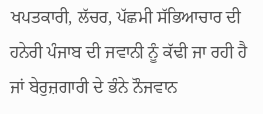ਖਪਤਕਾਰੀ, ਲੱਚਰ, ਪੱਛਮੀ ਸੱਭਿਆਚਾਰ ਦੀ ਹਨੇਰੀ ਪੰਜਾਬ ਦੀ ਜਵਾਨੀ ਨੂੰ ਕੱਢੀ ਜਾ ਰਹੀ ਹੈ ਜਾਂ ਬੇਰੁਜ਼ਗਾਰੀ ਦੇ ਭੰਨੇ ਨੌਜਵਾਨ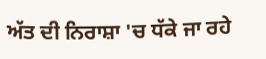ਅੱਤ ਦੀ ਨਿਰਾਸ਼ਾ 'ਚ ਧੱਕੇ ਜਾ ਰਹੇ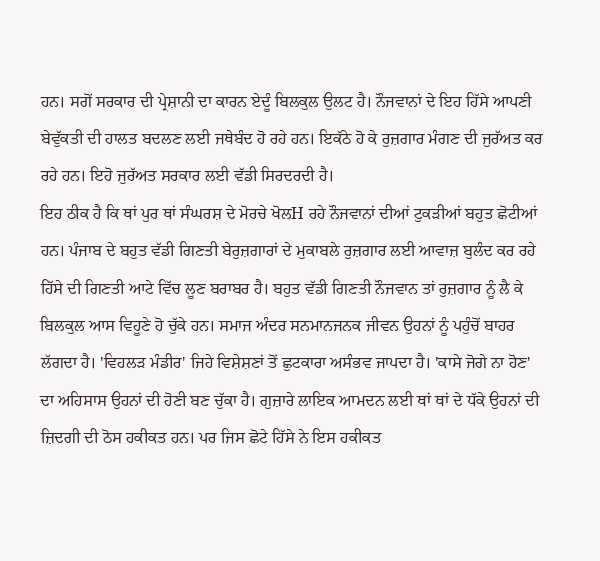ਹਨ। ਸਗੋਂ ਸਰਕਾਰ ਦੀ ਪ੍ਰੇਸ਼ਾਨੀ ਦਾ ਕਾਰਨ ਏਦੂੰ ਬਿਲਕੁਲ ਉਲਟ ਹੈ। ਨੌਜਵਾਨਾਂ ਦੇ ਇਹ ਹਿੱਸੇ ਆਪਣੀ ਬੇਵੁੱਕਤੀ ਦੀ ਹਾਲਤ ਬਦਲਣ ਲਈ ਜਥੇਬੰਦ ਹੋ ਰਹੇ ਹਨ। ਇਕੱਠੇ ਹੋ ਕੇ ਰੁਜ਼ਗਾਰ ਮੰਗਣ ਦੀ ਜੁਰੱਅਤ ਕਰ ਰਹੇ ਹਨ। ਇਹੋ ਜੁਰੱਅਤ ਸਰਕਾਰ ਲਈ ਵੱਡੀ ਸਿਰਦਰਦੀ ਹੈ।
ਇਹ ਠੀਕ ਹੈ ਕਿ ਥਾਂ ਪੁਰ ਥਾਂ ਸੰਘਰਸ਼ ਦੇ ਮੋਰਚੇ ਖੋਲH ਰਹੇ ਨੌਜਵਾਨਾਂ ਦੀਆਂ ਟੁਕੜੀਆਂ ਬਹੁਤ ਛੋਟੀਆਂ ਹਨ। ਪੰਜਾਬ ਦੇ ਬਹੁਤ ਵੱਡੀ ਗਿਣਤੀ ਬੇਰੁਜ਼ਗਾਰਾਂ ਦੇ ਮੁਕਾਬਲੇ ਰੁਜ਼ਗਾਰ ਲਈ ਆਵਾਜ਼ ਬੁਲੰਦ ਕਰ ਰਹੇ ਹਿੱਸੇ ਦੀ ਗਿਣਤੀ ਆਟੇ ਵਿੱਚ ਲੂਣ ਬਰਾਬਰ ਹੈ। ਬਹੁਤ ਵੱਡੀ ਗਿਣਤੀ ਨੌਜਵਾਨ ਤਾਂ ਰੁਜ਼ਗਾਰ ਨੂੰ ਲੈ ਕੇ ਬਿਲਕੁਲ ਆਸ ਵਿਹੂਣੇ ਹੋ ਚੁੱਕੇ ਹਨ। ਸਮਾਜ ਅੰਦਰ ਸਨਮਾਨਜਨਕ ਜੀਵਨ ਉਹਨਾਂ ਨੂੰ ਪਹੁੰਚੋਂ ਬਾਹਰ ਲੱਗਦਾ ਹੈ। 'ਵਿਹਲੜ ਮੰਡੀਰ' ਜਿਹੇ ਵਿਸ਼ੇਸ਼ਣਾਂ ਤੋਂ ਛੁਟਕਾਰਾ ਅਸੰਭਵ ਜਾਪਦਾ ਹੈ। 'ਕਾਸੇ ਜੋਗੇ ਨਾ ਹੋਣ' ਦਾ ਅਹਿਸਾਸ ਉਹਨਾਂ ਦੀ ਹੋਣੀ ਬਣ ਚੁੱਕਾ ਹੈ। ਗੁਜ਼ਾਰੇ ਲਾਇਕ ਆਮਦਨ ਲਈ ਥਾਂ ਥਾਂ ਦੇ ਧੱਕੇ ਉਹਨਾਂ ਦੀ ਜ਼ਿਦਗੀ ਦੀ ਠੋਸ ਹਕੀਕਤ ਹਨ। ਪਰ ਜਿਸ ਛੋਟੇ ਹਿੱਸੇ ਨੇ ਇਸ ਹਕੀਕਤ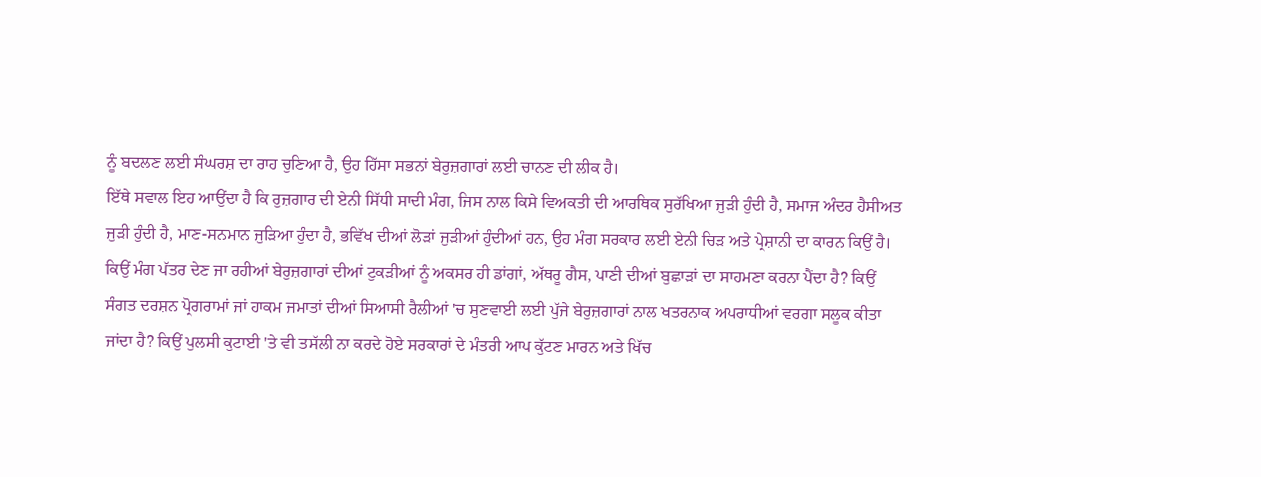ਨੂੰ ਬਦਲਣ ਲਈ ਸੰਘਰਸ਼ ਦਾ ਰਾਹ ਚੁਣਿਆ ਹੈ, ਉਹ ਹਿੱਸਾ ਸਭਨਾਂ ਬੇਰੁਜ਼ਗਾਰਾਂ ਲਈ ਚਾਨਣ ਦੀ ਲੀਕ ਹੈ।
ਇੱਥੇ ਸਵਾਲ ਇਹ ਆਉਂਦਾ ਹੈ ਕਿ ਰੁਜ਼ਗਾਰ ਦੀ ਏਨੀ ਸਿੱਧੀ ਸਾਦੀ ਮੰਗ, ਜਿਸ ਨਾਲ ਕਿਸੇ ਵਿਅਕਤੀ ਦੀ ਆਰਥਿਕ ਸੁਰੱਖਿਆ ਜੁੜੀ ਹੁੰਦੀ ਹੈ, ਸਮਾਜ ਅੰਦਰ ਹੈਸੀਅਤ ਜੁੜੀ ਹੁੰਦੀ ਹੈ, ਮਾਣ-ਸਨਮਾਨ ਜੁੜਿਆ ਹੁੰਦਾ ਹੈ, ਭਵਿੱਖ ਦੀਆਂ ਲੋੜਾਂ ਜੁੜੀਆਂ ਹੁੰਦੀਆਂ ਹਨ, ਉਹ ਮੰਗ ਸਰਕਾਰ ਲਈ ਏਨੀ ਚਿੜ ਅਤੇ ਪ੍ਰੇਸ਼ਾਨੀ ਦਾ ਕਾਰਨ ਕਿਉਂ ਹੈ। ਕਿਉਂ ਮੰਗ ਪੱਤਰ ਦੇਣ ਜਾ ਰਹੀਆਂ ਬੇਰੁਜ਼ਗਾਰਾਂ ਦੀਆਂ ਟੁਕੜੀਆਂ ਨੂੰ ਅਕਸਰ ਹੀ ਡਾਂਗਾਂ, ਅੱਥਰੂ ਗੈਸ, ਪਾਣੀ ਦੀਆਂ ਬੁਛਾੜਾਂ ਦਾ ਸਾਹਮਣਾ ਕਰਨਾ ਪੈਂਦਾ ਹੈ? ਕਿਉਂ ਸੰਗਤ ਦਰਸ਼ਨ ਪ੍ਰੋਗਰਾਮਾਂ ਜਾਂ ਹਾਕਮ ਜਮਾਤਾਂ ਦੀਆਂ ਸਿਆਸੀ ਰੈਲੀਆਂ 'ਚ ਸੁਣਵਾਈ ਲਈ ਪੁੱਜੇ ਬੇਰੁਜ਼ਗਾਰਾਂ ਨਾਲ ਖਤਰਨਾਕ ਅਪਰਾਧੀਆਂ ਵਰਗਾ ਸਲੂਕ ਕੀਤਾ ਜਾਂਦਾ ਹੈ? ਕਿਉਂ ਪੁਲਸੀ ਕੁਟਾਈ 'ਤੇ ਵੀ ਤਸੱਲੀ ਨਾ ਕਰਦੇ ਹੋਏ ਸਰਕਾਰਾਂ ਦੇ ਮੰਤਰੀ ਆਪ ਕੁੱਟਣ ਮਾਰਨ ਅਤੇ ਖਿੱਚ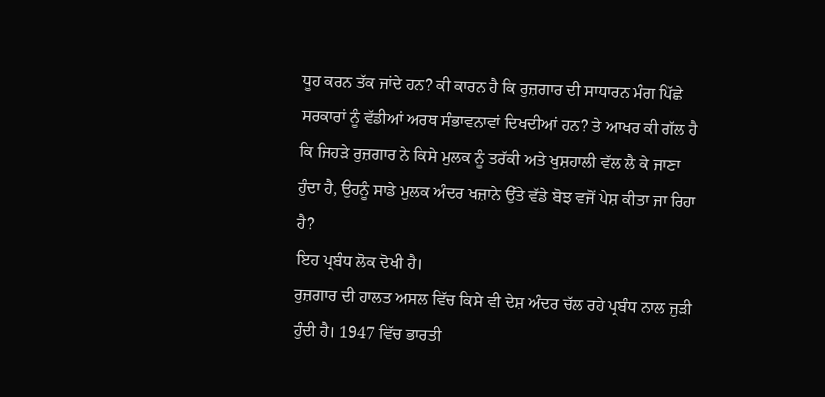ਧੂਹ ਕਰਨ ਤੱਕ ਜਾਂਦੇ ਹਨ? ਕੀ ਕਾਰਨ ਹੈ ਕਿ ਰੁਜ਼ਗਾਰ ਦੀ ਸਾਧਾਰਨ ਮੰਗ ਪਿੱਛੇ ਸਰਕਾਰਾਂ ਨੂੰ ਵੱਡੀਆਂ ਅਰਥ ਸੰਭਾਵਨਾਵਾਂ ਦਿਖਦੀਆਂ ਹਨ? ਤੇ ਆਖਰ ਕੀ ਗੱਲ ਹੈ ਕਿ ਜਿਹੜੇ ਰੁਜ਼ਗਾਰ ਨੇ ਕਿਸੇ ਮੁਲਕ ਨੂੰ ਤਰੱਕੀ ਅਤੇ ਖੁਸ਼ਹਾਲੀ ਵੱਲ ਲੈ ਕੇ ਜਾਣਾ ਹੁੰਦਾ ਹੈ, ਉਹਨੂੰ ਸਾਡੇ ਮੁਲਕ ਅੰਦਰ ਖਜ਼ਾਨੇ ਉੱਤੇ ਵੱਡੇ ਬੋਝ ਵਜੋਂ ਪੇਸ਼ ਕੀਤਾ ਜਾ ਰਿਹਾ ਹੈ?
ਇਹ ਪ੍ਰਬੰਧ ਲੋਕ ਦੋਖੀ ਹੈ।
ਰੁਜ਼ਗਾਰ ਦੀ ਹਾਲਤ ਅਸਲ ਵਿੱਚ ਕਿਸੇ ਵੀ ਦੇਸ਼ ਅੰਦਰ ਚੱਲ ਰਹੇ ਪ੍ਰਬੰਧ ਨਾਲ ਜੁੜੀ ਹੁੰਦੀ ਹੈ। 1947 ਵਿੱਚ ਭਾਰਤੀ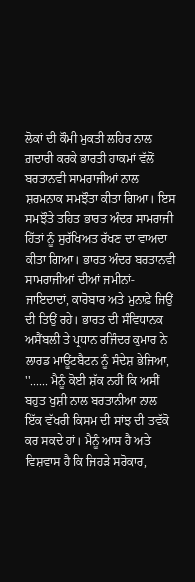ਲੋਕਾਂ ਦੀ ਕੌਮੀ ਮੁਕਤੀ ਲਹਿਰ ਨਾਲ ਗ਼ਦਾਰੀ ਕਰਕੇ ਭਾਰਤੀ ਹਾਕਮਾਂ ਵੱਲੋਂ ਬਰਤਾਨਵੀ ਸਾਮਰਾਜੀਆਂ ਨਾਲ ਸ਼ਰਮਨਾਕ ਸਮਝੌਤਾ ਕੀਤਾ ਗਿਆ। ਇਸ ਸਮਝੌਤੇ ਤਹਿਤ ਭਾਰਤ ਅੰਦਰ ਸਾਮਰਾਜੀ ਹਿੱਤਾਂ ਨੂੰ ਸੁਰੱਖਿਅਤ ਰੱਖਣ ਦਾ ਵਾਅਦਾ ਕੀਤਾ ਗਿਆ। ਭਾਰਤ ਅੰਦਰ ਬਰਤਾਨਵੀ ਸਾਮਰਾਜੀਆਂ ਦੀਆਂ ਜਮੀਨਾਂ-ਜਾਇਦਾਦਾਂ, ਕਾਰੋਬਾਰ ਅਤੇ ਮੁਨਾਫ਼ੇ ਜਿਉਂ ਦੀ ਤਿਉਂ ਰਹੇ। ਭਾਰਤ ਦੀ ਸੰਵਿਧਾਨਕ ਅਸੈਂਬਲੀ ਤੇ ਪ੍ਰਧਾਨ ਰਜਿੰਦਰ ਕੁਮਾਰ ਨੇ ਲਾਰਡ ਮਾਊਂਟਬੈਟਨ ਨੂੰ ਸੰਦੇਸ਼ ਭੇਜਿਆ, ''...... ਮੈਨੂੰ ਕੋਈ ਸ਼ੱਕ ਨਹੀਂ ਕਿ ਅਸੀਂ ਬਹੁਤ ਖੁਸ਼ੀ ਨਾਲ ਬਰਤਾਨੀਆ ਨਾਲ ਇੱਕ ਵੱਖਰੀ ਕਿਸਮ ਦੀ ਸਾਂਝ ਦੀ ਤਵੱਕੋ ਕਰ ਸਕਦੇ ਹਾਂ। ਮੈਨੂੰ ਆਸ ਹੈ ਅਤੇ ਵਿਸ਼ਵਾਸ ਹੈ ਕਿ ਜਿਹੜੇ ਸਰੋਕਾਰ,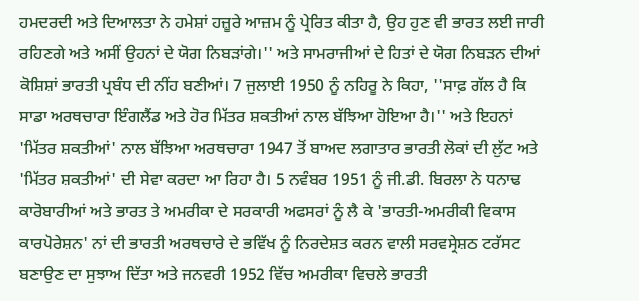ਹਮਦਰਦੀ ਅਤੇ ਦਿਆਲਤਾ ਨੇ ਹਮੇਸ਼ਾਂ ਹਜ਼ੂਰੇ ਆਜ਼ਮ ਨੂੰ ਪ੍ਰੇਰਿਤ ਕੀਤਾ ਹੈ, ਉਹ ਹੁਣ ਵੀ ਭਾਰਤ ਲਈ ਜਾਰੀ ਰਹਿਣਗੇ ਅਤੇ ਅਸੀਂ ਉਹਨਾਂ ਦੇ ਯੋਗ ਨਿਬੜਾਂਗੇ।'' ਅਤੇ ਸਾਮਰਾਜੀਆਂ ਦੇ ਹਿਤਾਂ ਦੇ ਯੋਗ ਨਿਬੜਨ ਦੀਆਂ ਕੋਸ਼ਿਸ਼ਾਂ ਭਾਰਤੀ ਪ੍ਰਬੰਧ ਦੀ ਨੀਂਹ ਬਣੀਆਂ। 7 ਜੁਲਾਈ 1950 ਨੂੰ ਨਹਿਰੂ ਨੇ ਕਿਹਾ, ''ਸਾਫ਼ ਗੱਲ ਹੈ ਕਿ ਸਾਡਾ ਅਰਥਚਾਰਾ ਇੰਗਲੈਂਡ ਅਤੇ ਹੋਰ ਮਿੱਤਰ ਸ਼ਕਤੀਆਂ ਨਾਲ ਬੱਝਿਆ ਹੋਇਆ ਹੈ।'' ਅਤੇ ਇਹਨਾਂ 'ਮਿੱਤਰ ਸ਼ਕਤੀਆਂ' ਨਾਲ ਬੱਝਿਆ ਅਰਥਚਾਰਾ 1947 ਤੋਂ ਬਾਅਦ ਲਗਾਤਾਰ ਭਾਰਤੀ ਲੋਕਾਂ ਦੀ ਲੁੱਟ ਅਤੇ 'ਮਿੱਤਰ ਸ਼ਕਤੀਆਂ' ਦੀ ਸੇਵਾ ਕਰਦਾ ਆ ਰਿਹਾ ਹੈ। 5 ਨਵੰਬਰ 1951 ਨੂੰ ਜੀ.ਡੀ. ਬਿਰਲਾ ਨੇ ਧਨਾਢ ਕਾਰੋਬਾਰੀਆਂ ਅਤੇ ਭਾਰਤ ਤੇ ਅਮਰੀਕਾ ਦੇ ਸਰਕਾਰੀ ਅਫਸਰਾਂ ਨੂੰ ਲੈ ਕੇ 'ਭਾਰਤੀ-ਅਮਰੀਕੀ ਵਿਕਾਸ ਕਾਰਪੋਰੇਸ਼ਨ' ਨਾਂ ਦੀ ਭਾਰਤੀ ਅਰਥਚਾਰੇ ਦੇ ਭਵਿੱਖ ਨੂੰ ਨਿਰਦੇਸ਼ਤ ਕਰਨ ਵਾਲੀ ਸਰਵਸ੍ਰੇਸ਼ਠ ਟਰੱਸਟ ਬਣਾਉਣ ਦਾ ਸੁਝਾਅ ਦਿੱਤਾ ਅਤੇ ਜਨਵਰੀ 1952 ਵਿੱਚ ਅਮਰੀਕਾ ਵਿਚਲੇ ਭਾਰਤੀ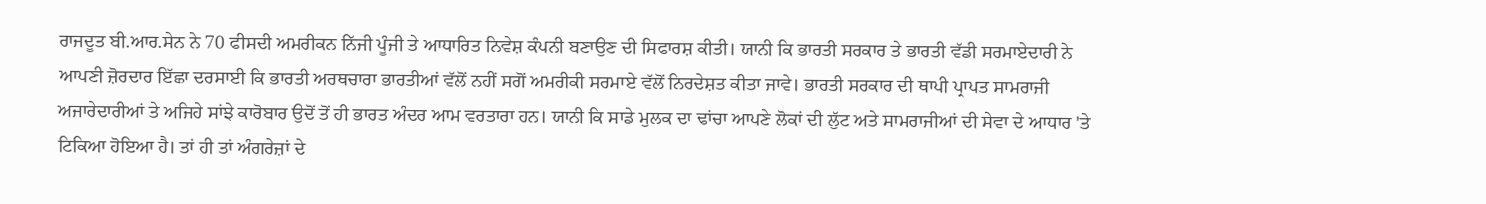ਰਾਜਦੂਤ ਬੀ.ਆਰ.ਸੇਨ ਨੇ 70 ਫੀਸਦੀ ਅਮਰੀਕਨ ਨਿੱਜੀ ਪੂੰਜੀ ਤੇ ਆਧਾਰਿਤ ਨਿਵੇਸ਼ ਕੰਪਨੀ ਬਣਾਉਣ ਦੀ ਸਿਫਾਰਸ਼ ਕੀਤੀ। ਯਾਨੀ ਕਿ ਭਾਰਤੀ ਸਰਕਾਰ ਤੇ ਭਾਰਤੀ ਵੱਡੀ ਸਰਮਾਏਦਾਰੀ ਨੇ ਆਪਣੀ ਜ਼ੋਰਦਾਰ ਇੱਛਾ ਦਰਸਾਈ ਕਿ ਭਾਰਤੀ ਅਰਥਚਾਰਾ ਭਾਰਤੀਆਂ ਵੱਲੋਂ ਨਹੀਂ ਸਗੋਂ ਅਮਰੀਕੀ ਸਰਮਾਏ ਵੱਲੋਂ ਨਿਰਦੇਸ਼ਤ ਕੀਤਾ ਜਾਵੇ। ਭਾਰਤੀ ਸਰਕਾਰ ਦੀ ਥਾਪੀ ਪ੍ਰਾਪਤ ਸਾਮਰਾਜੀ ਅਜਾਰੇਦਾਰੀਆਂ ਤੇ ਅਜਿਹੇ ਸਾਂਝੇ ਕਾਰੋਬਾਰ ਉਦੋਂ ਤੋਂ ਹੀ ਭਾਰਤ ਅੰਦਰ ਆਮ ਵਰਤਾਰਾ ਹਨ। ਯਾਨੀ ਕਿ ਸਾਡੇ ਮੁਲਕ ਦਾ ਢਾਂਚਾ ਆਪਣੇ ਲੋਕਾਂ ਦੀ ਲੁੱਟ ਅਤੇ ਸਾਮਰਾਜੀਆਂ ਦੀ ਸੇਵਾ ਦੇ ਆਧਾਰ 'ਤੇ ਟਿਕਿਆ ਹੋਇਆ ਹੈ। ਤਾਂ ਹੀ ਤਾਂ ਅੰਗਰੇਜ਼ਾਂ ਦੇ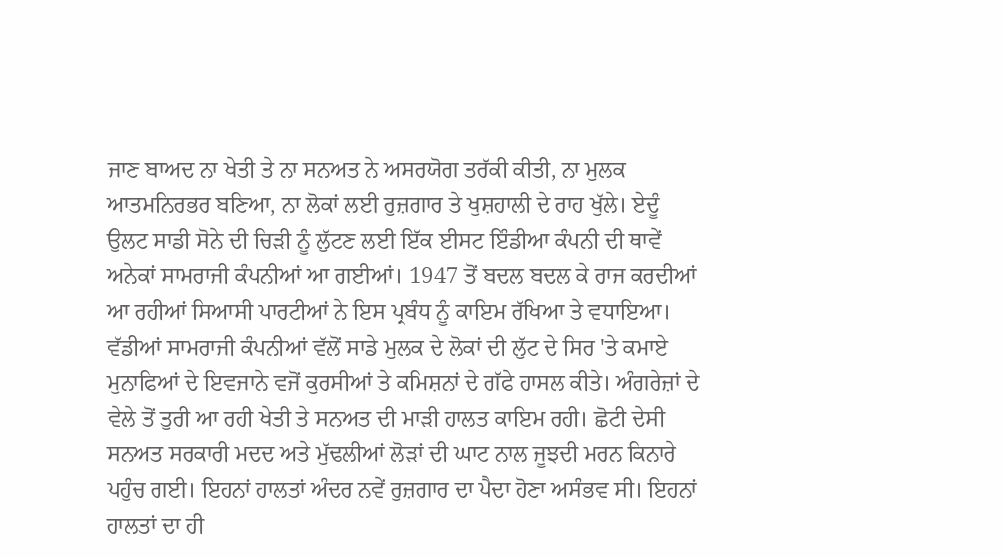ਜਾਣ ਬਾਅਦ ਨਾ ਖੇਤੀ ਤੇ ਨਾ ਸਨਅਤ ਨੇ ਅਸਰਯੋਗ ਤਰੱਕੀ ਕੀਤੀ, ਨਾ ਮੁਲਕ ਆਤਮਨਿਰਭਰ ਬਣਿਆ, ਨਾ ਲੋਕਾਂ ਲਈ ਰੁਜ਼ਗਾਰ ਤੇ ਖੁਸ਼ਹਾਲੀ ਦੇ ਰਾਹ ਖੁੱਲੇ। ਏਦੂੰ ਉਲਟ ਸਾਡੀ ਸੋਨੇ ਦੀ ਚਿੜੀ ਨੂੰ ਲੁੱਟਣ ਲਈ ਇੱਕ ਈਸਟ ਇੰਡੀਆ ਕੰਪਨੀ ਦੀ ਥਾਵੇਂ ਅਨੇਕਾਂ ਸਾਮਰਾਜੀ ਕੰਪਨੀਆਂ ਆ ਗਈਆਂ। 1947 ਤੋਂ ਬਦਲ ਬਦਲ ਕੇ ਰਾਜ ਕਰਦੀਆਂ ਆ ਰਹੀਆਂ ਸਿਆਸੀ ਪਾਰਟੀਆਂ ਨੇ ਇਸ ਪ੍ਰਬੰਧ ਨੂੰ ਕਾਇਮ ਰੱਖਿਆ ਤੇ ਵਧਾਇਆ। ਵੱਡੀਆਂ ਸਾਮਰਾਜੀ ਕੰਪਨੀਆਂ ਵੱਲੋਂ ਸਾਡੇ ਮੁਲਕ ਦੇ ਲੋਕਾਂ ਦੀ ਲੁੱਟ ਦੇ ਸਿਰ 'ਤੇ ਕਮਾਏ ਮੁਨਾਫਿਆਂ ਦੇ ਇਵਜਾਨੇ ਵਜੋਂ ਕੁਰਸੀਆਂ ਤੇ ਕਮਿਸ਼ਨਾਂ ਦੇ ਗੱਫੇ ਹਾਸਲ ਕੀਤੇ। ਅੰਗਰੇਜ਼ਾਂ ਦੇ ਵੇਲੇ ਤੋਂ ਤੁਰੀ ਆ ਰਹੀ ਖੇਤੀ ਤੇ ਸਨਅਤ ਦੀ ਮਾੜੀ ਹਾਲਤ ਕਾਇਮ ਰਹੀ। ਛੋਟੀ ਦੇਸੀ ਸਨਅਤ ਸਰਕਾਰੀ ਮਦਦ ਅਤੇ ਮੁੱਢਲੀਆਂ ਲੋੜਾਂ ਦੀ ਘਾਟ ਨਾਲ ਜੂਝਦੀ ਮਰਨ ਕਿਨਾਰੇ ਪਹੁੰਚ ਗਈ। ਇਹਨਾਂ ਹਾਲਤਾਂ ਅੰਦਰ ਨਵੇਂ ਰੁਜ਼ਗਾਰ ਦਾ ਪੈਦਾ ਹੋਣਾ ਅਸੰਭਵ ਸੀ। ਇਹਨਾਂ ਹਾਲਤਾਂ ਦਾ ਹੀ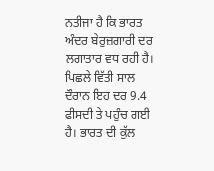ਨਤੀਜਾ ਹੈ ਕਿ ਭਾਰਤ ਅੰਦਰ ਬੇਰੁਜ਼ਗਾਰੀ ਦਰ ਲਗਾਤਾਰ ਵਧ ਰਹੀ ਹੈ। ਪਿਛਲੇ ਵਿੱਤੀ ਸਾਲ ਦੌਰਾਨ ਇਹ ਦਰ 9.4 ਫੀਸਦੀ ਤੇ ਪਹੁੰਚ ਗਈ ਹੈ। ਭਾਰਤ ਦੀ ਕੁੱਲ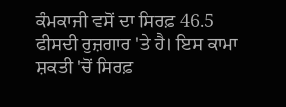ਕੰਮਕਾਜੀ ਵਸੋਂ ਦਾ ਸਿਰਫ਼ 46.5 ਫੀਸਦੀ ਰੁਜ਼ਗਾਰ 'ਤੇ ਹੈ। ਇਸ ਕਾਮਾ ਸ਼ਕਤੀ 'ਚੋਂ ਸਿਰਫ਼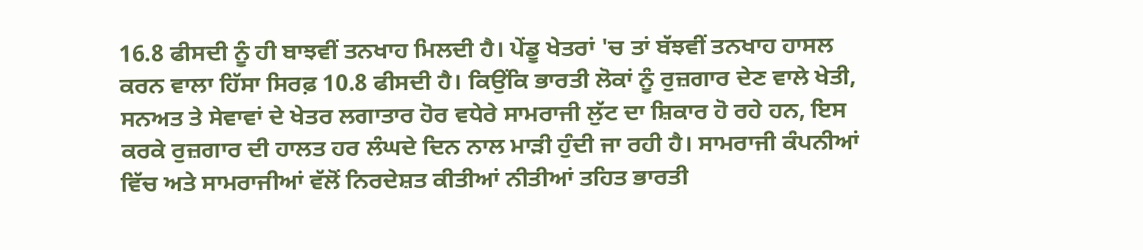16.8 ਫੀਸਦੀ ਨੂੰ ਹੀ ਬਾਝਵੀਂ ਤਨਖਾਹ ਮਿਲਦੀ ਹੈ। ਪੇਂਡੂ ਖੇਤਰਾਂ 'ਚ ਤਾਂ ਬੱਝਵੀਂ ਤਨਖਾਹ ਹਾਸਲ ਕਰਨ ਵਾਲਾ ਹਿੱਸਾ ਸਿਰਫ਼ 10.8 ਫੀਸਦੀ ਹੈ। ਕਿਉਂਕਿ ਭਾਰਤੀ ਲੋਕਾਂ ਨੂੰ ਰੁਜ਼ਗਾਰ ਦੇਣ ਵਾਲੇ ਖੇਤੀ, ਸਨਅਤ ਤੇ ਸੇਵਾਵਾਂ ਦੇ ਖੇਤਰ ਲਗਾਤਾਰ ਹੋਰ ਵਧੇਰੇ ਸਾਮਰਾਜੀ ਲੁੱਟ ਦਾ ਸ਼ਿਕਾਰ ਹੋ ਰਹੇ ਹਨ, ਇਸ ਕਰਕੇ ਰੁਜ਼ਗਾਰ ਦੀ ਹਾਲਤ ਹਰ ਲੰਘਦੇ ਦਿਨ ਨਾਲ ਮਾੜੀ ਹੁੰਦੀ ਜਾ ਰਹੀ ਹੈ। ਸਾਮਰਾਜੀ ਕੰਪਨੀਆਂ ਵਿੱਚ ਅਤੇ ਸਾਮਰਾਜੀਆਂ ਵੱਲੋਂ ਨਿਰਦੇਸ਼ਤ ਕੀਤੀਆਂ ਨੀਤੀਆਂ ਤਹਿਤ ਭਾਰਤੀ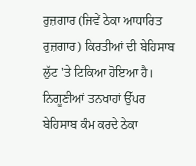ਰੁਜ਼ਗਾਰ (ਜਿਵੇਂ ਠੇਕਾ ਆਧਾਰਿਤ ਰੁਜ਼ਗਾਰ) ਕਿਰਤੀਆਂ ਦੀ ਬੇਹਿਸਾਬ ਲੁੱਟ 'ਤੇ ਟਿਕਿਆ ਹੋਇਆ ਹੈ। ਨਿਗੂਣੀਆਂ ਤਨਖਾਹਾਂ ਉੱਪਰ ਬੇਹਿਸਾਬ ਕੰਮ ਕਰਦੇ ਠੇਕਾ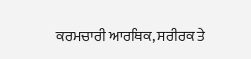ਕਰਮਚਾਰੀ ਆਰਥਿਕ, ਸਰੀਰਕ ਤੇ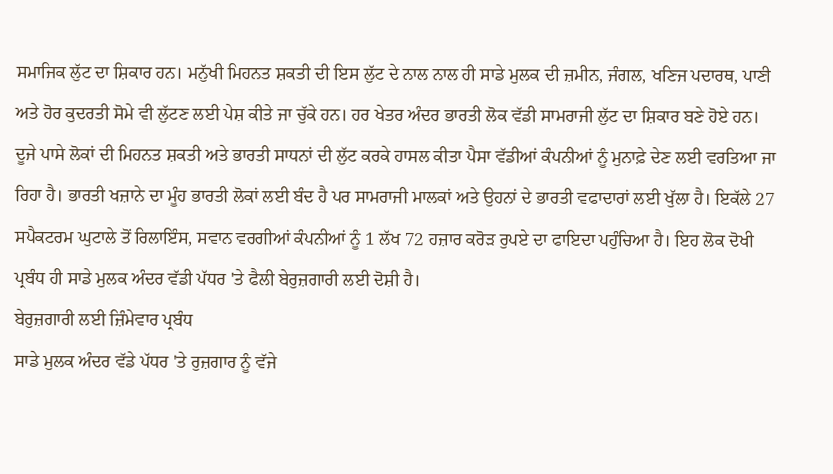ਸਮਾਜਿਕ ਲੁੱਟ ਦਾ ਸ਼ਿਕਾਰ ਹਨ। ਮਨੁੱਖੀ ਮਿਹਨਤ ਸ਼ਕਤੀ ਦੀ ਇਸ ਲੁੱਟ ਦੇ ਨਾਲ ਨਾਲ ਹੀ ਸਾਡੇ ਮੁਲਕ ਦੀ ਜ਼ਮੀਨ, ਜੰਗਲ, ਖਣਿਜ ਪਦਾਰਥ, ਪਾਣੀ ਅਤੇ ਹੋਰ ਕੁਦਰਤੀ ਸੋਮੇ ਵੀ ਲੁੱਟਣ ਲਈ ਪੇਸ਼ ਕੀਤੇ ਜਾ ਚੁੱਕੇ ਹਨ। ਹਰ ਖੇਤਰ ਅੰਦਰ ਭਾਰਤੀ ਲੋਕ ਵੱਡੀ ਸਾਮਰਾਜੀ ਲੁੱਟ ਦਾ ਸ਼ਿਕਾਰ ਬਣੇ ਹੋਏ ਹਨ। ਦੂਜੇ ਪਾਸੇ ਲੋਕਾਂ ਦੀ ਮਿਹਨਤ ਸ਼ਕਤੀ ਅਤੇ ਭਾਰਤੀ ਸਾਧਨਾਂ ਦੀ ਲੁੱਟ ਕਰਕੇ ਹਾਸਲ ਕੀਤਾ ਪੈਸਾ ਵੱਡੀਆਂ ਕੰਪਨੀਆਂ ਨੂੰ ਮੁਨਾਫ਼ੇ ਦੇਣ ਲਈ ਵਰਤਿਆ ਜਾ ਰਿਹਾ ਹੈ। ਭਾਰਤੀ ਖਜ਼ਾਨੇ ਦਾ ਮੂੰਹ ਭਾਰਤੀ ਲੋਕਾਂ ਲਈ ਬੰਦ ਹੈ ਪਰ ਸਾਮਰਾਜੀ ਮਾਲਕਾਂ ਅਤੇ ਉਹਨਾਂ ਦੇ ਭਾਰਤੀ ਵਫਾਦਾਰਾਂ ਲਈ ਖੁੱਲਾ ਹੈ। ਇਕੱਲੇ 27 ਸਪੈਕਟਰਮ ਘੁਟਾਲੇ ਤੋਂ ਰਿਲਾਇੰਸ, ਸਵਾਨ ਵਰਗੀਆਂ ਕੰਪਨੀਆਂ ਨੂੰ 1 ਲੱਖ 72 ਹਜ਼ਾਰ ਕਰੋੜ ਰੁਪਏ ਦਾ ਫਾਇਦਾ ਪਹੁੰਚਿਆ ਹੈ। ਇਹ ਲੋਕ ਦੋਖੀ ਪ੍ਰਬੰਧ ਹੀ ਸਾਡੇ ਮੁਲਕ ਅੰਦਰ ਵੱਡੀ ਪੱਧਰ 'ਤੇ ਫੈਲੀ ਬੇਰੁਜ਼ਗਾਰੀ ਲਈ ਦੋਸ਼ੀ ਹੈ।
ਬੇਰੁਜ਼ਗਾਰੀ ਲਈ ਜ਼ਿੰਮੇਵਾਰ ਪ੍ਰਬੰਧ
ਸਾਡੇ ਮੁਲਕ ਅੰਦਰ ਵੱਡੇ ਪੱਧਰ 'ਤੇ ਰੁਜ਼ਗਾਰ ਨੂੰ ਵੱਜੇ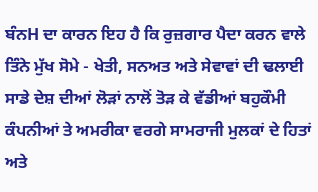ਬੰਨH ਦਾ ਕਾਰਨ ਇਹ ਹੈ ਕਿ ਰੁਜ਼ਗਾਰ ਪੈਦਾ ਕਰਨ ਵਾਲੇ ਤਿੰਨੇ ਮੁੱਖ ਸੋਮੇ - ਖੇਤੀ, ਸਨਅਤ ਅਤੇ ਸੇਵਾਵਾਂ ਦੀ ਢਲਾਈ ਸਾਡੇ ਦੇਸ਼ ਦੀਆਂ ਲੋੜਾਂ ਨਾਲੋਂ ਤੋੜ ਕੇ ਵੱਡੀਆਂ ਬਹੁਕੌਮੀ ਕੰਪਨੀਆਂ ਤੇ ਅਮਰੀਕਾ ਵਰਗੇ ਸਾਮਰਾਜੀ ਮੁਲਕਾਂ ਦੇ ਹਿਤਾਂ ਅਤੇ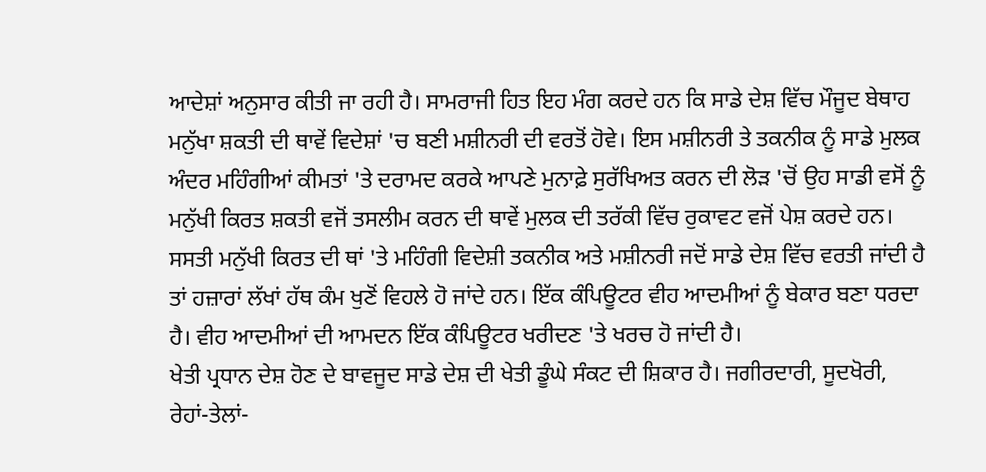ਆਦੇਸ਼ਾਂ ਅਨੁਸਾਰ ਕੀਤੀ ਜਾ ਰਹੀ ਹੈ। ਸਾਮਰਾਜੀ ਹਿਤ ਇਹ ਮੰਗ ਕਰਦੇ ਹਨ ਕਿ ਸਾਡੇ ਦੇਸ਼ ਵਿੱਚ ਮੌਜੂਦ ਬੇਥਾਹ ਮਨੁੱਖਾ ਸ਼ਕਤੀ ਦੀ ਥਾਵੇਂ ਵਿਦੇਸ਼ਾਂ 'ਚ ਬਣੀ ਮਸ਼ੀਨਰੀ ਦੀ ਵਰਤੋਂ ਹੋਵੇ। ਇਸ ਮਸ਼ੀਨਰੀ ਤੇ ਤਕਨੀਕ ਨੂੰ ਸਾਡੇ ਮੁਲਕ ਅੰਦਰ ਮਹਿੰਗੀਆਂ ਕੀਮਤਾਂ 'ਤੇ ਦਰਾਮਦ ਕਰਕੇ ਆਪਣੇ ਮੁਨਾਫ਼ੇ ਸੁਰੱਖਿਅਤ ਕਰਨ ਦੀ ਲੋੜ 'ਚੋਂ ਉਹ ਸਾਡੀ ਵਸੋਂ ਨੂੰ ਮਨੁੱਖੀ ਕਿਰਤ ਸ਼ਕਤੀ ਵਜੋਂ ਤਸਲੀਮ ਕਰਨ ਦੀ ਥਾਵੇਂ ਮੁਲਕ ਦੀ ਤਰੱਕੀ ਵਿੱਚ ਰੁਕਾਵਟ ਵਜੋਂ ਪੇਸ਼ ਕਰਦੇ ਹਨ। ਸਸਤੀ ਮਨੁੱਖੀ ਕਿਰਤ ਦੀ ਥਾਂ 'ਤੇ ਮਹਿੰਗੀ ਵਿਦੇਸ਼ੀ ਤਕਨੀਕ ਅਤੇ ਮਸ਼ੀਨਰੀ ਜਦੋਂ ਸਾਡੇ ਦੇਸ਼ ਵਿੱਚ ਵਰਤੀ ਜਾਂਦੀ ਹੈ ਤਾਂ ਹਜ਼ਾਰਾਂ ਲੱਖਾਂ ਹੱਥ ਕੰਮ ਖੁਣੋਂ ਵਿਹਲੇ ਹੋ ਜਾਂਦੇ ਹਨ। ਇੱਕ ਕੰਪਿਊਟਰ ਵੀਹ ਆਦਮੀਆਂ ਨੂੰ ਬੇਕਾਰ ਬਣਾ ਧਰਦਾ ਹੈ। ਵੀਹ ਆਦਮੀਆਂ ਦੀ ਆਮਦਨ ਇੱਕ ਕੰਪਿਊਟਰ ਖਰੀਦਣ 'ਤੇ ਖਰਚ ਹੋ ਜਾਂਦੀ ਹੈ।
ਖੇਤੀ ਪ੍ਰਧਾਨ ਦੇਸ਼ ਹੋਣ ਦੇ ਬਾਵਜੂਦ ਸਾਡੇ ਦੇਸ਼ ਦੀ ਖੇਤੀ ਡੂੰਘੇ ਸੰਕਟ ਦੀ ਸ਼ਿਕਾਰ ਹੈ। ਜਗੀਰਦਾਰੀ, ਸੂਦਖੋਰੀ, ਰੇਹਾਂ-ਤੇਲਾਂ-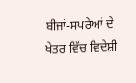ਬੀਜਾਂ-ਸਪਰੇਆਂ ਦੇ ਖੇਤਰ ਵਿੱਚ ਵਿਦੇਸ਼ੀ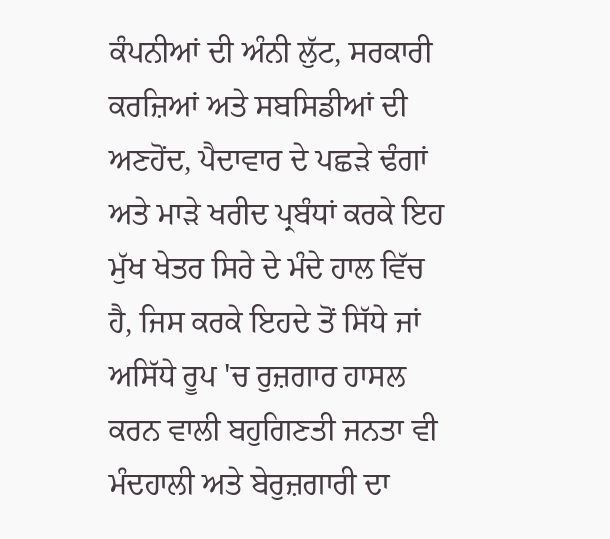ਕੰਪਨੀਆਂ ਦੀ ਅੰਨੀ ਲੁੱਟ, ਸਰਕਾਰੀ ਕਰਜ਼ਿਆਂ ਅਤੇ ਸਬਸਿਡੀਆਂ ਦੀ ਅਣਹੋਂਦ, ਪੈਦਾਵਾਰ ਦੇ ਪਛੜੇ ਢੰਗਾਂ ਅਤੇ ਮਾੜੇ ਖਰੀਦ ਪ੍ਰਬੰਧਾਂ ਕਰਕੇ ਇਹ ਮੁੱਖ ਖੇਤਰ ਸਿਰੇ ਦੇ ਮੰਦੇ ਹਾਲ ਵਿੱਚ ਹੈ, ਜਿਸ ਕਰਕੇ ਇਹਦੇ ਤੋਂ ਸਿੱਧੇ ਜਾਂ ਅਸਿੱਧੇ ਰੂਪ 'ਚ ਰੁਜ਼ਗਾਰ ਹਾਸਲ ਕਰਨ ਵਾਲੀ ਬਹੁਗਿਣਤੀ ਜਨਤਾ ਵੀ ਮੰਦਹਾਲੀ ਅਤੇ ਬੇਰੁਜ਼ਗਾਰੀ ਦਾ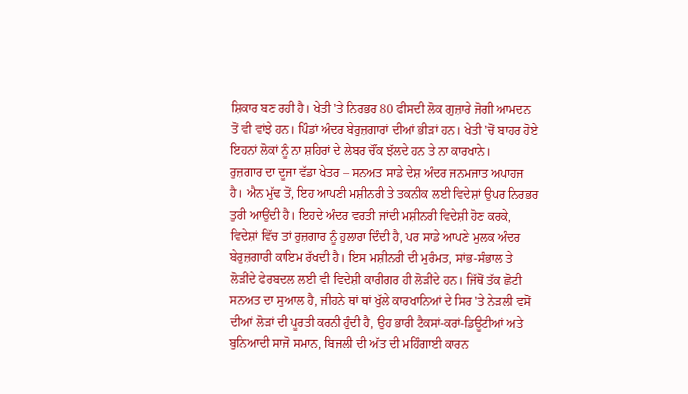ਸ਼ਿਕਾਰ ਬਣ ਰਹੀ ਹੈ। ਖੇਤੀ 'ਤੇ ਨਿਰਭਰ 80 ਫੀਸਦੀ ਲੋਕ ਗੁਜ਼ਾਰੇ ਜੋਗੀ ਆਮਦਨ ਤੋਂ ਵੀ ਵਾਂਝੇ ਹਨ। ਪਿੰਡਾਂ ਅੰਦਰ ਬੇਰੁਜ਼ਗਾਰਾਂ ਦੀਆਂ ਭੀੜਾਂ ਹਨ। ਖੇਤੀ 'ਚੋਂ ਬਾਹਰ ਹੋਏ ਇਹਨਾਂ ਲੋਕਾਂ ਨੂੰ ਨਾ ਸ਼ਹਿਰਾਂ ਦੇ ਲੇਬਰ ਚੌਂਕ ਝੱਲਦੇ ਹਨ ਤੇ ਨਾ ਕਾਰਖਾਨੇ।
ਰੁਜ਼ਗਾਰ ਦਾ ਦੂਜਾ ਵੱਡਾ ਖੇਤਰ – ਸਨਅਤ ਸਾਡੇ ਦੇਸ਼ ਅੰਦਰ ਜਨਮਜਾਤ ਅਪਾਹਜ ਹੈ। ਐਨ ਮੁੱਢ ਤੋਂ, ਇਹ ਆਪਣੀ ਮਸ਼ੀਨਰੀ ਤੇ ਤਕਨੀਕ ਲਈ ਵਿਦੇਸ਼ਾਂ ਉਪਰ ਨਿਰਭਰ ਤੁਰੀ ਆਉਂਦੀ ਹੈ। ਇਹਦੇ ਅੰਦਰ ਵਰਤੀ ਜਾਂਦੀ ਮਸ਼ੀਨਰੀ ਵਿਦੇਸ਼ੀ ਹੋਣ ਕਰਕੇ, ਵਿਦੇਸ਼ਾਂ ਵਿੱਚ ਤਾਂ ਰੁਜ਼ਗਾਰ ਨੂੰ ਹੁਲਾਰਾ ਦਿੰਦੀ ਹੈ, ਪਰ ਸਾਡੇ ਆਪਣੇ ਮੁਲਕ ਅੰਦਰ ਬੇਰੁਜ਼ਗਾਰੀ ਕਾਇਮ ਰੱਖਦੀ ਹੈ। ਇਸ ਮਸ਼ੀਨਰੀ ਦੀ ਮੁਰੰਮਤ, ਸਾਂਭ-ਸੰਭਾਲ ਤੇ ਲੋੜੀਂਦੇ ਫੇਰਬਦਲ ਲਈ ਵੀ ਵਿਦੇਸ਼ੀ ਕਾਰੀਗਰ ਹੀ ਲੋੜੀਂਦੇ ਹਨ। ਜਿੱਥੋਂ ਤੱਕ ਛੋਟੀ ਸਨਅਤ ਦਾ ਸੁਆਲ ਹੈ, ਜੀਹਨੇ ਥਾਂ ਥਾਂ ਖੁੱਲੇ ਕਾਰਖਾਨਿਆਂ ਦੇ ਸਿਰ 'ਤੇ ਨੇੜਲੀ ਵਸੋਂ ਦੀਆਂ ਲੋੜਾਂ ਦੀ ਪੂਰਤੀ ਕਰਨੀ ਹੁੰਦੀ ਹੈ, ਉਹ ਭਾਰੀ ਟੈਕਸਾਂ-ਕਰਾਂ-ਡਿਊਟੀਆਂ ਅਤੇ ਬੁਨਿਆਦੀ ਸਾਜੋ ਸਮਾਨ, ਬਿਜਲੀ ਦੀ ਅੱਤ ਦੀ ਮਹਿੰਗਾਈ ਕਾਰਨ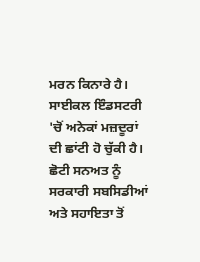ਮਰਨ ਕਿਨਾਰੇ ਹੈ। ਸਾਈਕਲ ਇੰਡਸਟਰੀ 'ਚੋਂ ਅਨੇਕਾਂ ਮਜ਼ਦੂਰਾਂ ਦੀ ਛਾਂਟੀ ਹੋ ਚੁੱਕੀ ਹੈ। ਛੋਟੀ ਸਨਅਤ ਨੂੰ ਸਰਕਾਰੀ ਸਬਸਿਡੀਆਂ ਅਤੇ ਸਹਾਇਤਾ ਤੋਂ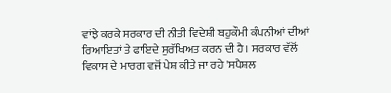ਵਾਂਝੇ ਕਰਕੇ ਸਰਕਾਰ ਦੀ ਨੀਤੀ ਵਿਦੇਸ਼ੀ ਬਹੁਕੌਮੀ ਕੰਪਨੀਆਂ ਦੀਆਂ ਰਿਆਇਤਾਂ ਤੇ ਫਾਇਦੇ ਸੁਰੱਖਿਅਤ ਕਰਨ ਦੀ ਹੈ। ਸਰਕਾਰ ਵੱਲੋਂ ਵਿਕਾਸ ਦੇ ਮਾਰਗ ਵਜੋਂ ਪੇਸ਼ ਕੀਤੇ ਜਾ ਰਹੇ 'ਸਪੈਸ਼ਲ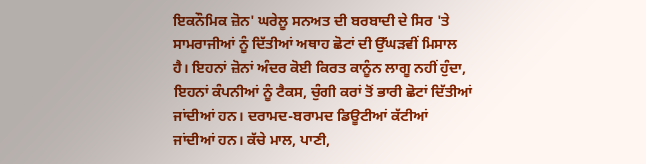ਇਕਨੌਮਿਕ ਜ਼ੋਨ' ਘਰੇਲੂ ਸਨਅਤ ਦੀ ਬਰਬਾਦੀ ਦੇ ਸਿਰ 'ਤੇ ਸਾਮਰਾਜੀਆਂ ਨੂੰ ਦਿੱਤੀਆਂ ਅਥਾਹ ਛੋਟਾਂ ਦੀ ਉੱਘੜਵੀਂ ਮਿਸਾਲ ਹੈ। ਇਹਨਾਂ ਜ਼ੋਨਾਂ ਅੰਦਰ ਕੋਈ ਕਿਰਤ ਕਾਨੂੰਨ ਲਾਗੂ ਨਹੀਂ ਹੁੰਦਾ, ਇਹਨਾਂ ਕੰਪਨੀਆਂ ਨੂੰ ਟੈਕਸ, ਚੁੰਗੀ ਕਰਾਂ ਤੋਂ ਭਾਰੀ ਛੋਟਾਂ ਦਿੱਤੀਆਂ ਜਾਂਦੀਆਂ ਹਨ। ਦਰਾਮਦ-ਬਰਾਮਦ ਡਿਊਟੀਆਂ ਕੱਟੀਆਂ ਜਾਂਦੀਆਂ ਹਨ। ਕੱਚੇ ਮਾਲ, ਪਾਣੀ,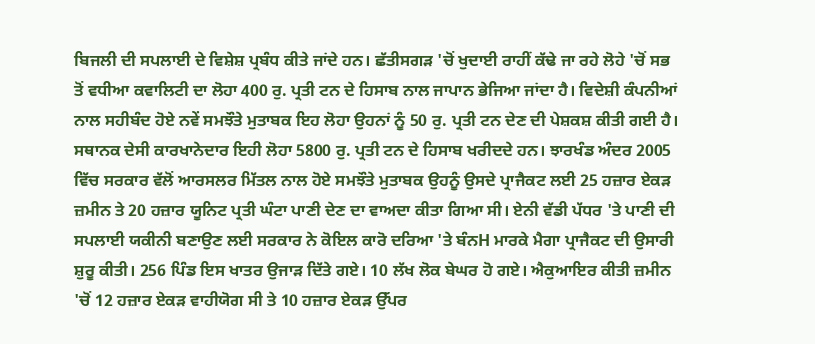ਬਿਜਲੀ ਦੀ ਸਪਲਾਈ ਦੇ ਵਿਸ਼ੇਸ਼ ਪ੍ਰਬੰਧ ਕੀਤੇ ਜਾਂਦੇ ਹਨ। ਛੱਤੀਸਗੜ 'ਚੋਂ ਖੁਦਾਈ ਰਾਹੀਂ ਕੱਢੇ ਜਾ ਰਹੇ ਲੋਹੇ 'ਚੋਂ ਸਭ ਤੋਂ ਵਧੀਆ ਕਵਾਲਿਟੀ ਦਾ ਲੋਹਾ 400 ਰੁ. ਪ੍ਰਤੀ ਟਨ ਦੇ ਹਿਸਾਬ ਨਾਲ ਜਾਪਾਨ ਭੇਜਿਆ ਜਾਂਦਾ ਹੈ। ਵਿਦੇਸ਼ੀ ਕੰਪਨੀਆਂ ਨਾਲ ਸਹੀਬੰਦ ਹੋਏ ਨਵੇਂ ਸਮਝੌਤੇ ਮੁਤਾਬਕ ਇਹ ਲੋਹਾ ਉਹਨਾਂ ਨੂੰ 50 ਰੁ. ਪ੍ਰਤੀ ਟਨ ਦੇਣ ਦੀ ਪੇਸ਼ਕਸ਼ ਕੀਤੀ ਗਈ ਹੈ। ਸਥਾਨਕ ਦੇਸੀ ਕਾਰਖਾਨੇਦਾਰ ਇਹੀ ਲੋਹਾ 5800 ਰੁ. ਪ੍ਰਤੀ ਟਨ ਦੇ ਹਿਸਾਬ ਖਰੀਦਦੇ ਹਨ। ਝਾਰਖੰਡ ਅੰਦਰ 2005 ਵਿੱਚ ਸਰਕਾਰ ਵੱਲੋਂ ਆਰਸਲਰ ਮਿੱਤਲ ਨਾਲ ਹੋਏ ਸਮਝੌਤੇ ਮੁਤਾਬਕ ਉਹਨੂੰ ਉਸਦੇ ਪ੍ਰਾਜੈਕਟ ਲਈ 25 ਹਜ਼ਾਰ ਏਕੜ ਜ਼ਮੀਨ ਤੇ 20 ਹਜ਼ਾਰ ਯੂਨਿਟ ਪ੍ਰਤੀ ਘੰਟਾ ਪਾਣੀ ਦੇਣ ਦਾ ਵਾਅਦਾ ਕੀਤਾ ਗਿਆ ਸੀ। ਏਨੀ ਵੱਡੀ ਪੱਧਰ 'ਤੇ ਪਾਣੀ ਦੀ ਸਪਲਾਈ ਯਕੀਨੀ ਬਣਾਉਣ ਲਈ ਸਰਕਾਰ ਨੇ ਕੋਇਲ ਕਾਰੋ ਦਰਿਆ 'ਤੇ ਬੰਨH ਮਾਰਕੇ ਮੈਗਾ ਪ੍ਰਾਜੈਕਟ ਦੀ ਉਸਾਰੀ ਸ਼ੁਰੂ ਕੀਤੀ। 256 ਪਿੰਡ ਇਸ ਖਾਤਰ ਉਜਾੜ ਦਿੱਤੇ ਗਏ। 10 ਲੱਖ ਲੋਕ ਬੇਘਰ ਹੋ ਗਏ। ਐਕੁਆਇਰ ਕੀਤੀ ਜ਼ਮੀਨ 'ਚੋਂ 12 ਹਜ਼ਾਰ ਏਕੜ ਵਾਹੀਯੋਗ ਸੀ ਤੇ 10 ਹਜ਼ਾਰ ਏਕੜ ਉੱਪਰ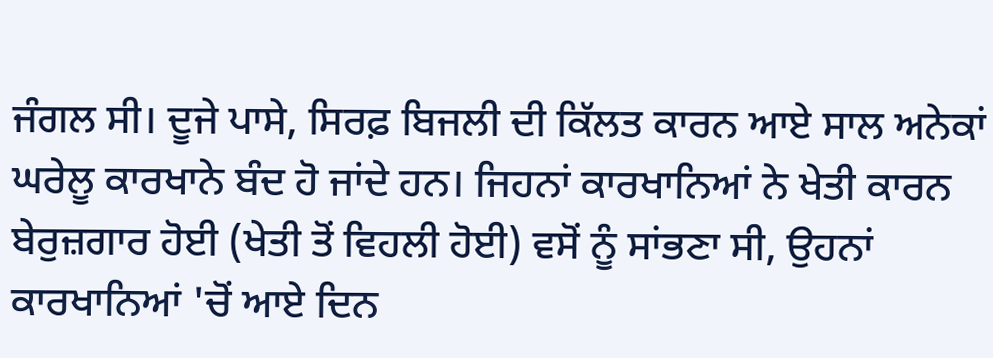ਜੰਗਲ ਸੀ। ਦੂਜੇ ਪਾਸੇ, ਸਿਰਫ਼ ਬਿਜਲੀ ਦੀ ਕਿੱਲਤ ਕਾਰਨ ਆਏ ਸਾਲ ਅਨੇਕਾਂ ਘਰੇਲੂ ਕਾਰਖਾਨੇ ਬੰਦ ਹੋ ਜਾਂਦੇ ਹਨ। ਜਿਹਨਾਂ ਕਾਰਖਾਨਿਆਂ ਨੇ ਖੇਤੀ ਕਾਰਨ ਬੇਰੁਜ਼ਗਾਰ ਹੋਈ (ਖੇਤੀ ਤੋਂ ਵਿਹਲੀ ਹੋਈ) ਵਸੋਂ ਨੂੰ ਸਾਂਭਣਾ ਸੀ, ਉਹਨਾਂ ਕਾਰਖਾਨਿਆਂ 'ਚੋਂ ਆਏ ਦਿਨ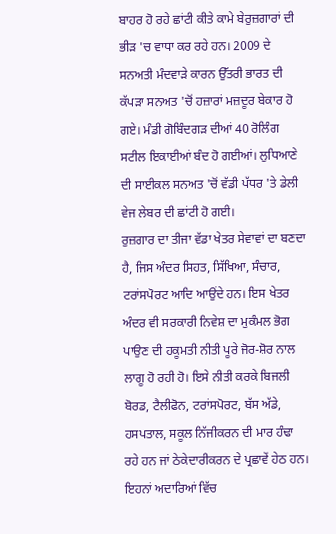ਬਾਹਰ ਹੋ ਰਹੇ ਛਾਂਟੀ ਕੀਤੇ ਕਾਮੇ ਬੇਰੁਜ਼ਗਾਰਾਂ ਦੀ ਭੀੜ 'ਚ ਵਾਧਾ ਕਰ ਰਹੇ ਹਨ। 2009 ਦੇ ਸਨਅਤੀ ਮੰਦਵਾੜੇ ਕਾਰਨ ਉੱਤਰੀ ਭਾਰਤ ਦੀ ਕੱਪੜਾ ਸਨਅਤ 'ਚੋਂ ਹਜ਼ਾਰਾਂ ਮਜ਼ਦੂਰ ਬੇਕਾਰ ਹੋ ਗਏ। ਮੰਡੀ ਗੋਬਿੰਦਗੜ ਦੀਆਂ 40 ਰੋਲਿੰਗ ਸਟੀਲ ਇਕਾਈਆਂ ਬੰਦ ਹੋ ਗਈਆਂ। ਲੁਧਿਆਣੇ ਦੀ ਸਾਈਕਲ ਸਨਅਤ 'ਚੋਂ ਵੱਡੀ ਪੱਧਰ 'ਤੇ ਡੇਲੀ ਵੇਜ ਲੇਬਰ ਦੀ ਛਾਂਟੀ ਹੋ ਗਈ।
ਰੁਜ਼ਗਾਰ ਦਾ ਤੀਜਾ ਵੱਡਾ ਖੇਤਰ ਸੇਵਾਵਾਂ ਦਾ ਬਣਦਾ ਹੈ, ਜਿਸ ਅੰਦਰ ਸਿਹਤ, ਸਿੱਖਿਆ, ਸੰਚਾਰ, ਟਰਾਂਸਪੋਰਟ ਆਦਿ ਆਉਂਦੇ ਹਨ। ਇਸ ਖੇਤਰ ਅੰਦਰ ਵੀ ਸਰਕਾਰੀ ਨਿਵੇਸ਼ ਦਾ ਮੁਕੰਮਲ ਭੋਗ ਪਾਉਣ ਦੀ ਹਕੂਮਤੀ ਨੀਤੀ ਪੂਰੇ ਜੋਰ-ਸ਼ੋਰ ਨਾਲ ਲਾਗੂ ਹੋ ਰਹੀ ਹੋ। ਇਸੇ ਨੀਤੀ ਕਰਕੇ ਬਿਜਲੀ ਬੋਰਡ, ਟੈਲੀਫੋਨ, ਟਰਾਂਸਪੋਰਟ, ਬੱਸ ਅੱਡੇ, ਹਸਪਤਾਲ, ਸਕੂਲ ਨਿੱਜੀਕਰਨ ਦੀ ਮਾਰ ਹੰਢਾ ਰਹੇ ਹਨ ਜਾਂ ਠੇਕੇਦਾਰੀਕਰਨ ਦੇ ਪ੍ਰਛਾਵੇਂ ਹੇਠ ਹਨ। ਇਹਨਾਂ ਅਦਾਰਿਆਂ ਵਿੱਚ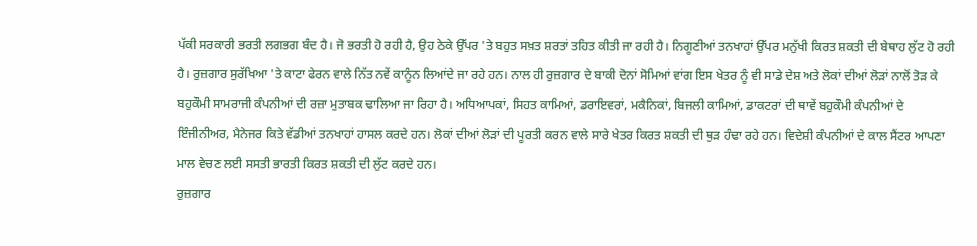ਪੱਕੀ ਸਰਕਾਰੀ ਭਰਤੀ ਲਗਭਗ ਬੰਦ ਹੈ। ਜੋ ਭਰਤੀ ਹੋ ਰਹੀ ਹੈ, ਉਹ ਠੇਕੇ ਉੱਪਰ 'ਤੇ ਬਹੁਤ ਸਖ਼ਤ ਸ਼ਰਤਾਂ ਤਹਿਤ ਕੀਤੀ ਜਾ ਰਹੀ ਹੈ। ਨਿਗੂਣੀਆਂ ਤਨਖਾਹਾਂ ਉੱਪਰ ਮਨੁੱਖੀ ਕਿਰਤ ਸ਼ਕਤੀ ਦੀ ਬੇਥਾਹ ਲੁੱਟ ਹੋ ਰਹੀ ਹੈ। ਰੁਜ਼ਗਾਰ ਸੁਰੱਖਿਆ 'ਤੇ ਕਾਟਾ ਫੇਰਨ ਵਾਲੇ ਨਿੱਤ ਨਵੇਂ ਕਾਨੂੰਨ ਲਿਆਂਦੇ ਜਾ ਰਹੇ ਹਨ। ਨਾਲ ਹੀ ਰੁਜ਼ਗਾਰ ਦੇ ਬਾਕੀ ਦੋਨਾਂ ਸੋਮਿਆਂ ਵਾਂਗ ਇਸ ਖੇਤਰ ਨੂੰ ਵੀ ਸਾਡੇ ਦੇਸ਼ ਅਤੇ ਲੋਕਾਂ ਦੀਆਂ ਲੋੜਾਂ ਨਾਲੋਂ ਤੋੜ ਕੇ ਬਹੁਕੌਮੀ ਸਾਮਰਾਜੀ ਕੰਪਨੀਆਂ ਦੀ ਰਜ਼ਾ ਮੁਤਾਬਕ ਢਾਲਿਆ ਜਾ ਰਿਹਾ ਹੈ। ਅਧਿਆਪਕਾਂ, ਸਿਹਤ ਕਾਮਿਆਂ, ਡਰਾਇਵਰਾਂ, ਮਕੈਨਿਕਾਂ, ਬਿਜਲੀ ਕਾਮਿਆਂ, ਡਾਕਟਰਾਂ ਦੀ ਥਾਵੇਂ ਬਹੁਕੌਮੀ ਕੰਪਨੀਆਂ ਦੇ ਇੰਜੀਨੀਅਰ, ਮੈਨੇਜਰ ਕਿਤੇ ਵੱਡੀਆਂ ਤਨਖਾਹਾਂ ਹਾਸਲ ਕਰਦੇ ਹਨ। ਲੋਕਾਂ ਦੀਆਂ ਲੋੜਾਂ ਦੀ ਪੂਰਤੀ ਕਰਨ ਵਾਲੇ ਸਾਰੇ ਖੇਤਰ ਕਿਰਤ ਸ਼ਕਤੀ ਦੀ ਥੁੜ ਹੰਢਾ ਰਹੇ ਹਨ। ਵਿਦੇਸ਼ੀ ਕੰਪਨੀਆਂ ਦੇ ਕਾਲ ਸੈਂਟਰ ਆਪਣਾ ਮਾਲ ਵੇਚਣ ਲਈ ਸਸਤੀ ਭਾਰਤੀ ਕਿਰਤ ਸ਼ਕਤੀ ਦੀ ਲੁੱਟ ਕਰਦੇ ਹਨ।
ਰੁਜ਼ਗਾਰ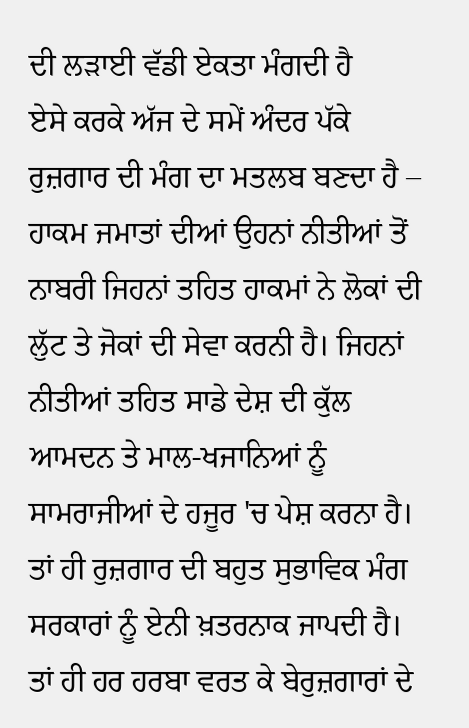ਦੀ ਲੜਾਈ ਵੱਡੀ ਏਕਤਾ ਮੰਗਦੀ ਹੈ
ਏਸੇ ਕਰਕੇ ਅੱਜ ਦੇ ਸਮੇਂ ਅੰਦਰ ਪੱਕੇ ਰੁਜ਼ਗਾਰ ਦੀ ਮੰਗ ਦਾ ਮਤਲਬ ਬਣਦਾ ਹੈ – ਹਾਕਮ ਜਮਾਤਾਂ ਦੀਆਂ ਉਹਨਾਂ ਨੀਤੀਆਂ ਤੋਂ ਨਾਬਰੀ ਜਿਹਨਾਂ ਤਹਿਤ ਹਾਕਮਾਂ ਨੇ ਲੋਕਾਂ ਦੀ ਲੁੱਟ ਤੇ ਜੋਕਾਂ ਦੀ ਸੇਵਾ ਕਰਨੀ ਹੈ। ਜਿਹਨਾਂ ਨੀਤੀਆਂ ਤਹਿਤ ਸਾਡੇ ਦੇਸ਼ ਦੀ ਕੁੱਲ ਆਮਦਨ ਤੇ ਮਾਲ-ਖਜਾਨਿਆਂ ਨੂੰ ਸਾਮਰਾਜੀਆਂ ਦੇ ਹਜੂਰ 'ਚ ਪੇਸ਼ ਕਰਨਾ ਹੈ। ਤਾਂ ਹੀ ਰੁਜ਼ਗਾਰ ਦੀ ਬਹੁਤ ਸੁਭਾਵਿਕ ਮੰਗ ਸਰਕਾਰਾਂ ਨੂੰ ਏਨੀ ਖ਼ਤਰਨਾਕ ਜਾਪਦੀ ਹੈ। ਤਾਂ ਹੀ ਹਰ ਹਰਬਾ ਵਰਤ ਕੇ ਬੇਰੁਜ਼ਗਾਰਾਂ ਦੇ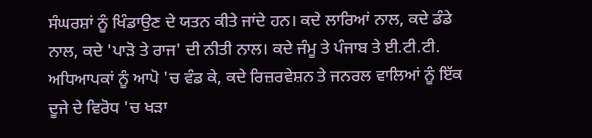ਸੰਘਰਸ਼ਾਂ ਨੂੰ ਖਿੰਡਾਉਣ ਦੇ ਯਤਨ ਕੀਤੇ ਜਾਂਦੇ ਹਨ। ਕਦੇ ਲਾਰਿਆਂ ਨਾਲ, ਕਦੇ ਡੰਡੇ ਨਾਲ, ਕਦੇ 'ਪਾੜੋ ਤੇ ਰਾਜ' ਦੀ ਨੀਤੀ ਨਾਲ। ਕਦੇ ਜੰਮੂ ਤੇ ਪੰਜਾਬ ਤੇ ਈ.ਟੀ.ਟੀ. ਅਧਿਆਪਕਾਂ ਨੂੰ ਆਪੋ 'ਚ ਵੰਡ ਕੇ, ਕਦੇ ਰਿਜ਼ਰਵੇਸ਼ਨ ਤੇ ਜਨਰਲ ਵਾਲਿਆਂ ਨੂੰ ਇੱਕ ਦੂਜੇ ਦੇ ਵਿਰੋਧ 'ਚ ਖੜਾ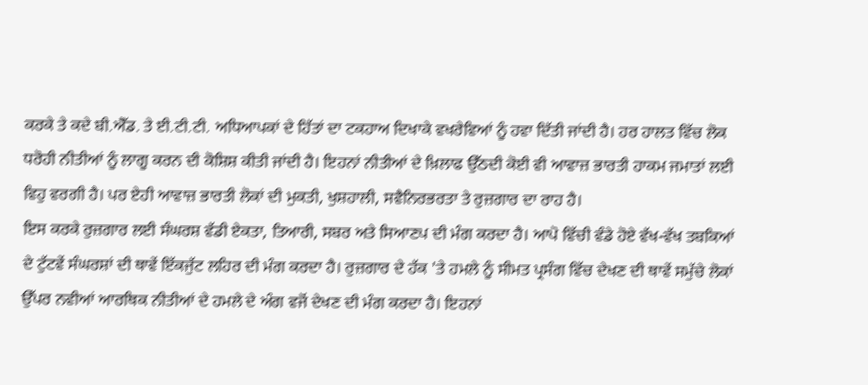ਕਰਕੇ ਤੇ ਕਦੇ ਬੀ.ਐੱਡ. ਤੇ ਈ.ਟੀ.ਟੀ. ਅਧਿਆਪਕਾਂ ਦੇ ਹਿੱਤਾਂ ਦਾ ਟਕਹਾਅ ਦਿਖਾਕੇ ਵਖਰੇਵਿਆਂ ਨੂੰ ਹਵਾ ਦਿੱਤੀ ਜਾਂਦੀ ਹੈ। ਹਰ ਹਾਲਤ ਵਿੱਚ ਲੋਕ ਧਰੋਹੀ ਨੀਤੀਆਂ ਨੂੰ ਲਾਗੂ ਕਰਨ ਦੀ ਕੋਸ਼ਿਸ਼ ਕੀਤੀ ਜਾਂਦੀ ਹੈ। ਇਹਨਾਂ ਨੀਤੀਆਂ ਦੇ ਖ਼ਿਲਾਫ ਉੱਠਦੀ ਕੋਈ ਵੀ ਆਵਾਜ਼ ਭਾਰਤੀ ਹਾਕਮ ਜਮਾਤਾਂ ਲਈ ਵਿਹੁ ਵਰਗੀ ਹੈ। ਪਰ ਏਹੀ ਆਵਾਜ਼ ਭਾਰਤੀ ਲੋਕਾਂ ਦੀ ਮੁਕਤੀ, ਖੁਸ਼ਹਾਲੀ, ਸਵੈਨਿਰਭਰਤਾ ਤੇ ਰੁਜ਼ਗਾਰ ਦਾ ਰਾਹ ਹੈ।
ਇਸ ਕਰਕੇ ਰੁਜ਼ਗਾਰ ਲਈ ਸੰਘਰਸ਼ ਵੱਡੀ ਏਕਤਾ, ਤਿਆਰੀ, ਸਬਰ ਅਤੇ ਸਿਆਣਪ ਦੀ ਮੰਗ ਕਰਦਾ ਹੈ। ਆਪੋ ਵਿੱਚੀ ਵੰਡੇ ਹੋਏ ਵੱਖ-ਵੱਖ ਤਬਕਿਆਂ ਦੇ ਟੁੱਟਵੇਂ ਸੰਘਰਸ਼ਾਂ ਦੀ ਥਾਵੇਂ ਇੱਕਜੁੱਟ ਲਹਿਰ ਦੀ ਮੰਗ ਕਰਦਾ ਹੈ। ਰੁਜ਼ਗਾਰ ਦੇ ਹੱਕ 'ਤੇ ਹਮਲੇ ਨੂੰ ਸੀਮਤ ਪ੍ਰਸੰਗ ਵਿੱਚ ਦੇਖਣ ਦੀ ਥਾਵੇਂ ਸਮੁੱਚੇ ਲੋਕਾਂ ਉੱਪਰ ਨਵੀਆਂ ਆਰਥਿਕ ਨੀਤੀਆਂ ਦੇ ਹਮਲੇ ਦੇ ਅੰਗ ਵਜੋਂ ਦੇਖਣ ਦੀ ਮੰਗ ਕਰਦਾ ਹੈ। ਇਹਨਾਂ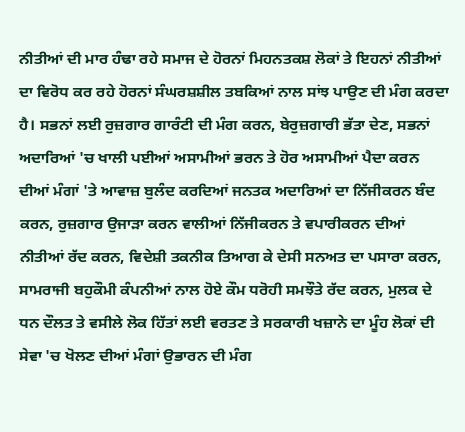ਨੀਤੀਆਂ ਦੀ ਮਾਰ ਹੰਢਾ ਰਹੇ ਸਮਾਜ ਦੇ ਹੋਰਨਾਂ ਮਿਹਨਤਕਸ਼ ਲੋਕਾਂ ਤੇ ਇਹਨਾਂ ਨੀਤੀਆਂ ਦਾ ਵਿਰੋਧ ਕਰ ਰਹੇ ਹੋਰਨਾਂ ਸੰਘਰਸ਼ਸ਼ੀਲ ਤਬਕਿਆਂ ਨਾਲ ਸਾਂਝ ਪਾਉਣ ਦੀ ਮੰਗ ਕਰਦਾ ਹੈ। ਸਭਨਾਂ ਲਈ ਰੁਜ਼ਗਾਰ ਗਾਰੰਟੀ ਦੀ ਮੰਗ ਕਰਨ, ਬੇਰੁਜ਼ਗਾਰੀ ਭੱਤਾ ਦੇਣ, ਸਭਨਾਂ ਅਦਾਰਿਆਂ 'ਚ ਖਾਲੀ ਪਈਆਂ ਅਸਾਮੀਆਂ ਭਰਨ ਤੇ ਹੋਰ ਅਸਾਮੀਆਂ ਪੈਦਾ ਕਰਨ ਦੀਆਂ ਮੰਗਾਂ 'ਤੇ ਆਵਾਜ਼ ਬੁਲੰਦ ਕਰਦਿਆਂ ਜਨਤਕ ਅਦਾਰਿਆਂ ਦਾ ਨਿੱਜੀਕਰਨ ਬੰਦ ਕਰਨ, ਰੁਜ਼ਗਾਰ ਉਜਾੜਾ ਕਰਨ ਵਾਲੀਆਂ ਨਿੱਜੀਕਰਨ ਤੇ ਵਪਾਰੀਕਰਨ ਦੀਆਂ ਨੀਤੀਆਂ ਰੱਦ ਕਰਨ, ਵਿਦੇਸ਼ੀ ਤਕਨੀਕ ਤਿਆਗ ਕੇ ਦੇਸੀ ਸਨਅਤ ਦਾ ਪਸਾਰਾ ਕਰਨ, ਸਾਮਰਾਜੀ ਬਹੁਕੌਮੀ ਕੰਪਨੀਆਂ ਨਾਲ ਹੋਏ ਕੌਮ ਧਰੋਹੀ ਸਮਝੌਤੇ ਰੱਦ ਕਰਨ, ਮੁਲਕ ਦੇ ਧਨ ਦੌਲਤ ਤੇ ਵਸੀਲੇ ਲੋਕ ਹਿੱਤਾਂ ਲਈ ਵਰਤਣ ਤੇ ਸਰਕਾਰੀ ਖਜ਼ਾਨੇ ਦਾ ਮੂੰਹ ਲੋਕਾਂ ਦੀ ਸੇਵਾ 'ਚ ਖੋਲਣ ਦੀਆਂ ਮੰਗਾਂ ਉਭਾਰਨ ਦੀ ਮੰਗ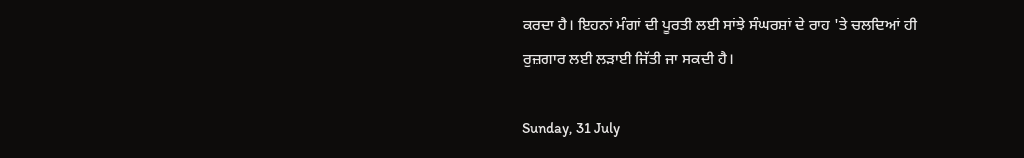ਕਰਦਾ ਹੈ। ਇਹਨਾਂ ਮੰਗਾਂ ਦੀ ਪੂਰਤੀ ਲਈ ਸਾਂਝੇ ਸੰਘਰਸ਼ਾਂ ਦੇ ਰਾਹ 'ਤੇ ਚਲਦਿਆਂ ਹੀ ਰੁਜ਼ਗਾਰ ਲਈ ਲੜਾਈ ਜਿੱਤੀ ਜਾ ਸਕਦੀ ਹੈ।

Sunday, 31 July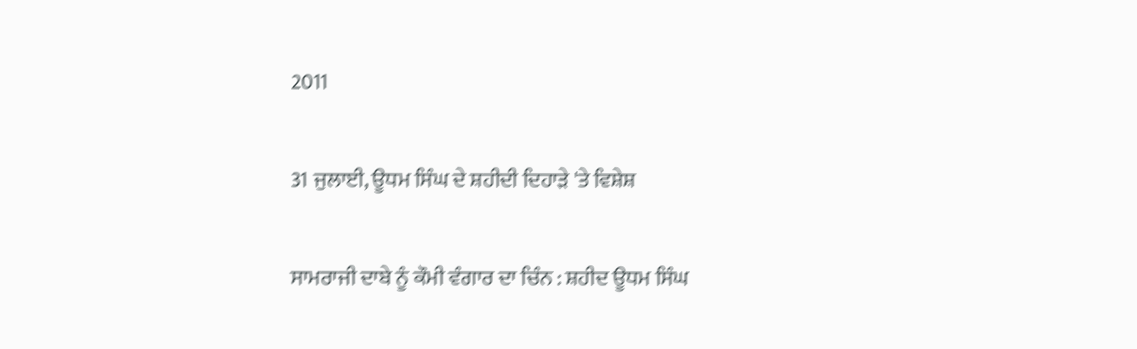2011

31 ਜੁਲਾਈ, ਊਧਮ ਸਿੰਘ ਦੇ ਸ਼ਹੀਦੀ ਦਿਹਾੜੇ 'ਤੇ ਵਿਸ਼ੇਸ਼

ਸਾਮਰਾਜੀ ਦਾਬੇ ਨੂੰ ਕੌਮੀ ਵੰਗਾਰ ਦਾ ਚਿੰਨ : ਸ਼ਹੀਦ ਊਧਮ ਸਿੰਘ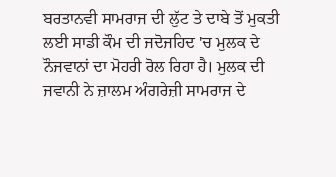ਬਰਤਾਨਵੀ ਸਾਮਰਾਜ ਦੀ ਲੁੱਟ ਤੇ ਦਾਬੇ ਤੋਂ ਮੁਕਤੀ ਲਈ ਸਾਡੀ ਕੌਮ ਦੀ ਜਦੋਜਹਿਦ 'ਚ ਮੁਲਕ ਦੇ ਨੌਜਵਾਨਾਂ ਦਾ ਮੋਹਰੀ ਰੋਲ ਰਿਹਾ ਹੈ। ਮੁਲਕ ਦੀ ਜਵਾਨੀ ਨੇ ਜ਼ਾਲਮ ਅੰਗਰੇਜ਼ੀ ਸਾਮਰਾਜ ਦੇ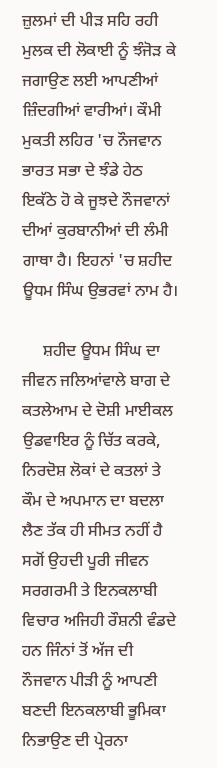ਜ਼ੁਲਮਾਂ ਦੀ ਪੀੜ ਸਹਿ ਰਹੀ ਮੁਲਕ ਦੀ ਲੋਕਾਈ ਨੂੰ ਝੰਜੋੜ ਕੇ ਜਗਾਉਣ ਲਈ ਆਪਣੀਆਂ ਜ਼ਿੰਦਗੀਆਂ ਵਾਰੀਆਂ। ਕੌਮੀ ਮੁਕਤੀ ਲਹਿਰ 'ਚ ਨੌਜਵਾਨ ਭਾਰਤ ਸਭਾ ਦੇ ਝੰਡੇ ਹੇਠ ਇਕੱਠੇ ਹੋ ਕੇ ਜੂਝਦੇ ਨੌਜਵਾਨਾਂ ਦੀਆਂ ਕੁਰਬਾਨੀਆਂ ਦੀ ਲੰਮੀ ਗਾਥਾ ਹੈ। ਇਹਨਾਂ 'ਚ ਸ਼ਹੀਦ ਊਧਮ ਸਿੰਘ ਉਭਰਵਾਂ ਨਾਮ ਹੈ।

     ਸ਼ਹੀਦ ਊਧਮ ਸਿੰਘ ਦਾ ਜੀਵਨ ਜਲਿਆਂਵਾਲੇ ਬਾਗ ਦੇ ਕਤਲੇਆਮ ਦੇ ਦੋਸ਼ੀ ਮਾਈਕਲ ਉਡਵਾਇਰ ਨੂੰ ਚਿੱਤ ਕਰਕੇ, ਨਿਰਦੋਸ਼ ਲੋਕਾਂ ਦੇ ਕਤਲਾਂ ਤੇ ਕੌਮ ਦੇ ਅਪਮਾਨ ਦਾ ਬਦਲਾ ਲੈਣ ਤੱਕ ਹੀ ਸੀਮਤ ਨਹੀਂ ਹੈ ਸਗੋਂ ਉਹਦੀ ਪੂਰੀ ਜੀਵਨ ਸਰਗਰਮੀ ਤੇ ਇਨਕਲਾਬੀ ਵਿਚਾਰ ਅਜਿਹੀ ਰੌਸ਼ਨੀ ਵੰਡਦੇ ਹਨ ਜਿੰਨਾਂ ਤੋਂ ਅੱਜ ਦੀ ਨੌਜਵਾਨ ਪੀੜੀ ਨੂੰ ਆਪਣੀ ਬਣਦੀ ਇਨਕਲਾਬੀ ਭੂਮਿਕਾ ਨਿਭਾਉਣ ਦੀ ਪ੍ਰੇਰਨਾ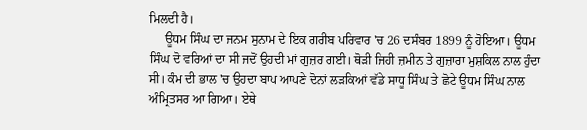ਮਿਲਦੀ ਹੈ।
     ਊਧਮ ਸਿੰਘ ਦਾ ਜਨਮ ਸੁਨਾਮ ਦੇ ਇਕ ਗਰੀਬ ਪਰਿਵਾਰ 'ਚ 26 ਦਸੰਬਰ 1899 ਨੂੰ ਹੋਇਆ। ਊਧਮ ਸਿੰਘ ਦੋ ਵਰਿਆਂ ਦਾ ਸੀ ਜਦੋਂ ਉਹਦੀ ਮਾਂ ਗੁਜ਼ਰ ਗਈ। ਥੋੜੀ ਜਿਹੀ ਜ਼ਮੀਨ ਤੇ ਗੁਜ਼ਾਰਾ ਮੁਸ਼ਕਿਲ ਨਾਲ ਹੁੰਦਾ ਸੀ। ਕੰਮ ਦੀ ਭਾਲ 'ਚ ਉਹਦਾ ਬਾਪ ਆਪਣੇ ਦੋਨਾਂ ਲੜਕਿਆਂ ਵੱਡੇ ਸਾਧੂ ਸਿੰਘ ਤੇ ਛੋਟੇ ਊਧਮ ਸਿੰਘ ਨਾਲ ਅੰਮ੍ਰਿਤਸਰ ਆ ਗਿਆ। ਏਥੇ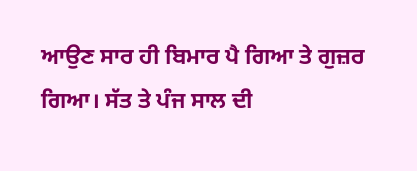ਆਉਣ ਸਾਰ ਹੀ ਬਿਮਾਰ ਪੈ ਗਿਆ ਤੇ ਗੁਜ਼ਰ ਗਿਆ। ਸੱਤ ਤੇ ਪੰਜ ਸਾਲ ਦੀ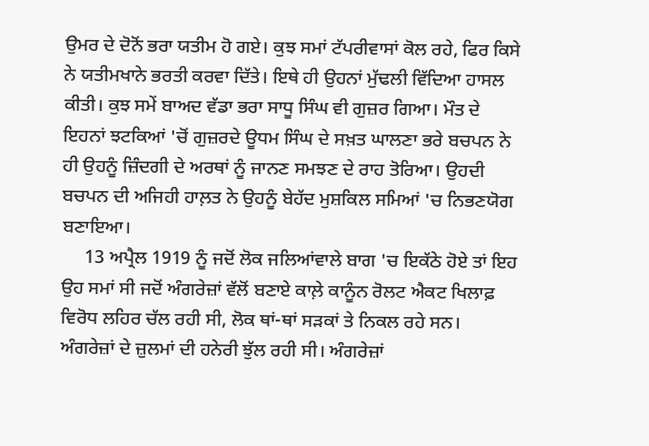ਉਮਰ ਦੇ ਦੋਨੋਂ ਭਰਾ ਯਤੀਮ ਹੋ ਗਏ। ਕੁਝ ਸਮਾਂ ਟੱਪਰੀਵਾਸਾਂ ਕੋਲ ਰਹੇ, ਫਿਰ ਕਿਸੇ ਨੇ ਯਤੀਮਖਾਨੇ ਭਰਤੀ ਕਰਵਾ ਦਿੱਤੇ। ਇਥੇ ਹੀ ਉਹਨਾਂ ਮੁੱਢਲੀ ਵਿੱਦਿਆ ਹਾਸਲ ਕੀਤੀ। ਕੁਝ ਸਮੇਂ ਬਾਅਦ ਵੱਡਾ ਭਰਾ ਸਾਧੂ ਸਿੰਘ ਵੀ ਗੁਜ਼ਰ ਗਿਆ। ਮੌਤ ਦੇ ਇਹਨਾਂ ਝਟਕਿਆਂ 'ਚੋਂ ਗੁਜ਼ਰਦੇ ਊਧਮ ਸਿੰਘ ਦੇ ਸਖ਼ਤ ਘਾਲਣਾ ਭਰੇ ਬਚਪਨ ਨੇ ਹੀ ਉਹਨੂੰ ਜ਼ਿੰਦਗੀ ਦੇ ਅਰਥਾਂ ਨੂੰ ਜਾਨਣ ਸਮਝਣ ਦੇ ਰਾਹ ਤੋਰਿਆ। ਉਹਦੀ ਬਚਪਨ ਦੀ ਅਜਿਹੀ ਹਾਲ਼ਤ ਨੇ ਉਹਨੂੰ ਬੇਹੱਦ ਮੁਸ਼ਕਿਲ ਸਮਿਆਂ 'ਚ ਨਿਭਣਯੋਗ ਬਣਾਇਆ।
     13 ਅਪ੍ਰੈਲ 1919 ਨੂੰ ਜਦੋਂ ਲੋਕ ਜਲਿਆਂਵਾਲੇ ਬਾਗ 'ਚ ਇਕੱਠੇ ਹੋਏ ਤਾਂ ਇਹ ਉਹ ਸਮਾਂ ਸੀ ਜਦੋਂ ਅੰਗਰੇਜ਼ਾਂ ਵੱਲੋਂ ਬਣਾਏ ਕਾਲ਼ੇ ਕਾਨੂੰਨ ਰੋਲਟ ਐਕਟ ਖਿਲਾਫ਼ ਵਿਰੋਧ ਲਹਿਰ ਚੱਲ ਰਹੀ ਸੀ, ਲੋਕ ਥਾਂ-ਥਾਂ ਸੜਕਾਂ ਤੇ ਨਿਕਲ ਰਹੇ ਸਨ। ਅੰਗਰੇਜ਼ਾਂ ਦੇ ਜ਼ੁਲਮਾਂ ਦੀ ਹਨੇਰੀ ਝੁੱਲ ਰਹੀ ਸੀ। ਅੰਗਰੇਜ਼ਾਂ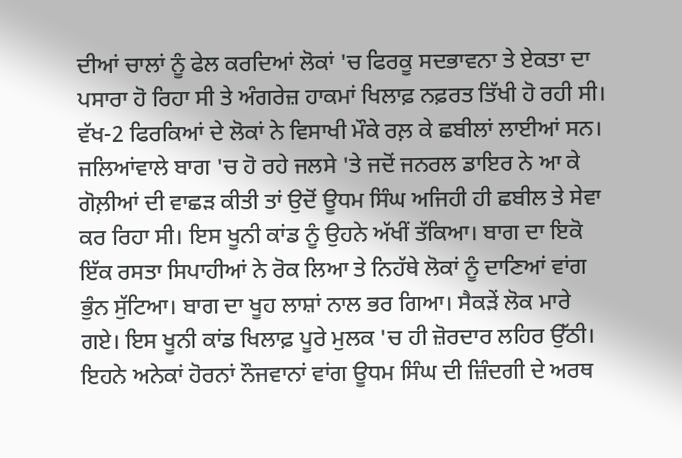ਦੀਆਂ ਚਾਲਾਂ ਨੂੰ ਫੇਲ ਕਰਦਿਆਂ ਲੋਕਾਂ 'ਚ ਫਿਰਕੂ ਸਦਭਾਵਨਾ ਤੇ ਏਕਤਾ ਦਾ ਪਸਾਰਾ ਹੋ ਰਿਹਾ ਸੀ ਤੇ ਅੰਗਰੇਜ਼ ਹਾਕਮਾਂ ਖਿਲਾਫ਼ ਨਫ਼ਰਤ ਤਿੱਖੀ ਹੋ ਰਹੀ ਸੀ। ਵੱਖ-2 ਫਿਰਕਿਆਂ ਦੇ ਲੋਕਾਂ ਨੇ ਵਿਸਾਖੀ ਮੌਕੇ ਰਲ਼ ਕੇ ਛਬੀਲਾਂ ਲਾਈਆਂ ਸਨ। ਜਲਿਆਂਵਾਲੇ ਬਾਗ 'ਚ ਹੋ ਰਹੇ ਜਲਸੇ 'ਤੇ ਜਦੋਂ ਜਨਰਲ ਡਾਇਰ ਨੇ ਆ ਕੇ ਗੋਲ਼ੀਆਂ ਦੀ ਵਾਛੜ ਕੀਤੀ ਤਾਂ ਉਦੋਂ ਊਧਮ ਸਿੰਘ ਅਜਿਹੀ ਹੀ ਛਬੀਲ ਤੇ ਸੇਵਾ ਕਰ ਰਿਹਾ ਸੀ। ਇਸ ਖੂਨੀ ਕਾਂਡ ਨੂੰ ਉਹਨੇ ਅੱਖੀਂ ਤੱਕਿਆ। ਬਾਗ ਦਾ ਇਕੋ ਇੱਕ ਰਸਤਾ ਸਿਪਾਹੀਆਂ ਨੇ ਰੋਕ ਲਿਆ ਤੇ ਨਿਹੱਥੇ ਲੋਕਾਂ ਨੂੰ ਦਾਣਿਆਂ ਵਾਂਗ ਭੁੰਨ ਸੁੱਟਿਆ। ਬਾਗ ਦਾ ਖੂਹ ਲਾਸ਼ਾਂ ਨਾਲ ਭਰ ਗਿਆ। ਸੈਕੜੇਂ ਲੋਕ ਮਾਰੇ ਗਏ। ਇਸ ਖੂਨੀ ਕਾਂਡ ਖਿਲਾਫ਼ ਪੂਰੇ ਮੁਲਕ 'ਚ ਹੀ ਜ਼ੋਰਦਾਰ ਲਹਿਰ ਉੱਠੀ। ਇਹਨੇ ਅਨੇਕਾਂ ਹੋਰਨਾਂ ਨੌਜਵਾਨਾਂ ਵਾਂਗ ਊਧਮ ਸਿੰਘ ਦੀ ਜ਼ਿੰਦਗੀ ਦੇ ਅਰਥ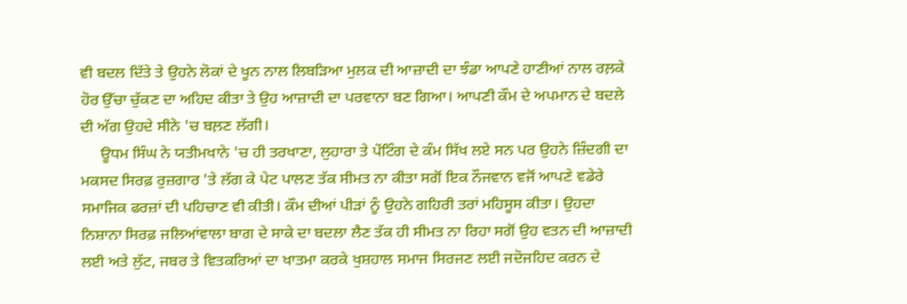ਵੀ ਬਦਲ ਦਿੱਤੇ ਤੇ ਉਹਨੇ ਲੋਕਾਂ ਦੇ ਖੂਨ ਨਾਲ ਲਿਬੜਿਆ ਮੁਲਕ ਦੀ ਆਜ਼ਾਦੀ ਦਾ ਝੰਡਾ ਆਪਣੇ ਹਾਣੀਆਂ ਨਾਲ ਰਲ਼ਕੇ ਹੋਰ ਉੱਚਾ ਚੁੱਕਣ ਦਾ ਅਹਿਦ ਕੀਤਾ ਤੇ ਉਹ ਆਜ਼ਾਦੀ ਦਾ ਪਰਵਾਨਾ ਬਣ ਗਿਆ। ਆਪਣੀ ਕੌਮ ਦੇ ਅਪਮਾਨ ਦੇ ਬਦਲੇ ਦੀ ਅੱਗ ਉਹਦੇ ਸੀਨੇ 'ਚ ਬਲ਼ਣ ਲੱਗੀ।
     ਊਧਮ ਸਿੰਘ ਨੇ ਯਤੀਮਖਾਨੇ 'ਚ ਹੀ ਤਰਖਾਣਾ, ਲੁਹਾਰਾ ਤੇ ਪੇਂਟਿੰਗ ਦੇ ਕੰਮ ਸਿੱਖ ਲਏ ਸਨ ਪਰ ਉਹਨੇ ਜ਼ਿੰਦਗੀ ਦਾ ਮਕਸਦ ਸਿਰਫ਼ ਰੁਜ਼ਗਾਰ 'ਤੇ ਲੱਗ ਕੇ ਪੇਟ ਪਾਲਣ ਤੱਕ ਸੀਮਤ ਨਾ ਕੀਤਾ ਸਗੋਂ ਇਕ ਨੌਜਵਾਨ ਵਜੋਂ ਆਪਣੇ ਵਡੇਰੇ ਸਮਾਜਿਕ ਫਰਜ਼ਾਂ ਦੀ ਪਹਿਚਾਣ ਵੀ ਕੀਤੀ। ਕੌਮ ਦੀਆਂ ਪੀੜਾਂ ਨੂੰ ਉਹਨੇ ਗਹਿਰੀ ਤਰਾਂ ਮਹਿਸੂਸ ਕੀਤਾ। ਉਹਦਾ ਨਿਸ਼ਾਨਾ ਸਿਰਫ਼ ਜਲਿਆਂਵਾਲਾ ਬਾਗ ਦੇ ਸਾਕੇ ਦਾ ਬਦਲਾ ਲੈਣ ਤੱਕ ਹੀ ਸੀਮਤ ਨਾ ਰਿਹਾ ਸਗੋਂ ਉਹ ਵਤਨ ਦੀ ਆਜ਼ਾਦੀ ਲਈ ਅਤੇ ਲੁੱਟ, ਜਬਰ ਤੇ ਵਿਤਕਰਿਆਂ ਦਾ ਖਾਤਮਾ ਕਰਕੇ ਖੁਸ਼ਹਾਲ ਸਮਾਜ ਸਿਰਜਣ ਲਈ ਜਦੋਜਹਿਦ ਕਰਨ ਦੇ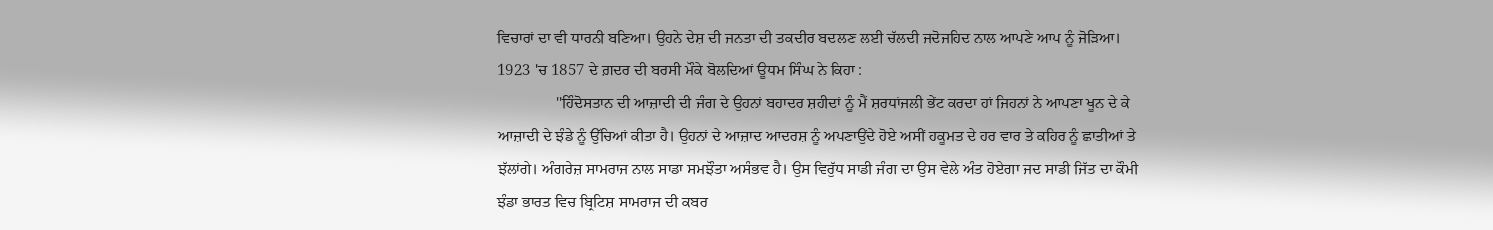ਵਿਚਾਰਾਂ ਦਾ ਵੀ ਧਾਰਨੀ ਬਣਿਆ। ਉਹਨੇ ਦੇਸ਼ ਦੀ ਜਨਤਾ ਦੀ ਤਕਦੀਰ ਬਦਲਣ ਲਈ ਚੱਲਦੀ ਜਦੋਜਹਿਦ ਨਾਲ ਆਪਣੇ ਆਪ ਨੂੰ ਜੋੜਿਆ। 1923 'ਚ 1857 ਦੇ ਗ਼ਦਰ ਦੀ ਬਰਸੀ ਮੌਕੇ ਬੋਲਦਿਆਂ ਊਧਮ ਸਿੰਘ ਨੇ ਕਿਹਾ :
               ''ਹਿੰਦੋਸਤਾਨ ਦੀ ਆਜ਼ਾਦੀ ਦੀ ਜੰਗ ਦੇ ਉਹਨਾਂ ਬਹਾਦਰ ਸ਼ਹੀਦਾਂ ਨੂੰ ਮੈਂ ਸ਼ਰਧਾਂਜਲੀ ਭੇਂਟ ਕਰਦਾ ਹਾਂ ਜਿਹਨਾਂ ਨੇ ਆਪਣਾ ਖੂਨ ਦੇ ਕੇ ਆਜ਼ਾਦੀ ਦੇ ਝੰਡੇ ਨੂੰ ਉੱਚਿਆਂ ਕੀਤਾ ਹੈ। ਉਹਨਾਂ ਦੇ ਆਜ਼ਾਦ ਆਦਰਸ਼ ਨੂੰ ਅਪਣਾਉਂਦੇ ਹੋਏ ਅਸੀਂ ਹਕੂਮਤ ਦੇ ਹਰ ਵਾਰ ਤੇ ਕਹਿਰ ਨੂੰ ਛਾਤੀਆਂ ਤੇ ਝੱਲਾਂਗੇ। ਅੰਗਰੇਜ਼ ਸਾਮਰਾਜ ਨਾਲ ਸਾਡਾ ਸਮਝੌਤਾ ਅਸੰਭਵ ਹੈ। ਉਸ ਵਿਰੁੱਧ ਸਾਡੀ ਜੰਗ ਦਾ ਉਸ ਵੇਲੇ ਅੰਤ ਹੋਏਗਾ ਜਦ ਸਾਡੀ ਜਿੱਤ ਦਾ ਕੌਮੀ ਝੰਡਾ ਭਾਰਤ ਵਿਚ ਬ੍ਰਿਟਿਸ਼ ਸਾਮਰਾਜ ਦੀ ਕਬਰ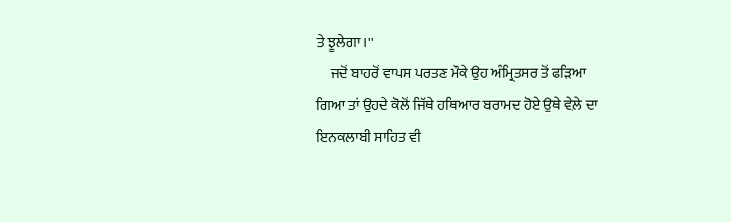ਤੇ ਝੂਲੇਗਾ।''
     ਜਦੋਂ ਬਾਹਰੋਂ ਵਾਪਸ ਪਰਤਣ ਮੌਕੇ ਉਹ ਅੰਮ੍ਰਿਤਸਰ ਤੋਂ ਫੜਿਆ ਗਿਆ ਤਾਂ ਉਹਦੇ ਕੋਲੋਂ ਜਿੱਥੇ ਹਥਿਆਰ ਬਰਾਮਦ ਹੋਏ ਉਥੇ ਵੇਲ਼ੇ ਦਾ ਇਨਕਲਾਬੀ ਸਾਹਿਤ ਵੀ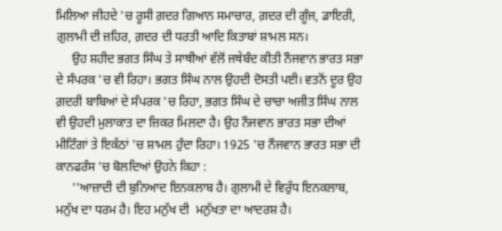ਮਿਲਿਆ ਜੀਹਦੇ 'ਚ ਰੂਸੀ ਗ਼ਦਰ ਗਿਆਨ ਸਮਾਚਾਰ, ਗ਼ਦਰ ਦੀ ਗੂੰਜ, ਡਾਇਰੀ, ਗੁਲਾਮੀ ਦੀ ਜ਼ਹਿਰ, ਗ਼ਦਰ ਦੀ ਧਰਤੀ ਆਦਿ ਕਿਤਾਬਾਂ ਸ਼ਾਮਲ ਸਨ।
     ਉਹ ਸ਼ਹੀਦ ਭਗਤ ਸਿੰਘ ਤੇ ਸਾਥੀਆਂ ਵੱਲੋਂ ਜਥੇਬੰਦ ਕੀਤੀ ਨੌਜਵਾਨ ਭਾਰਤ ਸਭਾ ਦੇ ਸੰਪਰਕ 'ਚ ਵੀ ਰਿਹਾ। ਭਗਤ ਸਿੰਘ ਨਾਲ ਉਹਦੀ ਦੋਸਤੀ ਪਈ। ਵਤਨੋਂ ਦੂਰ ਉਹ ਗ਼ਦਰੀ ਬਾਬਿਆਂ ਦੇ ਸੰਪਰਕ 'ਚ ਰਿਹਾ, ਭਗਤ ਸਿੰਘ ਦੇ ਚਾਚਾ ਅਜੀਤ ਸਿੰਘ ਨਾਲ ਵੀ ਉਹਦੀ ਮੁਲਾਕਾਤ ਦਾ ਜ਼ਿਕਰ ਮਿਲਦਾ ਹੈ। ਉਹ ਨੌਜਵਾਨ ਭਾਰਤ ਸਭਾ ਦੀਆਂ ਮੀਟਿੰਗਾਂ ਤੇ ਇਕੱਠਾਂ 'ਚ ਸ਼ਾਮਲ ਹੁੰਦਾ ਰਿਹਾ। 1925 'ਚ ਨੌਜਵਾਨ ਭਾਰਤ ਸਭਾ ਦੀ ਕਾਨਫਰੰਸ 'ਚ ਬੋਲਦਿਆਂ ਉਹਨੇ ਕਿਹਾ :
     ''ਆਜ਼ਾਦੀ ਦੀ ਬੁਨਿਆਦ ਇਨਕਲਾਬ ਹੈ। ਗੁਲਾਮੀ ਦੇ ਵਿਰੁੱਧ ਇਨਕਲਾਬ, ਮਨੁੱਖ ਦਾ ਧਰਮ ਹੈ। ਇਹ ਮਨੁੱਖ ਦੀ  ਮਨੁੱਖਤਾ ਦਾ ਆਦਰਸ਼ ਹੈ।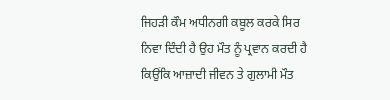ਜਿਹੜੀ ਕੌਮ ਅਧੀਨਗੀ ਕਬੂਲ ਕਰਕੇ ਸਿਰ ਨਿਵਾ ਦਿੰਦੀ ਹੈ ਉਹ ਮੌਤ ਨੂੰ ਪ੍ਰਵਾਨ ਕਰਦੀ ਹੈ ਕਿਉਂਕਿ ਆਜ਼ਾਦੀ ਜੀਵਨ ਤੇ ਗੁਲਾਮੀ ਮੌਤ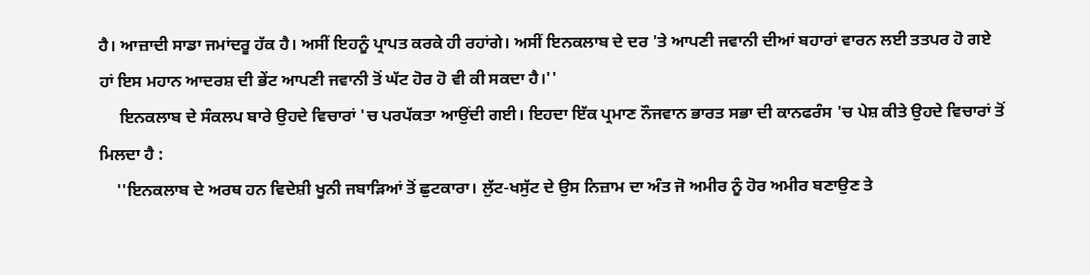ਹੈ। ਆਜ਼ਾਦੀ ਸਾਡਾ ਜਮਾਂਦਰੂ ਹੱਕ ਹੈ। ਅਸੀਂ ਇਹਨੂੰ ਪ੍ਰਾਪਤ ਕਰਕੇ ਹੀ ਰਹਾਂਗੇ। ਅਸੀਂ ਇਨਕਲਾਬ ਦੇ ਦਰ 'ਤੇ ਆਪਣੀ ਜਵਾਨੀ ਦੀਆਂ ਬਹਾਰਾਂ ਵਾਰਨ ਲਈ ਤਤਪਰ ਹੋ ਗਏ ਹਾਂ ਇਸ ਮਹਾਨ ਆਦਰਸ਼ ਦੀ ਭੇਂਟ ਆਪਣੀ ਜਵਾਨੀ ਤੋਂ ਘੱਟ ਹੋਰ ਹੋ ਵੀ ਕੀ ਸਕਦਾ ਹੈ।''
     ਇਨਕਲਾਬ ਦੇ ਸੰਕਲਪ ਬਾਰੇ ਉਹਦੇ ਵਿਚਾਰਾਂ 'ਚ ਪਰਪੱਕਤਾ ਆਉਂਦੀ ਗਈ। ਇਹਦਾ ਇੱਕ ਪ੍ਰਮਾਣ ਨੌਜਵਾਨ ਭਾਰਤ ਸਭਾ ਦੀ ਕਾਨਫਰੰਸ 'ਚ ਪੇਸ਼ ਕੀਤੇ ਉਹਦੇ ਵਿਚਾਰਾਂ ਤੋਂ ਮਿਲਦਾ ਹੈ :
    ''ਇਨਕਲਾਬ ਦੇ ਅਰਥ ਹਨ ਵਿਦੇਸ਼ੀ ਖੂਨੀ ਜਬਾੜਿਆਂ ਤੋਂ ਛੁਟਕਾਰਾ। ਲੁੱਟ-ਖਸੁੱਟ ਦੇ ਉਸ ਨਿਜ਼ਾਮ ਦਾ ਅੰਤ ਜੋ ਅਮੀਰ ਨੂੰ ਹੋਰ ਅਮੀਰ ਬਣਾਉਣ ਤੇ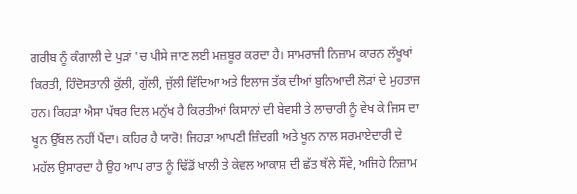ਗਰੀਬ ਨੂੰ ਕੰਗਾਲੀ ਦੇ ਪੁੜਾਂ 'ਚ ਪੀਸੇ ਜਾਣ ਲਈ ਮਜ਼ਬੂਰ ਕਰਦਾ ਹੈ। ਸਾਮਰਾਜੀ ਨਿਜ਼ਾਮ ਕਾਰਨ ਲੱਖੂਖਾਂ ਕਿਰਤੀ, ਹਿੰਦੋਸਤਾਨੀ ਕੁੱਲੀ, ਗੁੱਲੀ, ਜੁੱਲੀ ਵਿੱਦਿਆ ਅਤੇ ਇਲਾਜ ਤੱਕ ਦੀਆਂ ਬੁਨਿਆਦੀ ਲੋੜਾਂ ਦੇ ਮੁਹਤਾਜ ਹਨ। ਕਿਹੜਾ ਐਸਾ ਪੱਥਰ ਦਿਲ ਮਨੁੱਖ ਹੈ ਕਿਰਤੀਆਂ ਕਿਸਾਨਾਂ ਦੀ ਬੇਵਸੀ ਤੇ ਲਾਚਾਰੀ ਨੂੰ ਵੇਖ ਕੇ ਜਿਸ ਦਾ ਖੂਨ ਉੱਬਲ ਨਹੀਂ ਪੈਂਦਾ। ਕਹਿਰ ਹੈ ਯਾਰੋ! ਜਿਹੜਾ ਆਪਣੀ ਜ਼ਿੰਦਗੀ ਅਤੇ ਖੂਨ ਨਾਲ ਸਰਮਾਏਦਾਰੀ ਦੇ ਮਹੱਲ ਉਸਾਰਦਾ ਹੈ ਉਹ ਆਪ ਰਾਤ ਨੂੰ ਢਿੱਡੋਂ ਖਾਲੀ ਤੇ ਕੇਵਲ ਆਕਾਸ਼ ਦੀ ਛੱਤ ਥੱਲੇ ਸੌਂਵੇ, ਅਜਿਹੇ ਨਿਜ਼ਾਮ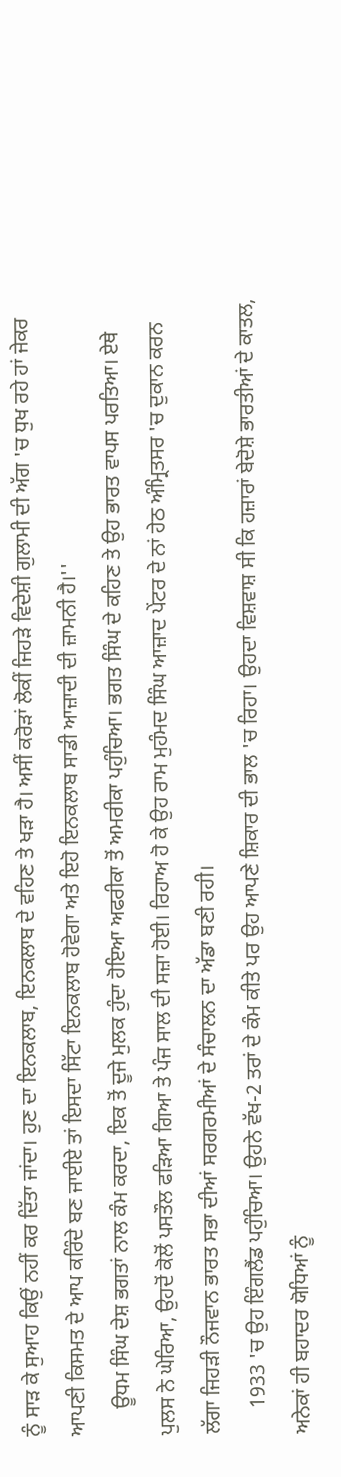ਨੂੰ ਸਾੜ ਕੇ ਸੁਆਹ ਕਿਉਂ ਨਹੀਂ ਕਰ ਦਿੱਤਾ ਜਾਂਦਾ। ਹੁਣ ਦਾ ਇਨਕਲਾਬ, ਇਨਕਲਾਬ ਦੇ ਵਹਿਣ ਤੇ ਖੜਾ ਹੈ। ਅਸੀਂ ਕਰੋੜਾਂ ਲੋਕੀਂ ਜਿਹੜੇ ਵਿਦੇਸ਼ੀ ਗੁਲਾਮੀ ਦੀ ਅੱਗ 'ਚ ਧੁਖ ਰਹੇ ਹਾਂ ਜੇਕਰ ਆਪਣੀ ਕਿਸਮਤ ਦੇ ਆਪ ਕਰਿੰਦੇ ਬਣ ਜਾਈਏ ਤਾਂ ਇਸਦਾ ਸਿੱਟਾ ਇਨਕਲਾਬ ਹੋਵੇਗਾ ਅਤੇ ਇਹੋ ਇਨਕਲਾਬ ਸਾਡੀ ਆਜ਼ਾਦੀ ਦੀ ਜ਼ਾਮਨੀ ਹੈ।''
     ਊਧਮ ਸਿੰਘ ਦੇਸ਼ ਭਗਤਾਂ ਨਾਲ ਕੰਮ ਕਰਦਾ, ਇਕ ਤੋਂ ਦੂਜੇ ਮੁਲਕ ਹੁੰਦਾ ਹੋਇਆ ਅਫਰੀਕਾ ਤੋਂ ਅਮਰੀਕਾ ਪਹੁੰਚਿਆ। ਭਗਤ ਸਿੰਘ ਦੇ ਕਹਿਣ ਤੇ ਉਹ ਭਾਰਤ ਵਾਪਸ ਪਰਤਿਆ। ਏਥੇ ਪੁਲਸ ਨੇ ਘੇਰਿਆ, ਉਹਦੋਂ ਕੋਲੋਂ ਪਸਤੌਲ ਫੜਿਆ ਗਿਆ ਤੇ ਪੰਜ ਸਾਲ ਦੀ ਸਜ਼ਾ ਹੋਈ। ਰਿਹਾਅ ਹੋ ਕੇ ਉਹ ਰਾਮ ਮੁਹੰਮਦ ਸਿੰਘ ਆਜ਼ਾਦ ਪੇਂਟਰ ਦੇ ਨਾਂ ਹੇਠ ਅੰਮ੍ਰਿਤਸਰ 'ਚ ਦੁਕਾਨ ਕਰਨ ਲੱਗਾ ਜਿਹੜੀ ਨੌਜਵਾਨ ਭਾਰਤ ਸਭਾ ਦੀਆਂ ਸਰਗਰਮੀਆਂ ਦੇ ਸੰਚਾਲਨ ਦਾ ਅੱਡਾ ਬਣੀ ਰਹੀ।
     1933 'ਚ ਉਹ ਇੰਗਲੈਂਡ ਪਹੁੰਚਿਆ। ਉਹਨੇ ਵੱਖ-2 ਤਰਾਂ ਦੇ ਕੰਮ ਕੀਤੇ ਪਰ ਉਹ ਆਪਣੇ ਸ਼ਿਕਾਰ ਦੀ ਭਾਲ 'ਚ ਰਿਹਾ। ਉਹਦਾ ਵਿਸ਼ਵਾਸ਼ ਸੀ ਕਿ ਹਜ਼ਾਰਾਂ ਬੇਦੋਸ਼ੇ ਭਾਰਤੀਆਂ ਦੇ ਕਾਤਲ, ਅਨੇਕਾਂ ਹੀ ਬਹਾਦਰ ਯੋਧਿਆਂ ਨੂੰ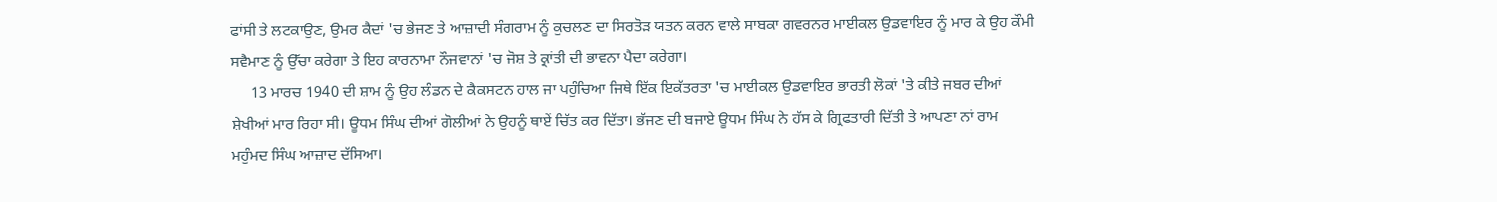ਫਾਂਸੀ ਤੇ ਲਟਕਾਉਣ, ਉਮਰ ਕੈਦਾਂ 'ਚ ਭੇਜਣ ਤੇ ਆਜ਼ਾਦੀ ਸੰਗਰਾਮ ਨੂੰ ਕੁਚਲਣ ਦਾ ਸਿਰਤੋੜ ਯਤਨ ਕਰਨ ਵਾਲੇ ਸਾਬਕਾ ਗਵਰਨਰ ਮਾਈਕਲ ਉਡਵਾਇਰ ਨੂੰ ਮਾਰ ਕੇ ਉਹ ਕੌਮੀ ਸਵੈਮਾਣ ਨੂੰ ਉੱਚਾ ਕਰੇਗਾ ਤੇ ਇਹ ਕਾਰਨਾਮਾ ਨੌਜਵਾਨਾਂ 'ਚ ਜੋਸ਼ ਤੇ ਕ੍ਰਾਂਤੀ ਦੀ ਭਾਵਨਾ ਪੈਦਾ ਕਰੇਗਾ।
     13 ਮਾਰਚ 1940 ਦੀ ਸ਼ਾਮ ਨੂੰ ਉਹ ਲੰਡਨ ਦੇ ਕੈਕਸਟਨ ਹਾਲ ਜਾ ਪਹੁੰਚਿਆ ਜਿਥੇ ਇੱਕ ਇਕੱਤਰਤਾ 'ਚ ਮਾਈਕਲ ਉਡਵਾਇਰ ਭਾਰਤੀ ਲੋਕਾਂ 'ਤੇ ਕੀਤੇ ਜਬਰ ਦੀਆਂ ਸ਼ੇਖੀਆਂ ਮਾਰ ਰਿਹਾ ਸੀ। ਊਧਮ ਸਿੰਘ ਦੀਆਂ ਗੋਲੀਆਂ ਨੇ ਉਹਨੂੰ ਥਾਏਂ ਚਿੱਤ ਕਰ ਦਿੱਤਾ। ਭੱਜਣ ਦੀ ਬਜਾਏ ਊਧਮ ਸਿੰਘ ਨੇ ਹੱਸ ਕੇ ਗ੍ਰਿਫਤਾਰੀ ਦਿੱਤੀ ਤੇ ਆਪਣਾ ਨਾਂ ਰਾਮ ਮਹੁੰਮਦ ਸਿੰਘ ਆਜ਼ਾਦ ਦੱਸਿਆ।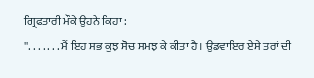ਗ੍ਰਿਫਤਾਰੀ ਮੌਕੇ ਉਹਨੇ ਕਿਹਾ :
''. . . . . . . ਮੈਂ ਇਹ ਸਭ ਕੁਝ ਸੋਚ ਸਮਝ ਕੇ ਕੀਤਾ ਹੈ। ਉਡਵਾਇਰ ਏਸੇ ਤਰਾਂ ਦੀ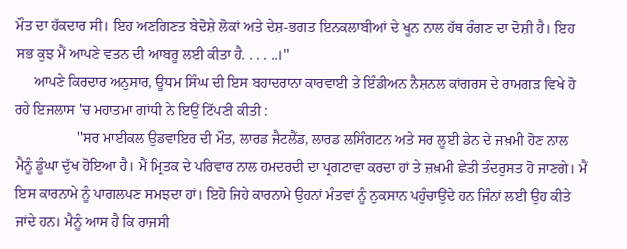ਮੌਤ ਦਾ ਹੱਕਦਾਰ ਸੀ। ਇਹ ਅਣਗਿਣਤ ਬੇਦੋਸ਼ੇ ਲੋਕਾਂ ਅਤੇ ਦੇਸ਼-ਭਗਤ ਇਨਕਲਾਬੀਆਂ ਦੇ ਖੂਨ ਨਾਲ ਹੱਥ ਰੰਗਣ ਦਾ ਦੋਸ਼ੀ ਹੈ। ਇਹ ਸਭ ਕੁਝ ਮੈਂ ਆਪਣੇ ਵਤਨ ਦੀ ਆਬਰੂ ਲਈ ਕੀਤਾ ਹੈ. . . . ..।''
     ਆਪਣੇ ਕਿਰਦਾਰ ਅਨੁਸਾਰ, ਊਧਮ ਸਿੰਘ ਦੀ ਇਸ ਬਹਾਦਰਾਨਾ ਕਾਰਵਾਈ ਤੇ ਇੰਡੀਅਨ ਨੈਸ਼ਨਲ ਕਾਂਗਰਸ ਦੇ ਰਾਮਗੜ ਵਿਖੇ ਹੋ ਰਹੇ ਇਜਲਾਸ 'ਚ ਮਹਾਤਮਾ ਗਾਂਧੀ ਨੇ ਇਉਂ ਟਿੱਪਣੀ ਕੀਤੀ :
                 ''ਸਰ ਮਾਈਕਲ ਉਡਵਾਇਰ ਦੀ ਮੌਤ, ਲਾਰਡ ਜੈਟਲੈਂਡ, ਲਾਰਡ ਲਸਿੰਗਟਨ ਅਤੇ ਸਰ ਲੂਈ ਡੇਨ ਦੇ ਜਖ਼ਮੀ ਹੋਣ ਨਾਲ ਮੈਨੂੰ ਡੂੰਘਾ ਦੁੱਖ ਹੋਇਆ ਹੈ। ਮੈਂ ਮ੍ਰਿਤਕ ਦੇ ਪਰਿਵਾਰ ਨਾਲ ਹਮਦਰਦੀ ਦਾ ਪ੍ਰਗਟਾਵਾ ਕਰਦਾ ਹਾਂ ਤੇ ਜ਼ਖ਼ਮੀ ਛੇਤੀ ਤੰਦਰੁਸਤ ਹੋ ਜਾਣਗੇ। ਮੈਂ ਇਸ ਕਾਰਨਾਮੇ ਨੂੰ ਪਾਗਲਪਣ ਸਮਝਦਾ ਹਾਂ। ਇਹੋ ਜਿਹੇ ਕਾਰਨਾਮੇ ਉਹਨਾਂ ਮੰਤਵਾਂ ਨੂੰ ਨੁਕਸਾਨ ਪਹੁੰਚਾਉਂਦੇ ਹਨ ਜਿੰਨਾਂ ਲਈ ਉਹ ਕੀਤੇ ਜਾਂਦੇ ਹਨ। ਮੈਨੂੰ ਆਸ ਹੈ ਕਿ ਰਾਜਸੀ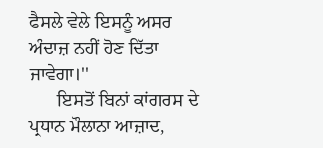ਫੈਸਲੇ ਵੇਲੇ ਇਸਨੂੰ ਅਸਰ ਅੰਦਾਜ਼ ਨਹੀਂ ਹੋਣ ਦਿੱਤਾ ਜਾਵੇਗਾ।''
      ਇਸਤੋਂ ਬਿਨਾਂ ਕਾਂਗਰਸ ਦੇ ਪ੍ਰਧਾਨ ਮੌਲਾਨਾ ਆਜ਼ਾਦ,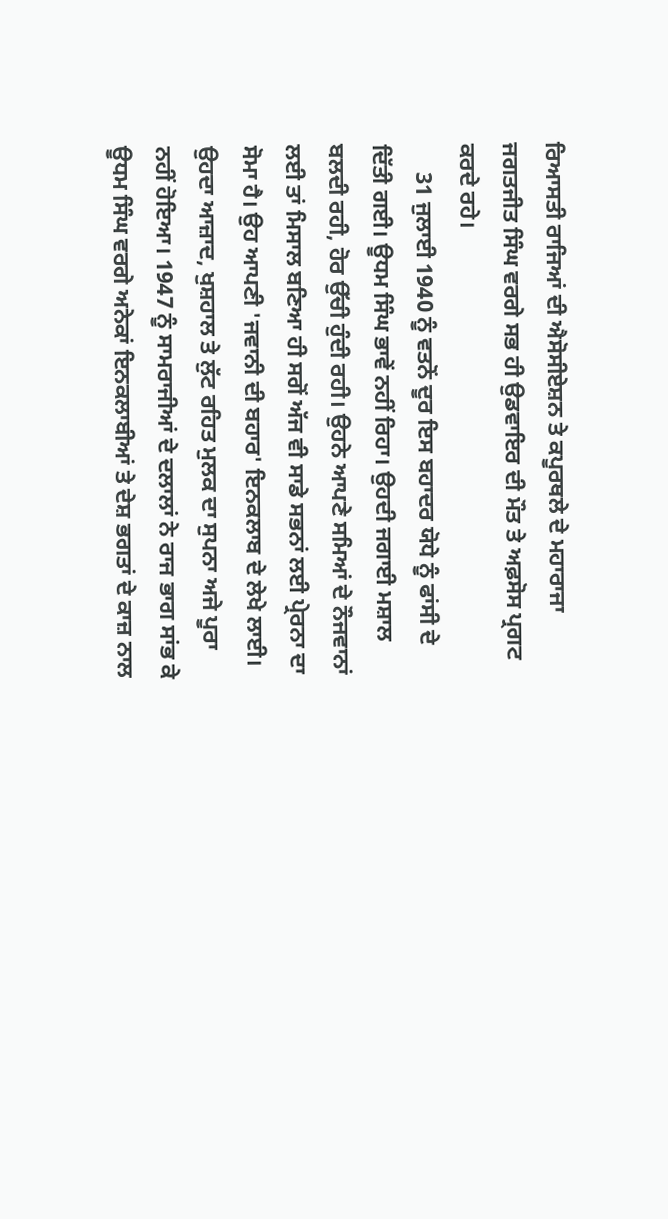ਰਿਆਸਤੀ ਰਾਜਿਆਂ ਦੀ ਐਸੋਸੀਏਸ਼ਨ ਤੇ ਕਪੂਰਥਲੇ ਦੇ ਮਹਾਰਾਜਾ ਜਗਤਜੀਤ ਸਿੰਘ ਵਰਗੇ ਸਭ ਹੀ ਉਡਵਾਇਰ ਦੀ ਮੌਤ ਤੇ ਅਫ਼ਸੋਸ ਪ੍ਰਗਟ ਕਰਦੇ ਰਹੇ।
     31 ਜੁਲਾਈ 1940 ਨੂੰ ਵਤਨੋਂ ਦੂਰ ਇਸ ਬਹਾਦਰ ਯੋਧੇ ਨੂੰ ਫਾਂਸੀ ਦੇ ਦਿੱਤੀ ਗਈ। ਊਧਮ ਸਿੰਘ ਭਾਵੇਂ ਨਹੀਂ ਰਿਹਾ। ਉਹਦੀ ਜਗਾਈ ਮਸ਼ਾਲ ਬਲਦੀ ਰਹੀ, ਹੋਰ ਉੱਚੀ ਹੁੰਦੀ ਰਹੀ। ਉਹਨੇ ਆਪਣੇ ਸਮਿਆਂ ਦੇ ਨੌਜਵਾਨਾਂ ਲਈ ਤਾਂ ਮਿਸਾਲ ਬਣਿਆ ਹੀ ਸਗੋਂ ਅੱਜ ਵੀ ਸਾਡੇ ਸਭਨਾਂ ਲਈ ਪ੍ਰੇਰਨਾ ਦਾ ਸੋਮਾ ਹੈ। ਉਹ ਆਪਣੀ 'ਜਵਾਨੀ ਦੀ ਬਹਾਰ' ਇਨਕਲਾਬ ਦੇ ਲੇਖੇ ਲਾਈ। ਉਹਦਾ ਆਜ਼ਾਦ, ਖੁਸ਼ਹਾਲ ਤੇ ਲੁੱਟ ਰਹਿਤ ਮੁਲਕ ਦਾ ਸੁਪਨਾ ਅਜੇ ਪੂਰਾ ਨਹੀਂ ਹੋਇਆ। 1947 ਨੂੰ ਸਾਮਰਾਜੀਆਂ ਦੇ ਦਲਾਲਾਂ ਨੇ ਰਾਜ ਭਾਗ ਸਾਂਭ ਕੇ ਊਧਮ ਸਿੰਘ ਵਰਗੇ ਅਨੇਕਾਂ ਇਨਕਲਾਬੀਆਂ ਤੇ ਦੇਸ਼ ਭਗਤਾਂ ਦੇ ਕਾਜ਼ ਨਾਲ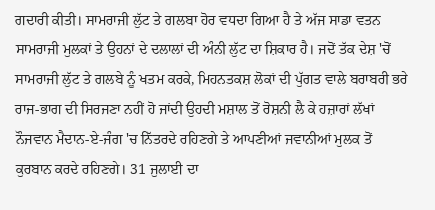ਗਦਾਰੀ ਕੀਤੀ। ਸਾਮਰਾਜੀ ਲੁੱਟ ਤੇ ਗਲਬਾ ਹੋਰ ਵਧਦਾ ਗਿਆ ਹੈ ਤੇ ਅੱਜ ਸਾਡਾ ਵਤਨ ਸਾਮਰਾਜੀ ਮੁਲਕਾਂ ਤੇ ਉਹਨਾਂ ਦੇ ਦਲਾਲਾਂ ਦੀ ਅੰਨੀ ਲੁੱਟ ਦਾ ਸ਼ਿਕਾਰ ਹੈ। ਜਦੋਂ ਤੱਕ ਦੇਸ਼ 'ਚੋਂ ਸਾਮਰਾਜੀ ਲੁੱਟ ਤੇ ਗਲਬੇ ਨੂੰ ਖਤਮ ਕਰਕੇ, ਮਿਹਨਤਕਸ਼ ਲੋਕਾਂ ਦੀ ਪੁੱਗਤ ਵਾਲੇ ਬਰਾਬਰੀ ਭਰੇ ਰਾਜ-ਭਾਗ ਦੀ ਸਿਰਜਣਾ ਨਹੀਂ ਹੋ ਜਾਂਦੀ ਉਹਦੀ ਮਸ਼ਾਲ ਤੋਂ ਰੋਸ਼ਨੀ ਲੈ ਕੇ ਹਜ਼ਾਰਾਂ ਲੱਖਾਂ ਨੌਜਵਾਨ ਮੈਦਾਨ-ਏ-ਜੰਗ 'ਚ ਨਿੱਤਰਦੇ ਰਹਿਣਗੇ ਤੇ ਆਪਣੀਆਂ ਜਵਾਨੀਆਂ ਮੁਲਕ ਤੋਂ ਕੁਰਬਾਨ ਕਰਦੇ ਰਹਿਣਗੇ। 31 ਜੁਲਾਈ ਦਾ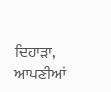ਦਿਹਾੜਾ, ਆਪਣੀਆਂ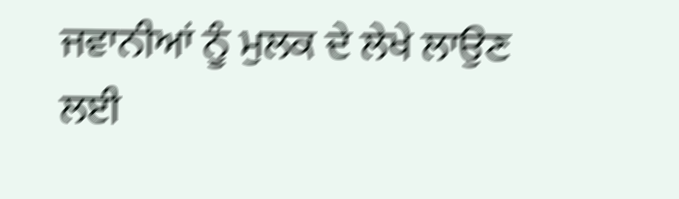ਜਵਾਨੀਆਂ ਨੂੰ ਮੁਲਕ ਦੇ ਲੇਖੇ ਲਾਉਣ ਲਈ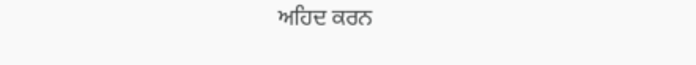ਅਹਿਦ ਕਰਨ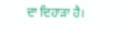ਦਾ ਦਿਹਾੜਾ ਹੈ।